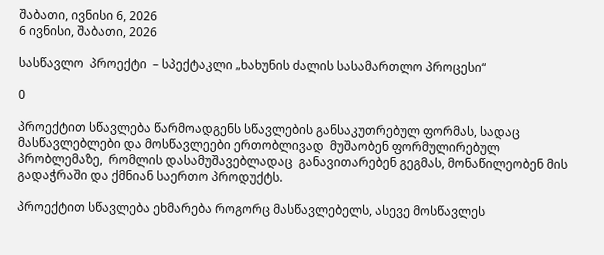შაბათი, ივნისი 6, 2026
6 ივნისი, შაბათი, 2026

სასწავლო  პროექტი  – სპექტაკლი „ხახუნის ძალის სასამართლო პროცესი“

0

პროექტით სწავლება წარმოადგენს სწავლების განსაკუთრებულ ფორმას, სადაც მასწავლებლები და მოსწავლეები ერთობლივად  მუშაობენ ფორმულირებულ  პრობლემაზე,  რომლის დასამუშავებლადაც  განავითარებენ გეგმას, მონაწილეობენ მის გადაჭრაში და ქმნიან საერთო პროდუქტს.

პროექტით სწავლება ეხმარება როგორც მასწავლებელს, ასევე მოსწავლეს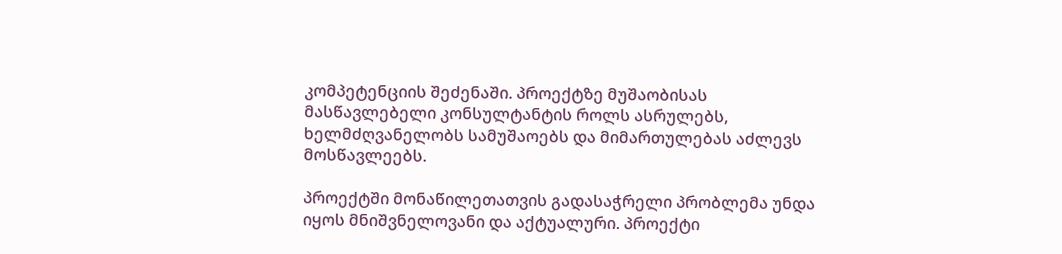კომპეტენციის შეძენაში. პროექტზე მუშაობისას მასწავლებელი კონსულტანტის როლს ასრულებს, ხელმძღვანელობს სამუშაოებს და მიმართულებას აძლევს მოსწავლეებს.

პროექტში მონაწილეთათვის გადასაჭრელი პრობლემა უნდა იყოს მნიშვნელოვანი და აქტუალური. პროექტი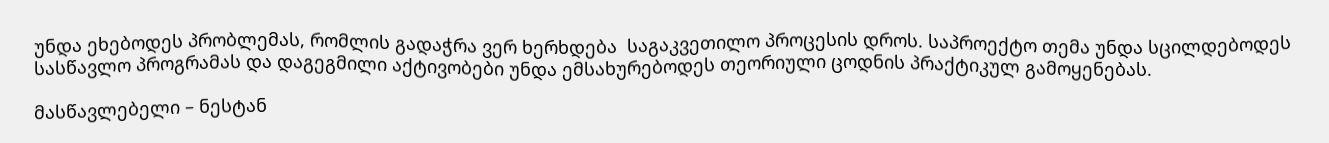უნდა ეხებოდეს პრობლემას, რომლის გადაჭრა ვერ ხერხდება  საგაკვეთილო პროცესის დროს. საპროექტო თემა უნდა სცილდებოდეს სასწავლო პროგრამას და დაგეგმილი აქტივობები უნდა ემსახურებოდეს თეორიული ცოდნის პრაქტიკულ გამოყენებას.

მასწავლებელი – ნესტან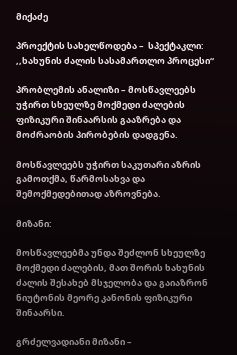მიქაძე

პროექტის სახელწოდება –  სპექტაკლი: ,,ხახუნის ძალის სასამართლო პროცესი“

პრობლემის ანალიზი – მოსწავლეებს უჭირთ სხეულზე მოქმედი ძალების ფიზიკური შინაარსის გააზრება და მოძრაობის პირობების დადგენა.

მოსწავლეებს უჭირთ საკუთარი აზრის გამოთქმა, წარმოსახვა და შემოქმედებითად აზროვნება.

მიზანი:

მოსწავლეებმა უნდა შეძლონ სხეულზე მოქმედი ძალების, მათ შორის ხახუნის ძალის შესახებ მსჯელობა და გაიაზრონ  ნიუტონის მეორე კანონის ფიზიკური შინაარსი.

გრძელვადიანი მიზანი –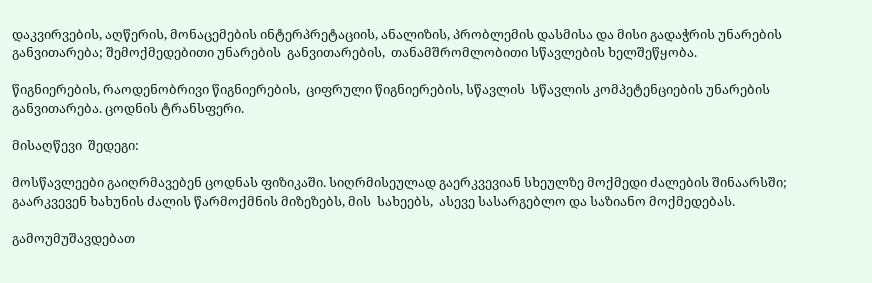დაკვირვების, აღწერის, მონაცემების ინტერპრეტაციის, ანალიზის, პრობლემის დასმისა და მისი გადაჭრის უნარების განვითარება; შემოქმედებითი უნარების  განვითარების,  თანამშრომლობითი სწავლების ხელშეწყობა.

წიგნიერების, რაოდენობრივი წიგნიერების,  ციფრული წიგნიერების, სწავლის  სწავლის კომპეტენციების უნარების განვითარება. ცოდნის ტრანსფერი.

მისაღწევი  შედეგი:

მოსწავლეები გაიღრმავებენ ცოდნას ფიზიკაში. სიღრმისეულად გაერკვევიან სხეულზე მოქმედი ძალების შინაარსში;  გაარკვევენ ხახუნის ძალის წარმოქმნის მიზეზებს, მის  სახეებს,  ასევე სასარგებლო და საზიანო მოქმედებას.

გამოუმუშავდებათ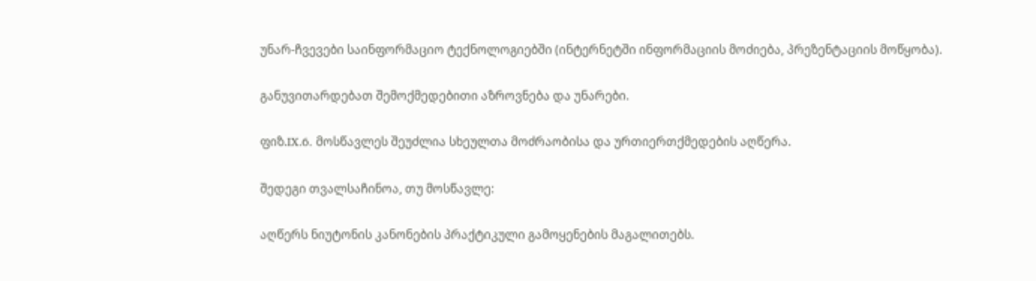უნარ-ჩვევები საინფორმაციო ტექნოლოგიებში (ინტერნეტში ინფორმაციის მოძიება, პრეზენტაციის მოწყობა).

განუვითარდებათ შემოქმედებითი აზროვნება და უნარები.

ფიზ.IX.6. მოსწავლეს შეუძლია სხეულთა მოძრაობისა და ურთიერთქმედების აღწერა.

შედეგი თვალსაჩინოა, თუ მოსწავლე:

აღწერს ნიუტონის კანონების პრაქტიკული გამოყენების მაგალითებს.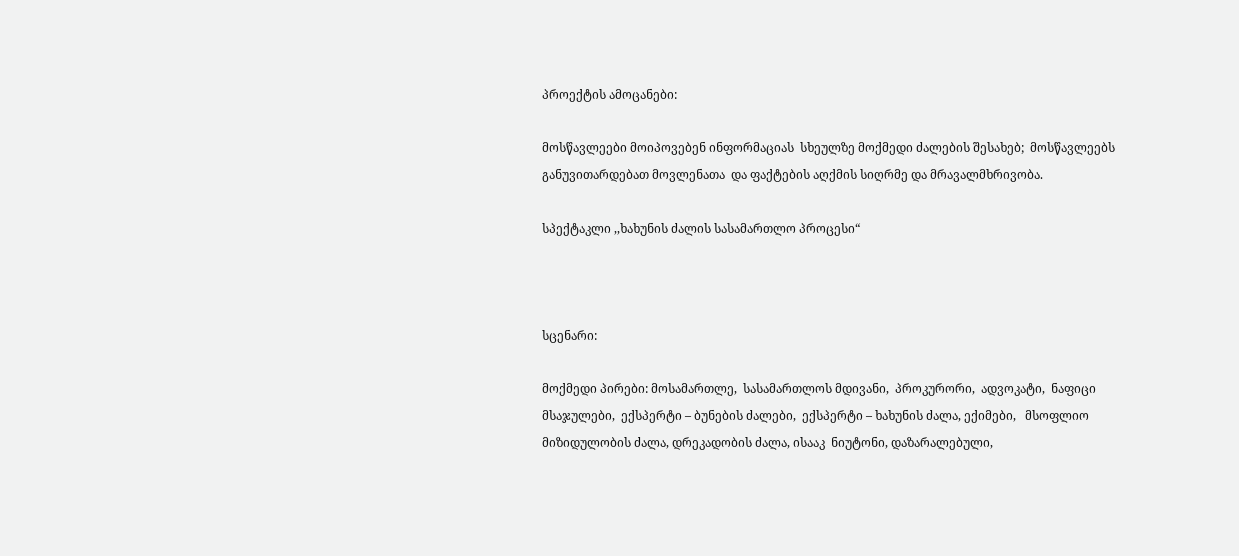პროექტის ამოცანები:

მოსწავლეები მოიპოვებენ ინფორმაციას  სხეულზე მოქმედი ძალების შესახებ;  მოსწავლეებს განუვითარდებათ მოვლენათა  და ფაქტების აღქმის სიღრმე და მრავალმხრივობა.

სპექტაკლი ,,ხახუნის ძალის სასამართლო პროცესი“



სცენარი:

მოქმედი პირები: მოსამართლე,  სასამართლოს მდივანი,  პროკურორი,  ადვოკატი,  ნაფიცი მსაჯულები,  ექსპერტი – ბუნების ძალები,  ექსპერტი – ხახუნის ძალა, ექიმები,   მსოფლიო მიზიდულობის ძალა, დრეკადობის ძალა, ისააკ  ნიუტონი, დაზარალებული,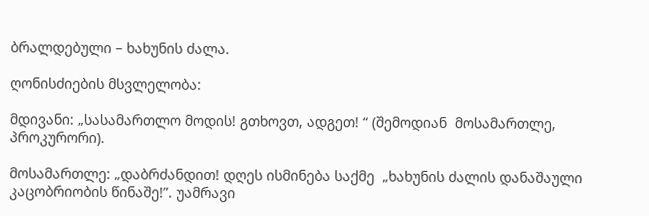ბრალდებული – ხახუნის ძალა.

ღონისძიების მსვლელობა:

მდივანი: „სასამართლო მოდის! გთხოვთ, ადგეთ! “ (შემოდიან  მოსამართლე, პროკურორი).

მოსამართლე: „დაბრძანდით! დღეს ისმინება საქმე  „ხახუნის ძალის დანაშაული კაცობრიობის წინაშე!”. უამრავი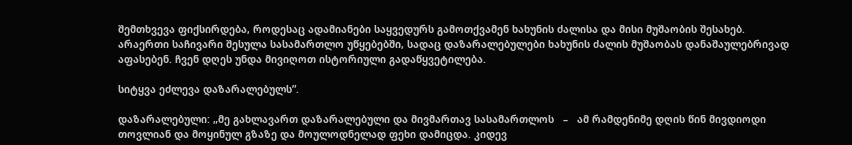შემთხვევა ფიქსირდება, როდესაც ადამიანები საყვედურს გამოთქვამენ ხახუნის ძალისა და მისი მუშაობის შესახებ. არაერთი საჩივარი შესულა სასამართლო უწყებებში, სადაც დაზარალებულები ხახუნის ძალის მუშაობას დანაშაულებრივად აფასებენ. ჩვენ დღეს უნდა მივიღოთ ისტორიული გადაწყვეტილება.

სიტყვა ეძლევა დაზარალებულს”.

დაზარალებული: „მე გახლავართ დაზარალებული და მივმართავ სასამართლოს   –   ამ რამდენიმე დღის წინ მივდიოდი თოვლიან და მოყინულ გზაზე და მოულოდნელად ფეხი დამიცდა. კიდევ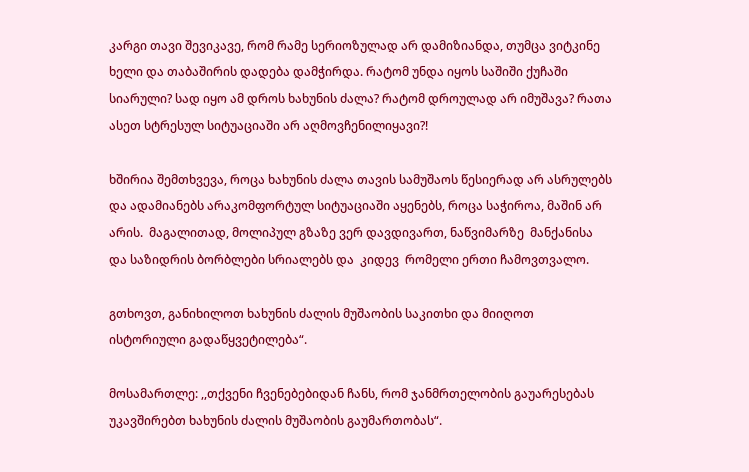კარგი თავი შევიკავე, რომ რამე სერიოზულად არ დამიზიანდა, თუმცა ვიტკინე ხელი და თაბაშირის დადება დამჭირდა. რატომ უნდა იყოს საშიში ქუჩაში სიარული? სად იყო ამ დროს ხახუნის ძალა? რატომ დროულად არ იმუშავა? რათა ასეთ სტრესულ სიტუაციაში არ აღმოვჩენილიყავი?!

ხშირია შემთხვევა, როცა ხახუნის ძალა თავის სამუშაოს წესიერად არ ასრულებს და ადამიანებს არაკომფორტულ სიტუაციაში აყენებს, როცა საჭიროა, მაშინ არ არის.  მაგალითად, მოლიპულ გზაზე ვერ დავდივართ, ნაწვიმარზე  მანქანისა და საზიდრის ბორბლები სრიალებს და  კიდევ  რომელი ერთი ჩამოვთვალო.

გთხოვთ, განიხილოთ ხახუნის ძალის მუშაობის საკითხი და მიიღოთ ისტორიული გადაწყვეტილება“.

მოსამართლე: ,,თქვენი ჩვენებებიდან ჩანს, რომ ჯანმრთელობის გაუარესებას უკავშირებთ ხახუნის ძალის მუშაობის გაუმართობას“.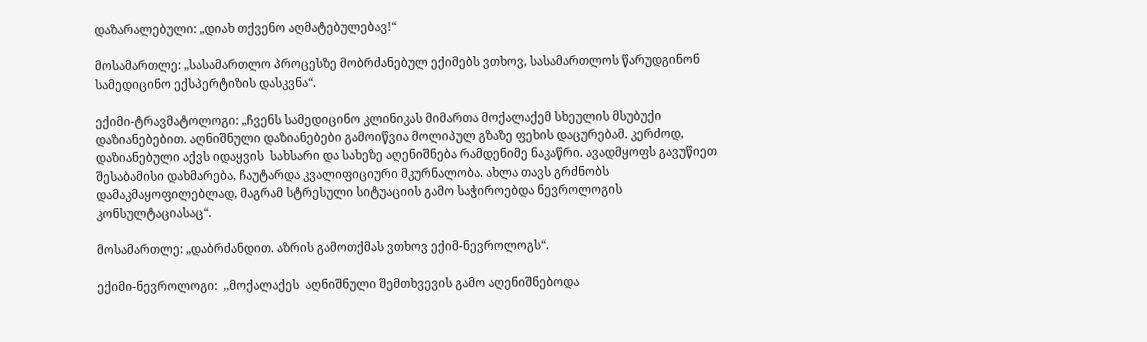დაზარალებული: „დიახ თქვენო აღმატებულებავ!“

მოსამართლე: „სასამართლო პროცესზე მობრძანებულ ექიმებს ვთხოვ, სასამართლოს წარუდგინონ სამედიცინო ექსპერტიზის დასკვნა“.

ექიმი-ტრავმატოლოგი: „ჩვენს სამედიცინო კლინიკას მიმართა მოქალაქემ სხეულის მსუბუქი დაზიანებებით. აღნიშნული დაზიანებები გამოიწვია მოლიპულ გზაზე ფეხის დაცურებამ. კერძოდ, დაზიანებული აქვს იდაყვის  სახსარი და სახეზე აღენიშნება რამდენიმე ნაკაწრი. ავადმყოფს გავუწიეთ შესაბამისი დახმარება, ჩაუტარდა კვალიფიციური მკურნალობა. ახლა თავს გრძნობს დამაკმაყოფილებლად, მაგრამ სტრესული სიტუაციის გამო საჭიროებდა ნევროლოგის კონსულტაციასაც“.

მოსამართლე: „დაბრძანდით. აზრის გამოთქმას ვთხოვ ექიმ-ნევროლოგს“.

ექიმი-ნევროლოგი:  ,,მოქალაქეს  აღნიშნული შემთხვევის გამო აღენიშნებოდა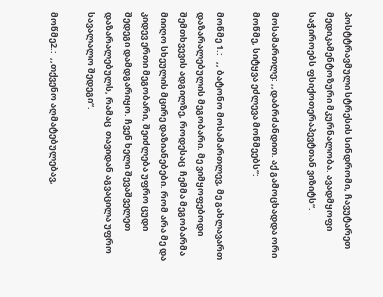პოსტტრავმული სტრესის სინდრომი, ჩავუტარეთ მედიკამენტოზური მკურნალობა. ავადმყოფი საჭიროებს ფსიქოთერაპევტთან ვიზიტს“.

მოსამართლე: ,,დაბრძანდით. აქ გამოცხადდა ორი მოწმე, სიტყვა ეძლევა მოწმეებს“:

მოწმე 1.:   ,, ბატონო მოსამართლევ, მე გახლავართ დაზარალებულის მეგობარი. მე ვიმყოფებოდი შემთხვევის ადგილზე, როდესაც  ჩემმა მეგობარმა მიიღო სხეულის მცირე დაზიანებები. რომ არა მე და კიდევ ერთი მეგობარი, შეიძლება უფრო ცუდი შედეგი დამდგარიყო. ჩვენ ხელი შევაშველეთ დაზარალებულს, რამაც  თავიდან აგვაცილა უფრო სავალალო შედეგი“.

მოწმე2.:  ,,თქვენო აღმატებულებავ,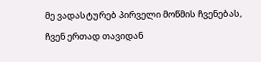მე ვადასტურებ პირველი მოწმის ჩვენებას, ჩვენ ერთად თავიდან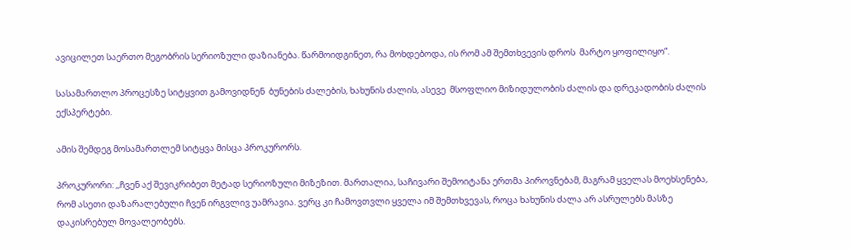ავიცილეთ საერთო მეგობრის სერიოზული დაზიანება. წარმოიდგინეთ, რა მოხდებოდა, ის რომ ამ შემთხვევის დროს  მარტო ყოფილიყო“.

სასამართლო პროცესზე სიტყვით გამოვიდნენ  ბუნების ძალების, ხახუნის ძალის, ასევე  მსოფლიო მიზიდულობის ძალის და დრეკადობის ძალის  ექსპერტები.

ამის შემდეგ მოსამართლემ სიტყვა მისცა პროკურორს.

პროკურორი: ,,ჩვენ აქ შევიკრიბეთ მეტად სერიოზული მიზეზით. მართალია, საჩივარი შემოიტანა ერთმა პიროვნებამ, მაგრამ ყველას მოეხსენება, რომ ასეთი დაზარალებული ჩვენ ირგვლივ უამრავია. ვერც კი ჩამოვთვლი ყველა იმ შემთხვევას, როცა ხახუნის ძალა არ ასრულებს მასზე დაკისრებულ მოვალეობებს.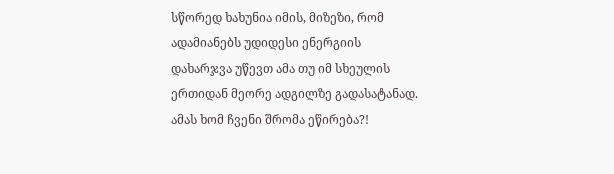სწორედ ხახუნია იმის, მიზეზი, რომ ადამიანებს უდიდესი ენერგიის დახარჯვა უწევთ ამა თუ იმ სხეულის ერთიდან მეორე ადგილზე გადასატანად. ამას ხომ ჩვენი შრომა ეწირება?!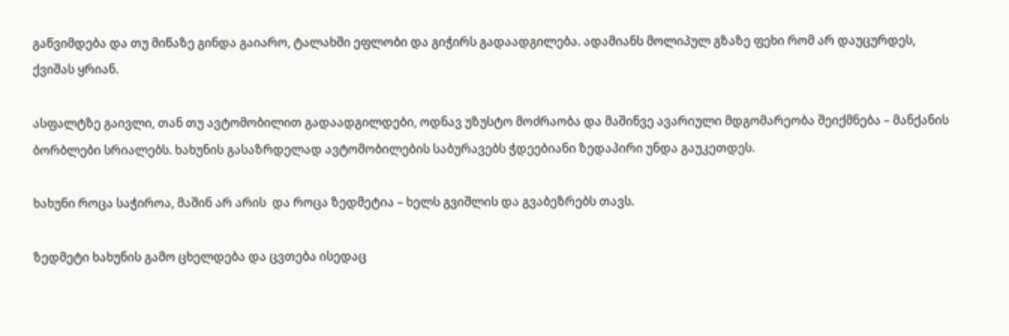გაწვიმდება და თუ მიწაზე გინდა გაიარო, ტალახში ეფლობი და გიჭირს გადაადგილება. ადამიანს მოლიპულ გზაზე ფეხი რომ არ დაუცურდეს, ქვიშას ყრიან.

ასფალტზე გაივლი, თან თუ ავტომობილით გადაადგილდები, ოდნავ უზუსტო მოძრაობა და მაშინვე ავარიული მდგომარეობა შეიქმნება – მანქანის ბორბლები სრიალებს. ხახუნის გასაზრდელად ავტომობილების საბურავებს ჭდეებიანი ზედაპირი უნდა გაუკეთდეს.

ხახუნი როცა საჭიროა, მაშინ არ არის  და როცა ზედმეტია – ხელს გვიშლის და გვაბეზრებს თავს.

ზედმეტი ხახუნის გამო ცხელდება და ცვთება ისედაც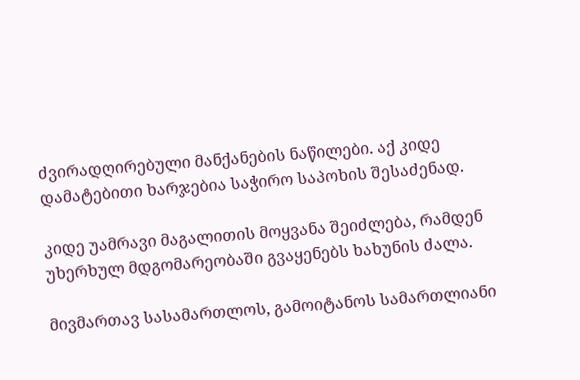ძვირადღირებული მანქანების ნაწილები. აქ კიდე დამატებითი ხარჯებია საჭირო საპოხის შესაძენად.

კიდე უამრავი მაგალითის მოყვანა შეიძლება, რამდენ უხერხულ მდგომარეობაში გვაყენებს ხახუნის ძალა.

მივმართავ სასამართლოს, გამოიტანოს სამართლიანი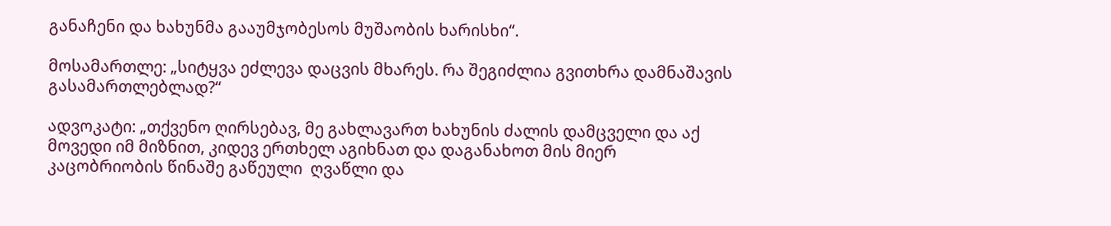განაჩენი და ხახუნმა გააუმჯობესოს მუშაობის ხარისხი“.

მოსამართლე: „სიტყვა ეძლევა დაცვის მხარეს. რა შეგიძლია გვითხრა დამნაშავის გასამართლებლად?“

ადვოკატი: „თქვენო ღირსებავ, მე გახლავართ ხახუნის ძალის დამცველი და აქ მოვედი იმ მიზნით, კიდევ ერთხელ აგიხნათ და დაგანახოთ მის მიერ კაცობრიობის წინაშე გაწეული  ღვაწლი და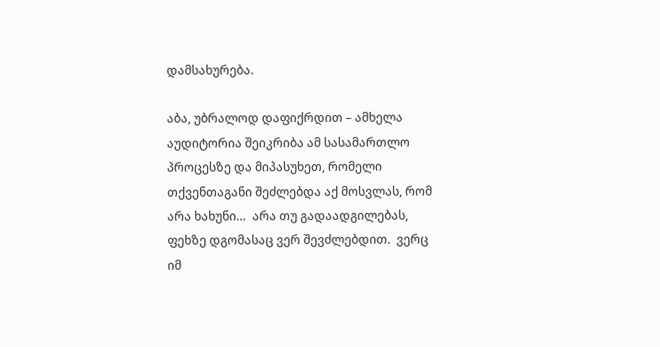დამსახურება.

აბა, უბრალოდ დაფიქრდით – ამხელა აუდიტორია შეიკრიბა ამ სასამართლო პროცესზე და მიპასუხეთ, რომელი თქვენთაგანი შეძლებდა აქ მოსვლას, რომ არა ხახუნი…  არა თუ გადაადგილებას, ფეხზე დგომასაც ვერ შევძლებდით.  ვერც იმ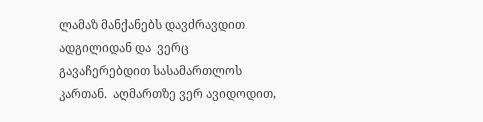ლამაზ მანქანებს დავძრავდით ადგილიდან და  ვერც გავაჩერებდით სასამართლოს კართან.  აღმართზე ვერ ავიდოდით,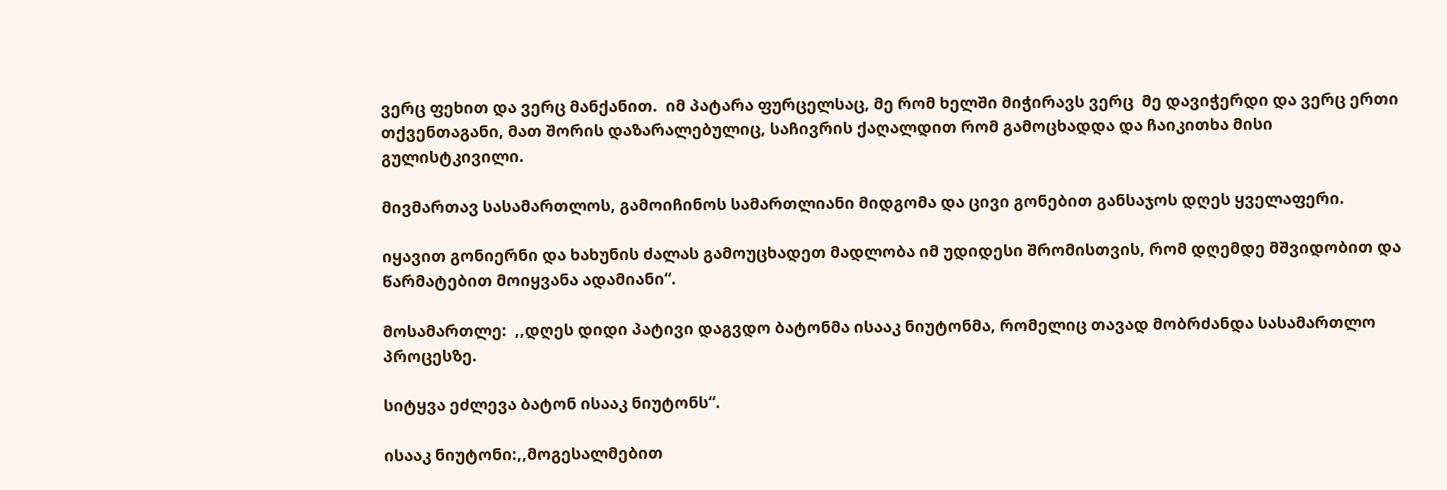ვერც ფეხით და ვერც მანქანით.  იმ პატარა ფურცელსაც, მე რომ ხელში მიჭირავს ვერც  მე დავიჭერდი და ვერც ერთი თქვენთაგანი, მათ შორის დაზარალებულიც, საჩივრის ქაღალდით რომ გამოცხადდა და ჩაიკითხა მისი გულისტკივილი.

მივმართავ სასამართლოს, გამოიჩინოს სამართლიანი მიდგომა და ცივი გონებით განსაჯოს დღეს ყველაფერი.

იყავით გონიერნი და ხახუნის ძალას გამოუცხადეთ მადლობა იმ უდიდესი შრომისთვის, რომ დღემდე მშვიდობით და წარმატებით მოიყვანა ადამიანი“.

მოსამართლე:  ,,დღეს დიდი პატივი დაგვდო ბატონმა ისააკ ნიუტონმა, რომელიც თავად მობრძანდა სასამართლო პროცესზე.

სიტყვა ეძლევა ბატონ ისააკ ნიუტონს“.

ისააკ ნიუტონი:,,მოგესალმებით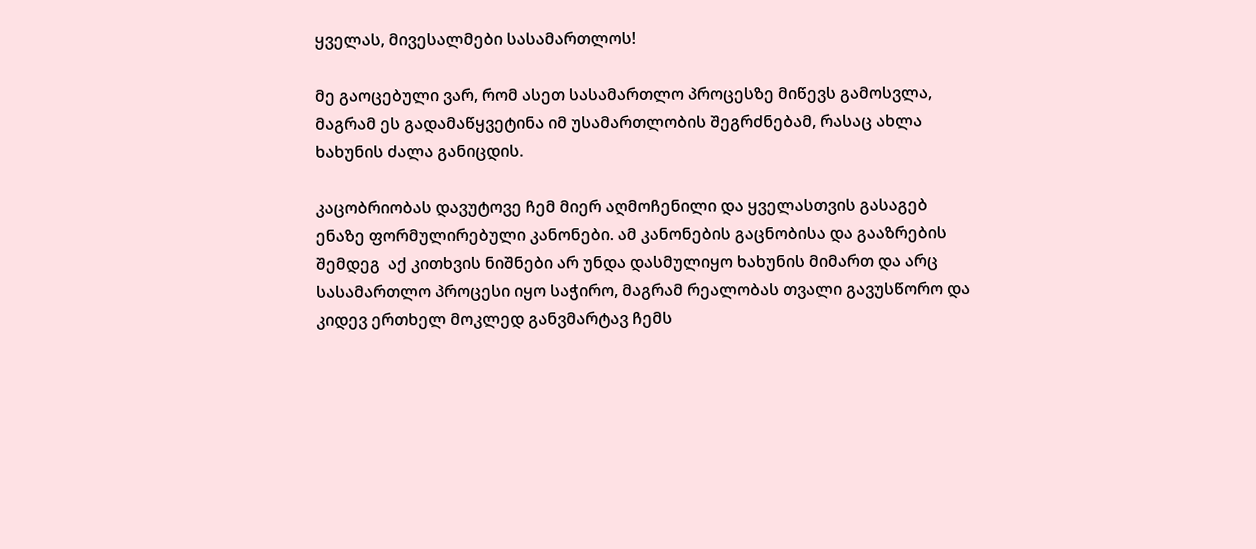ყველას, მივესალმები სასამართლოს!

მე გაოცებული ვარ, რომ ასეთ სასამართლო პროცესზე მიწევს გამოსვლა, მაგრამ ეს გადამაწყვეტინა იმ უსამართლობის შეგრძნებამ, რასაც ახლა ხახუნის ძალა განიცდის.

კაცობრიობას დავუტოვე ჩემ მიერ აღმოჩენილი და ყველასთვის გასაგებ ენაზე ფორმულირებული კანონები. ამ კანონების გაცნობისა და გააზრების შემდეგ  აქ კითხვის ნიშნები არ უნდა დასმულიყო ხახუნის მიმართ და არც სასამართლო პროცესი იყო საჭირო, მაგრამ რეალობას თვალი გავუსწორო და კიდევ ერთხელ მოკლედ განვმარტავ ჩემს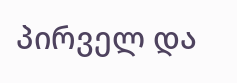პირველ და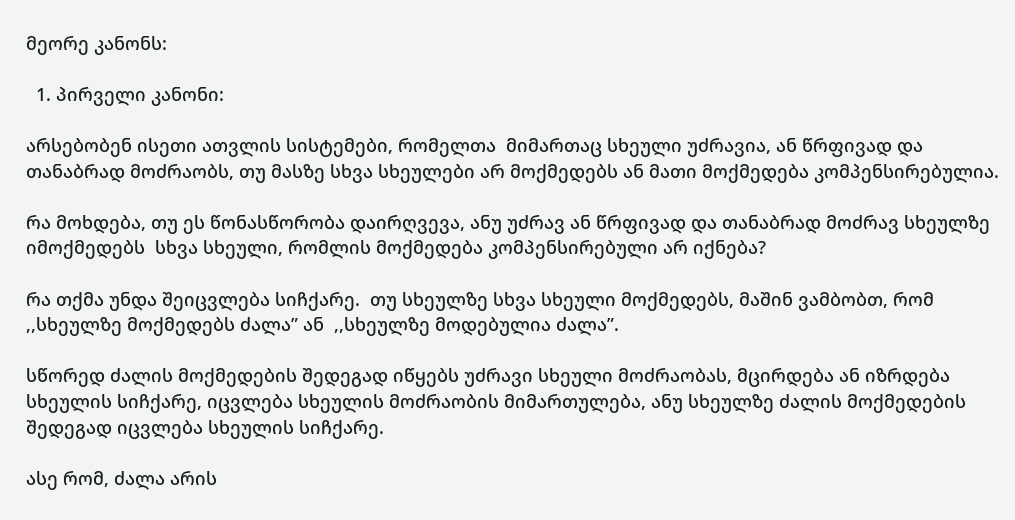მეორე კანონს:

  1. პირველი კანონი:

არსებობენ ისეთი ათვლის სისტემები, რომელთა  მიმართაც სხეული უძრავია, ან წრფივად და თანაბრად მოძრაობს, თუ მასზე სხვა სხეულები არ მოქმედებს ან მათი მოქმედება კომპენსირებულია.

რა მოხდება, თუ ეს წონასწორობა დაირღვევა, ანუ უძრავ ან წრფივად და თანაბრად მოძრავ სხეულზე იმოქმედებს  სხვა სხეული, რომლის მოქმედება კომპენსირებული არ იქნება?

რა თქმა უნდა შეიცვლება სიჩქარე.  თუ სხეულზე სხვა სხეული მოქმედებს, მაშინ ვამბობთ, რომ  ,,სხეულზე მოქმედებს ძალა” ან  ,,სხეულზე მოდებულია ძალა”.

სწორედ ძალის მოქმედების შედეგად იწყებს უძრავი სხეული მოძრაობას, მცირდება ან იზრდება სხეულის სიჩქარე, იცვლება სხეულის მოძრაობის მიმართულება, ანუ სხეულზე ძალის მოქმედების შედეგად იცვლება სხეულის სიჩქარე.

ასე რომ, ძალა არის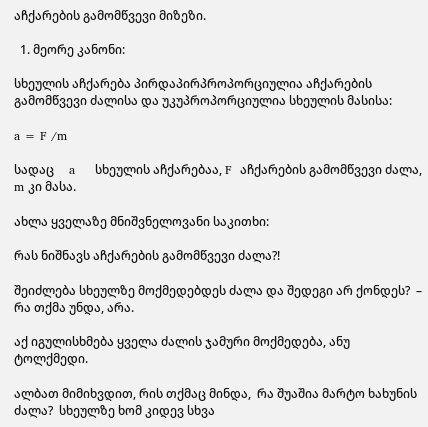აჩქარების გამომწვევი მიზეზი.

  1. მეორე კანონი:

სხეულის აჩქარება პირდაპირპროპორციულია აჩქარების გამომწვევი ძალისა და უკუპროპორციულია სხეულის მასისა:

a = F /m

სადაც     a     სხეულის აჩქარებაა, F  აჩქარების გამომწვევი ძალა,  m კი მასა.

ახლა ყველაზე მნიშვნელოვანი საკითხი:

რას ნიშნავს აჩქარების გამომწვევი ძალა?!

შეიძლება სხეულზე მოქმედებდეს ძალა და შედეგი არ ქონდეს?  –   რა თქმა უნდა, არა.

აქ იგულისხმება ყველა ძალის ჯამური მოქმედება, ანუ ტოლქმედი.

ალბათ მიმიხვდით, რის თქმაც მინდა,  რა შუაშია მარტო ხახუნის ძალა?  სხეულზე ხომ კიდევ სხვა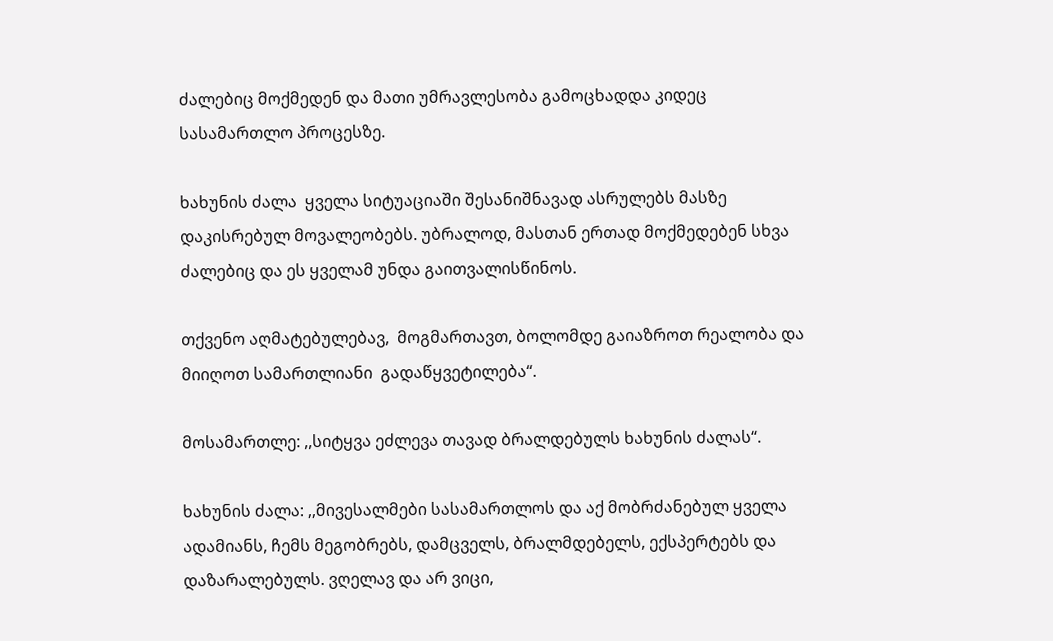ძალებიც მოქმედენ და მათი უმრავლესობა გამოცხადდა კიდეც სასამართლო პროცესზე.

ხახუნის ძალა  ყველა სიტუაციაში შესანიშნავად ასრულებს მასზე დაკისრებულ მოვალეობებს. უბრალოდ, მასთან ერთად მოქმედებენ სხვა ძალებიც და ეს ყველამ უნდა გაითვალისწინოს.

თქვენო აღმატებულებავ,  მოგმართავთ, ბოლომდე გაიაზროთ რეალობა და მიიღოთ სამართლიანი  გადაწყვეტილება“.

მოსამართლე: ,,სიტყვა ეძლევა თავად ბრალდებულს ხახუნის ძალას“.

ხახუნის ძალა: ,,მივესალმები სასამართლოს და აქ მობრძანებულ ყველა ადამიანს, ჩემს მეგობრებს, დამცველს, ბრალმდებელს, ექსპერტებს და დაზარალებულს. ვღელავ და არ ვიცი,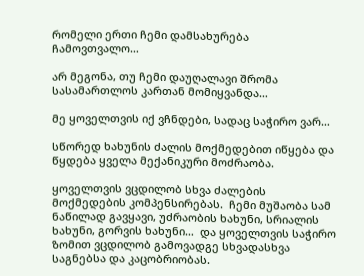რომელი ერთი ჩემი დამსახურება ჩამოვთვალო…

არ მეგონა, თუ ჩემი დაუღალავი შრომა სასამართლოს კართან მომიყვანდა…

მე ყოველთვის იქ ვჩნდები, სადაც საჭირო ვარ…

სწორედ ხახუნის ძალის მოქმედებით იწყება და წყდება ყველა მექანიკური მოძრაობა.

ყოველთვის ვცდილობ სხვა ძალების მოქმედების კომპენსირებას.  ჩემი მუშაობა სამ ნაწილად გავყავი, უძრაობის ხახუნი, სრიალის ხახუნი, გორვის ხახუნი…  და ყოველთვის საჭირო ზომით ვცდილობ გამოვადგე სხვადასხვა საგნებსა და კაცობრიობას.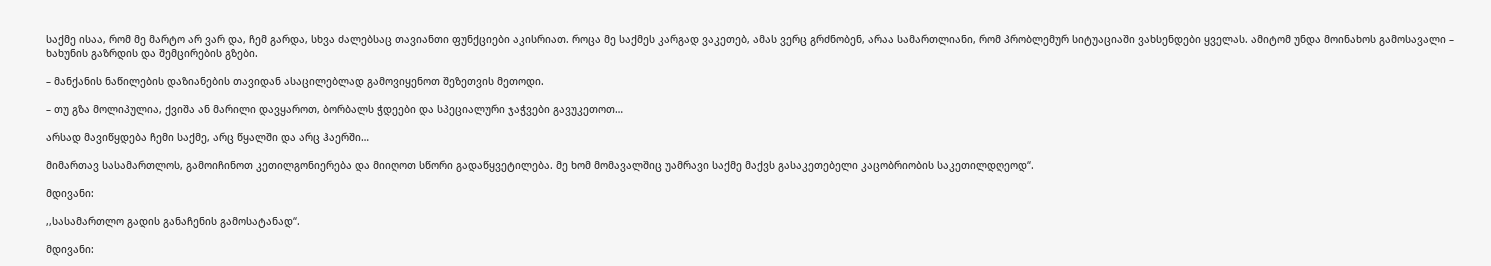საქმე ისაა, რომ მე მარტო არ ვარ და, ჩემ გარდა, სხვა ძალებსაც თავიანთი ფუნქციები აკისრიათ. როცა მე საქმეს კარგად ვაკეთებ, ამას ვერც გრძნობენ, არაა სამართლიანი, რომ პრობლემურ სიტუაციაში ვახსენდები ყველას. ამიტომ უნდა მოინახოს გამოსავალი – ხახუნის გაზრდის და შემცირების გზები.

– მანქანის ნაწილების დაზიანების თავიდან ასაცილებლად გამოვიყენოთ შეზეთვის მეთოდი.

– თუ გზა მოლიპულია, ქვიშა ან მარილი დავყაროთ, ბორბალს ჭდეები და სპეციალური ჯაჭვები გავუკეთოთ…

არსად მავიწყდება ჩემი საქმე, არც წყალში და არც ჰაერში…

მიმართავ სასამართლოს, გამოიჩინოთ კეთილგონიერება და მიიღოთ სწორი გადაწყვეტილება. მე ხომ მომავალშიც უამრავი საქმე მაქვს გასაკეთებელი კაცობრიობის საკეთილდღეოდ“.

მდივანი:

,,სასამართლო გადის განაჩენის გამოსატანად“.

მდივანი: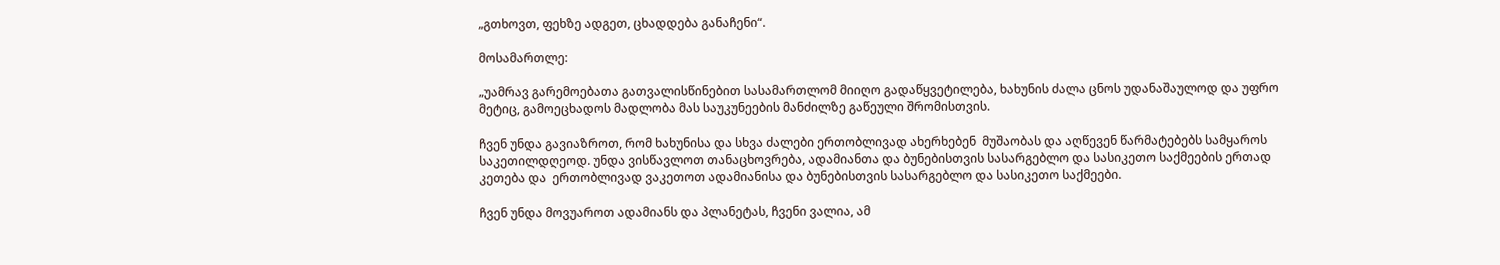„გთხოვთ, ფეხზე ადგეთ, ცხადდება განაჩენი“.

მოსამართლე:

„უამრავ გარემოებათა გათვალისწინებით სასამართლომ მიიღო გადაწყვეტილება, ხახუნის ძალა ცნოს უდანაშაულოდ და უფრო მეტიც, გამოეცხადოს მადლობა მას საუკუნეების მანძილზე გაწეული შრომისთვის.

ჩვენ უნდა გავიაზროთ, რომ ხახუნისა და სხვა ძალები ერთობლივად ახერხებენ  მუშაობას და აღწევენ წარმატებებს სამყაროს საკეთილდღეოდ. უნდა ვისწავლოთ თანაცხოვრება, ადამიანთა და ბუნებისთვის სასარგებლო და სასიკეთო საქმეების ერთად კეთება და  ერთობლივად ვაკეთოთ ადამიანისა და ბუნებისთვის სასარგებლო და სასიკეთო საქმეები.

ჩვენ უნდა მოვუაროთ ადამიანს და პლანეტას, ჩვენი ვალია, ამ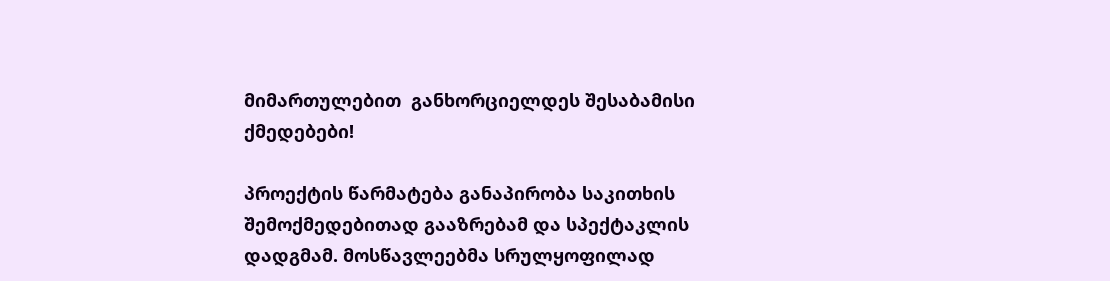მიმართულებით  განხორციელდეს შესაბამისი ქმედებები!

პროექტის წარმატება განაპირობა საკითხის შემოქმედებითად გააზრებამ და სპექტაკლის დადგმამ. მოსწავლეებმა სრულყოფილად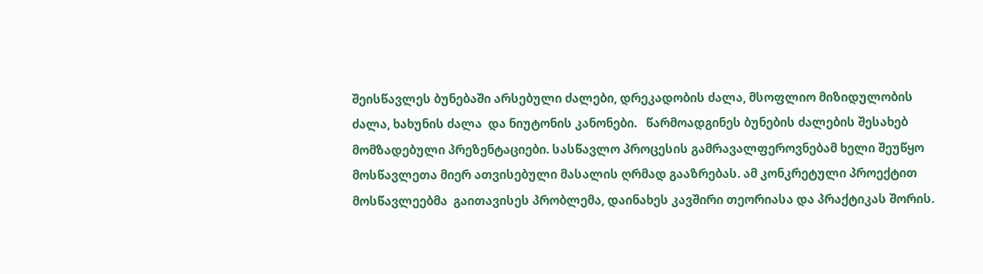შეისწავლეს ბუნებაში არსებული ძალები, დრეკადობის ძალა, მსოფლიო მიზიდულობის ძალა, ხახუნის ძალა  და ნიუტონის კანონები.   წარმოადგინეს ბუნების ძალების შესახებ მომზადებული პრეზენტაციები. სასწავლო პროცესის გამრავალფეროვნებამ ხელი შეუწყო მოსწავლეთა მიერ ათვისებული მასალის ღრმად გააზრებას. ამ კონკრეტული პროექტით მოსწავლეებმა  გაითავისეს პრობლემა, დაინახეს კავშირი თეორიასა და პრაქტიკას შორის.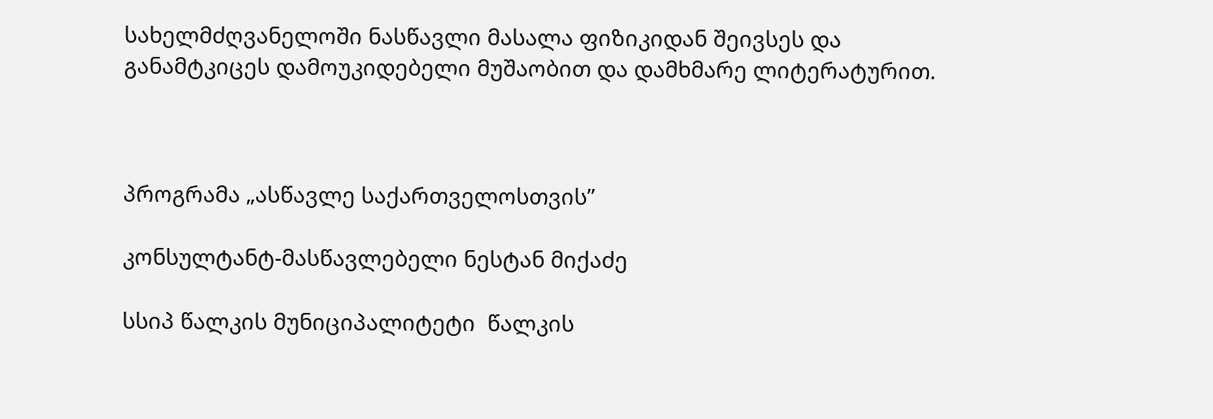სახელმძღვანელოში ნასწავლი მასალა ფიზიკიდან შეივსეს და განამტკიცეს დამოუკიდებელი მუშაობით და დამხმარე ლიტერატურით.



პროგრამა „ასწავლე საქართველოსთვის”

კონსულტანტ-მასწავლებელი ნესტან მიქაძე

სსიპ წალკის მუნიციპალიტეტი  წალკის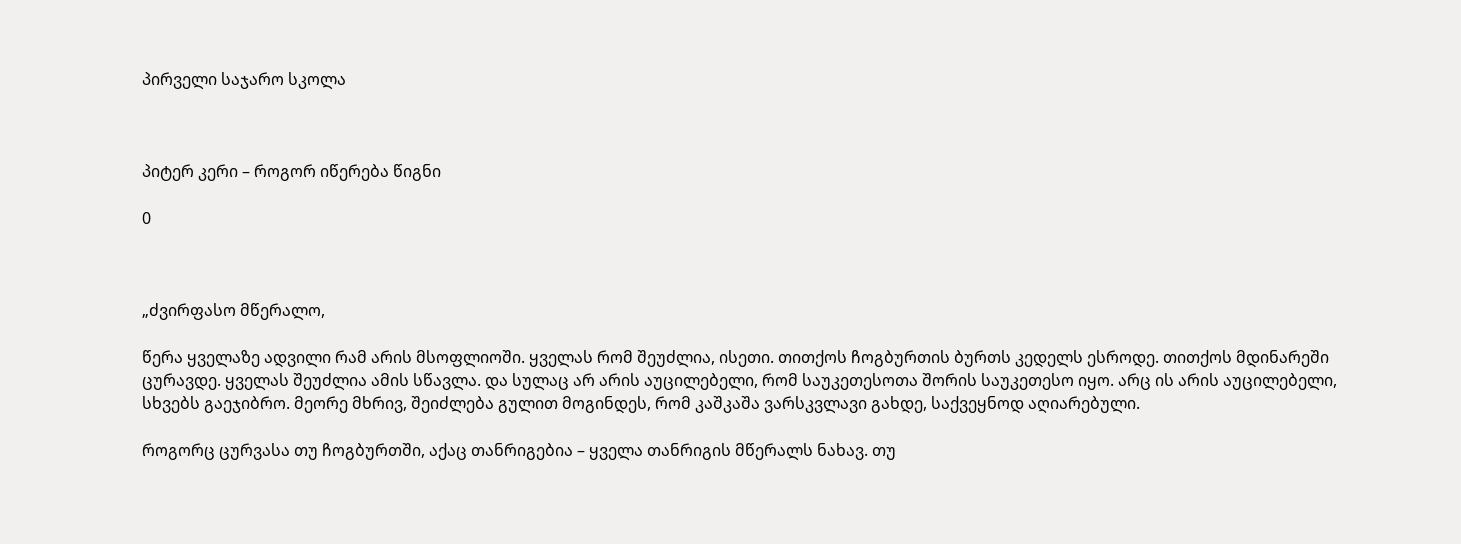პირველი საჯარო სკოლა



პიტერ კერი – როგორ იწერება წიგნი

0



„ძვირფასო მწერალო,

წერა ყველაზე ადვილი რამ არის მსოფლიოში. ყველას რომ შეუძლია, ისეთი. თითქოს ჩოგბურთის ბურთს კედელს ესროდე. თითქოს მდინარეში ცურავდე. ყველას შეუძლია ამის სწავლა. და სულაც არ არის აუცილებელი, რომ საუკეთესოთა შორის საუკეთესო იყო. არც ის არის აუცილებელი, სხვებს გაეჯიბრო. მეორე მხრივ, შეიძლება გულით მოგინდეს, რომ კაშკაშა ვარსკვლავი გახდე, საქვეყნოდ აღიარებული.

როგორც ცურვასა თუ ჩოგბურთში, აქაც თანრიგებია – ყველა თანრიგის მწერალს ნახავ. თუ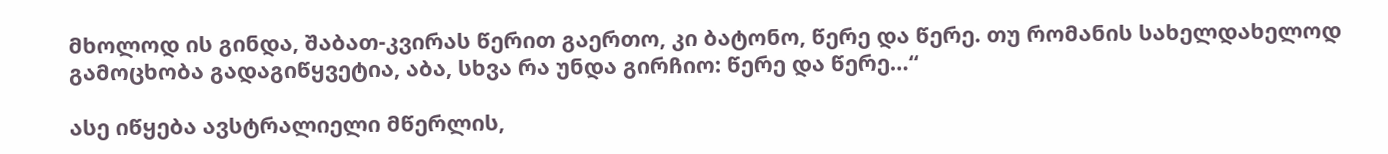მხოლოდ ის გინდა, შაბათ-კვირას წერით გაერთო, კი ბატონო, წერე და წერე. თუ რომანის სახელდახელოდ გამოცხობა გადაგიწყვეტია, აბა, სხვა რა უნდა გირჩიო: წერე და წერე…“

ასე იწყება ავსტრალიელი მწერლის,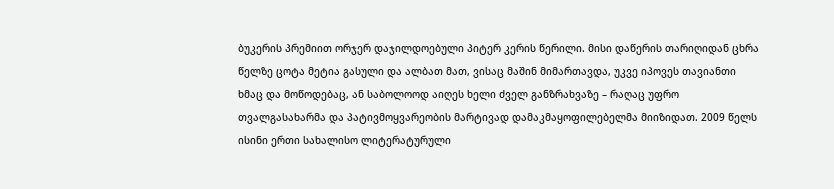ბუკერის პრემიით ორჯერ დაჯილდოებული პიტერ კერის წერილი. მისი დაწერის თარიღიდან ცხრა წელზე ცოტა მეტია გასული და ალბათ მათ, ვისაც მაშინ მიმართავდა, უკვე იპოვეს თავიანთი ხმაც და მოწოდებაც, ან საბოლოოდ აიღეს ხელი ძველ განზრახვაზე – რაღაც უფრო თვალგასახარმა და პატივმოყვარეობის მარტივად დამაკმაყოფილებელმა მიიზიდათ. 2009 წელს ისინი ერთი სახალისო ლიტერატურული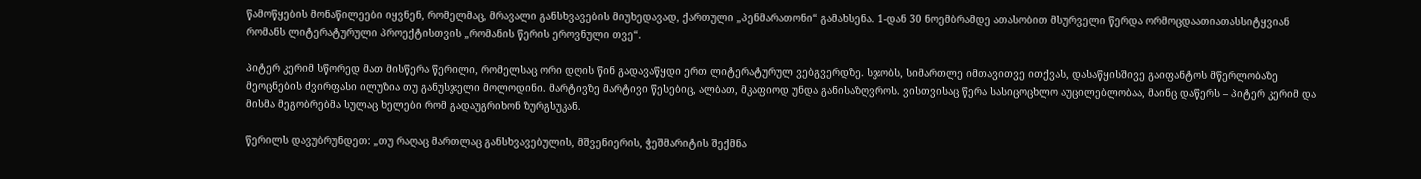წამოწყების მონაწილეები იყვნენ, რომელმაც, მრავალი განსხვავების მიუხედავად, ქართული „პენმარათონი“ გამახსენა. 1-დან 30 ნოემბრამდე ათასობით მსურველი წერდა ორმოცდაათიათასსიტყვიან რომანს ლიტერატურული პროექტისთვის „რომანის წერის ეროვნული თვე“.

პიტერ კერიმ სწორედ მათ მისწერა წერილი, რომელსაც ორი დღის წინ გადავაწყდი ერთ ლიტერატურულ ვებგვერდზე. სჯობს, სიმართლე იმთავითვე ითქვას, დასაწყისშივე გაიფანტოს მწერლობაზე მეოცნების ძვირფასი ილუზია თუ განუსჯელი მოლოდინი. მარტივზე მარტივი წესებიც, ალბათ, მკაფიოდ უნდა განისაზღვროს. ვისთვისაც წერა სასიცოცხლო აუცილებლობაა, მაინც დაწერს – პიტერ კერიმ და მისმა მეგობრებმა სულაც ხელები რომ გადაუგრიხონ ზურგსუკან.

წერილს დავუბრუნდეთ: „თუ რაღაც მართლაც განსხვავებულის, მშვენიერის, ჭეშმარიტის შექმნა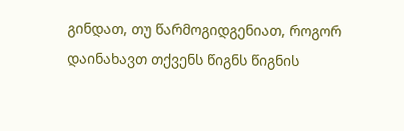გინდათ, თუ წარმოგიდგენიათ, როგორ დაინახავთ თქვენს წიგნს წიგნის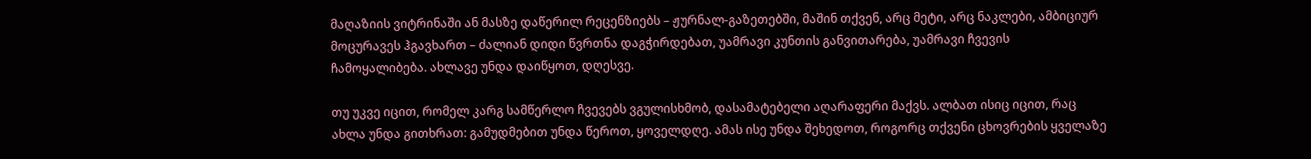მაღაზიის ვიტრინაში ან მასზე დაწერილ რეცენზიებს – ჟურნალ-გაზეთებში, მაშინ თქვენ, არც მეტი, არც ნაკლები, ამბიციურ მოცურავეს ჰგავხართ – ძალიან დიდი წვრთნა დაგჭირდებათ, უამრავი კუნთის განვითარება, უამრავი ჩვევის ჩამოყალიბება. ახლავე უნდა დაიწყოთ, დღესვე.

თუ უკვე იცით, რომელ კარგ სამწერლო ჩვევებს ვგულისხმობ, დასამატებელი აღარაფერი მაქვს. ალბათ ისიც იცით, რაც ახლა უნდა გითხრათ: გამუდმებით უნდა წეროთ, ყოველდღე. ამას ისე უნდა შეხედოთ, როგორც თქვენი ცხოვრების ყველაზე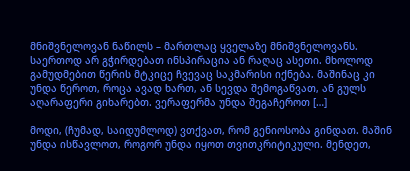მნიშვნელოვან ნაწილს – მართლაც ყველაზე მნიშვნელოვანს. საერთოდ არ გჭირდებათ ინსპირაცია ან რაღაც ასეთი. მხოლოდ გამუდმებით წერის მტკიცე ჩვევაც საკმარისი იქნება. მაშინაც კი უნდა წეროთ, როცა ავად ხართ, ან სევდა შემოგაწვათ, ან გულს აღარაფერი გიხარებთ. ვერაფერმა უნდა შეგაჩეროთ […]

მოდი, (ჩუმად, საიდუმლოდ) ვთქვათ, რომ გენიოსობა გინდათ. მაშინ უნდა ისწავლოთ, როგორ უნდა იყოთ თვითკრიტიკული. მენდეთ,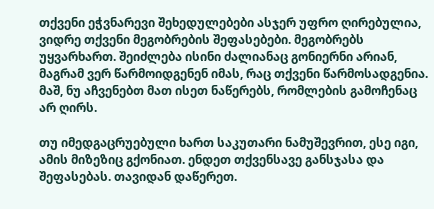თქვენი ეჭვნარევი შეხედულებები ასჯერ უფრო ღირებულია, ვიდრე თქვენი მეგობრების შეფასებები. მეგობრებს უყვარხართ. შეიძლება ისინი ძალიანაც გონიერნი არიან, მაგრამ ვერ წარმოიდგენენ იმას, რაც თქვენი წარმოსადგენია. მაშ, ნუ აჩვენებთ მათ ისეთ ნაწერებს, რომლების გამოჩენაც არ ღირს.

თუ იმედგაცრუებული ხართ საკუთარი ნამუშევრით, ესე იგი, ამის მიზეზიც გქონიათ. ენდეთ თქვენსავე განსჯასა და შეფასებას. თავიდან დაწერეთ.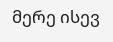მერე ისევ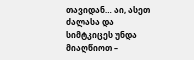თავიდან… აი, ასეთ ძალასა და სიმტკიცეს უნდა მიაღწიოთ –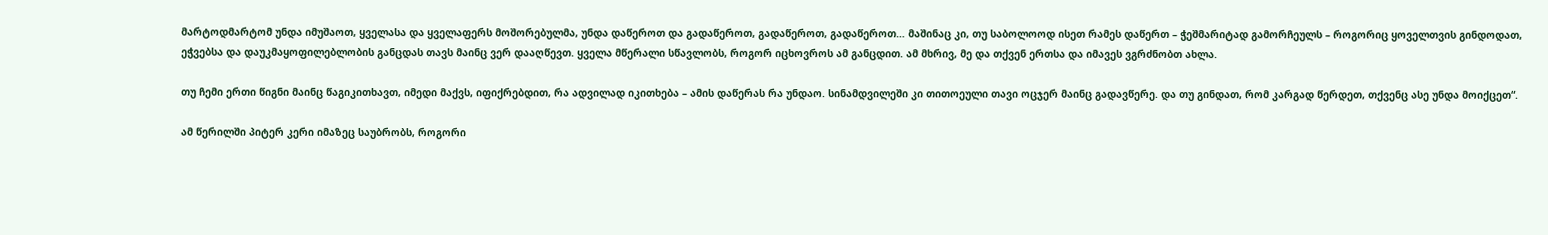მარტოდმარტომ უნდა იმუშაოთ, ყველასა და ყველაფერს მოშორებულმა, უნდა დაწეროთ და გადაწეროთ, გადაწეროთ, გადაწეროთ… მაშინაც კი, თუ საბოლოოდ ისეთ რამეს დაწერთ – ჭეშმარიტად გამორჩეულს – როგორიც ყოველთვის გინდოდათ, ეჭვებსა და დაუკმაყოფილებლობის განცდას თავს მაინც ვერ დააღწევთ. ყველა მწერალი სწავლობს, როგორ იცხოვროს ამ განცდით. ამ მხრივ, მე და თქვენ ერთსა და იმავეს ვგრძნობთ ახლა.

თუ ჩემი ერთი წიგნი მაინც წაგიკითხავთ, იმედი მაქვს, იფიქრებდით, რა ადვილად იკითხება – ამის დაწერას რა უნდაო. სინამდვილეში კი თითოეული თავი ოცჯერ მაინც გადავწერე. და თუ გინდათ, რომ კარგად წერდეთ, თქვენც ასე უნდა მოიქცეთ“.

ამ წერილში პიტერ კერი იმაზეც საუბრობს, როგორი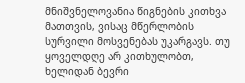მნიშვნელოვანია წიგნების კითხვა მათთვის, ვისაც მწერლობის სურვილი მოსვენებას უკარგავს. თუ ყოველდღე არ კითხულობთ, ხელიდან ბევრი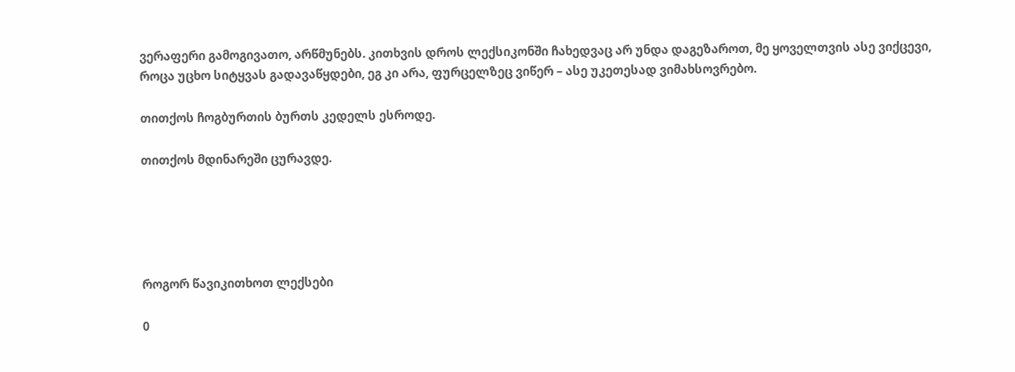ვერაფერი გამოგივათო, არწმუნებს. კითხვის დროს ლექსიკონში ჩახედვაც არ უნდა დაგეზაროთ, მე ყოველთვის ასე ვიქცევი, როცა უცხო სიტყვას გადავაწყდები, ეგ კი არა, ფურცელზეც ვიწერ – ასე უკეთესად ვიმახსოვრებო.

თითქოს ჩოგბურთის ბურთს კედელს ესროდე.

თითქოს მდინარეში ცურავდე.





როგორ წავიკითხოთ ლექსები

0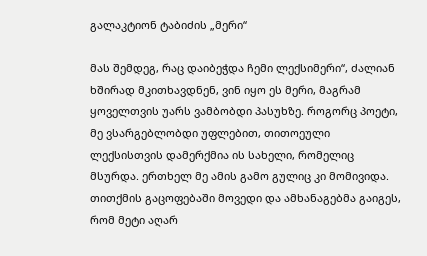გალაკტიონ ტაბიძის „მერი“

მას შემდეგ, რაც დაიბეჭდა ჩემი ლექსიმერი“, ძალიან ხშირად მკითხავდნენ, ვინ იყო ეს მერი, მაგრამ ყოველთვის უარს ვამბობდი პასუხზე. როგორც პოეტი, მე ვსარგებლობდი უფლებით, თითოეული ლექსისთვის დამერქმია ის სახელი, რომელიც მსურდა. ერთხელ მე ამის გამო გულიც კი მომივიდა. თითქმის გაცოფებაში მოვედი და ამხანაგებმა გაიგეს, რომ მეტი აღარ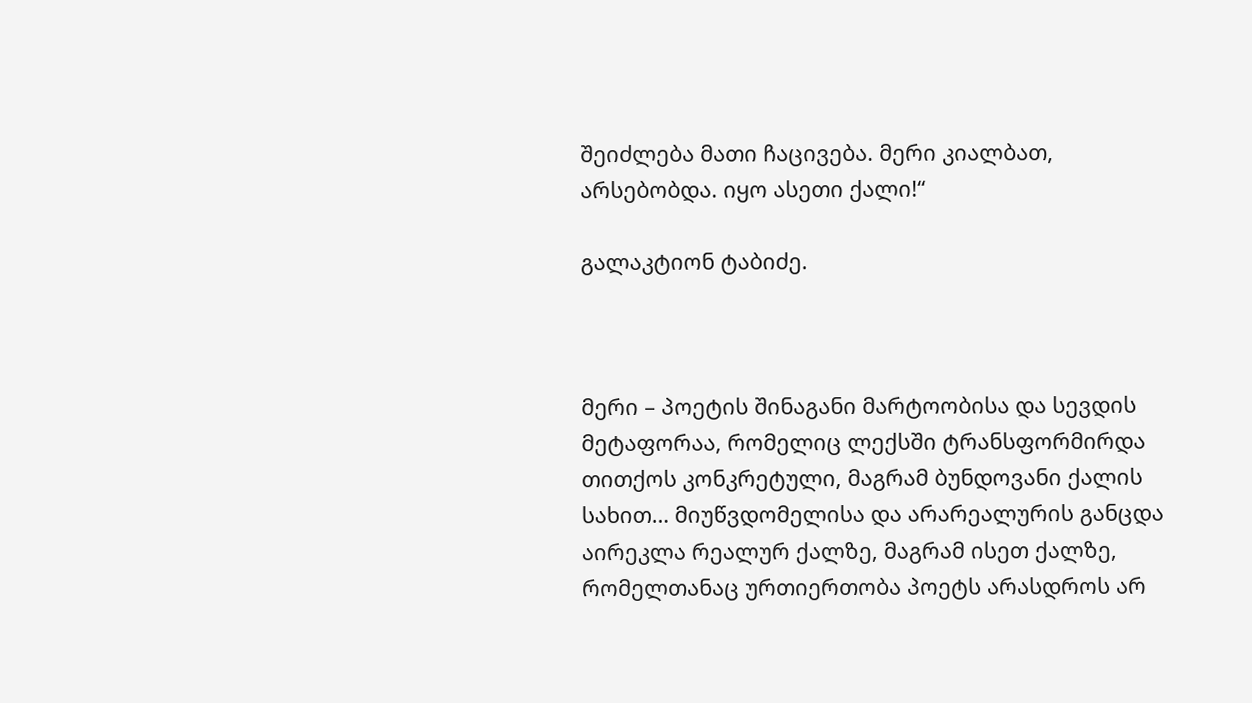შეიძლება მათი ჩაცივება. მერი კიალბათ, არსებობდა. იყო ასეთი ქალი!“

გალაკტიონ ტაბიძე.



მერი – პოეტის შინაგანი მარტოობისა და სევდის მეტაფორაა, რომელიც ლექსში ტრანსფორმირდა თითქოს კონკრეტული, მაგრამ ბუნდოვანი ქალის სახით… მიუწვდომელისა და არარეალურის განცდა აირეკლა რეალურ ქალზე, მაგრამ ისეთ ქალზე, რომელთანაც ურთიერთობა პოეტს არასდროს არ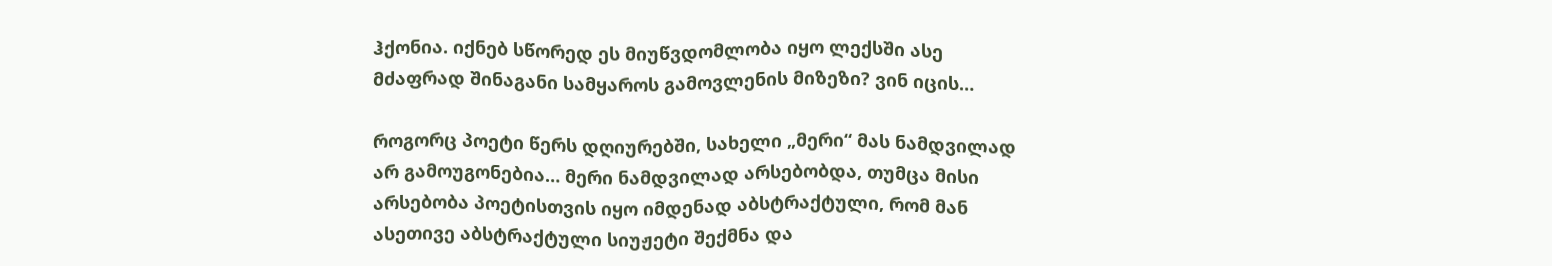ჰქონია. იქნებ სწორედ ეს მიუწვდომლობა იყო ლექსში ასე მძაფრად შინაგანი სამყაროს გამოვლენის მიზეზი? ვინ იცის…

როგორც პოეტი წერს დღიურებში, სახელი „მერი“ მას ნამდვილად არ გამოუგონებია… მერი ნამდვილად არსებობდა, თუმცა მისი არსებობა პოეტისთვის იყო იმდენად აბსტრაქტული, რომ მან ასეთივე აბსტრაქტული სიუჟეტი შექმნა და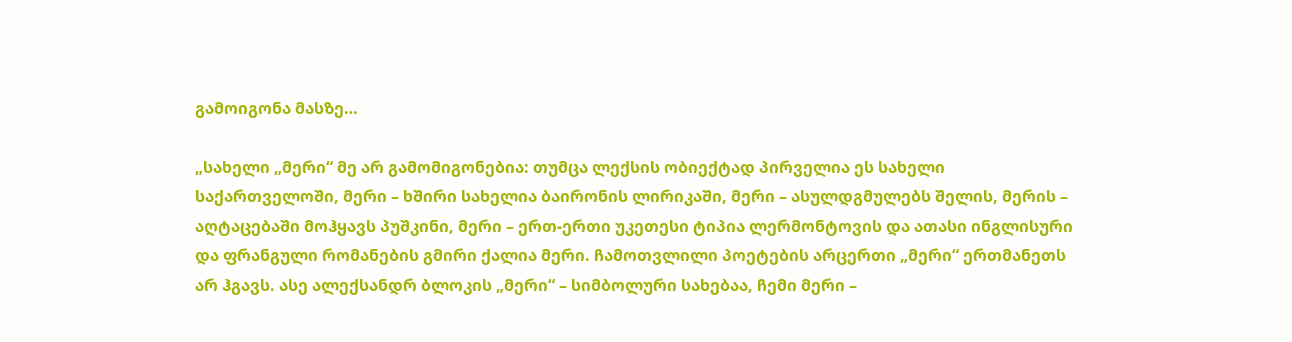გამოიგონა მასზე…

„სახელი „მერი“ მე არ გამომიგონებია: თუმცა ლექსის ობიექტად პირველია ეს სახელი საქართველოში, მერი – ხშირი სახელია ბაირონის ლირიკაში, მერი – ასულდგმულებს შელის, მერის – აღტაცებაში მოჰყავს პუშკინი, მერი – ერთ-ერთი უკეთესი ტიპია ლერმონტოვის და ათასი ინგლისური და ფრანგული რომანების გმირი ქალია მერი. ჩამოთვლილი პოეტების არცერთი „მერი“ ერთმანეთს არ ჰგავს. ასე ალექსანდრ ბლოკის „მერი“ – სიმბოლური სახებაა, ჩემი მერი –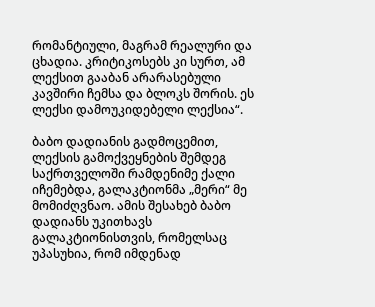რომანტიული, მაგრამ რეალური და ცხადია. კრიტიკოსებს კი სურთ, ამ ლექსით გააბან არარასებული კავშირი ჩემსა და ბლოკს შორის. ეს ლექსი დამოუკიდებელი ლექსია“.

ბაბო დადიანის გადმოცემით, ლექსის გამოქვეყნების შემდეგ საქრთველოში რამდენიმე ქალი იჩემებდა, გალაკტიონმა „მერი“ მე მომიძღვნაო. ამის შესახებ ბაბო დადიანს უკითხავს გალაკტიონისთვის, რომელსაც უპასუხია, რომ იმდენად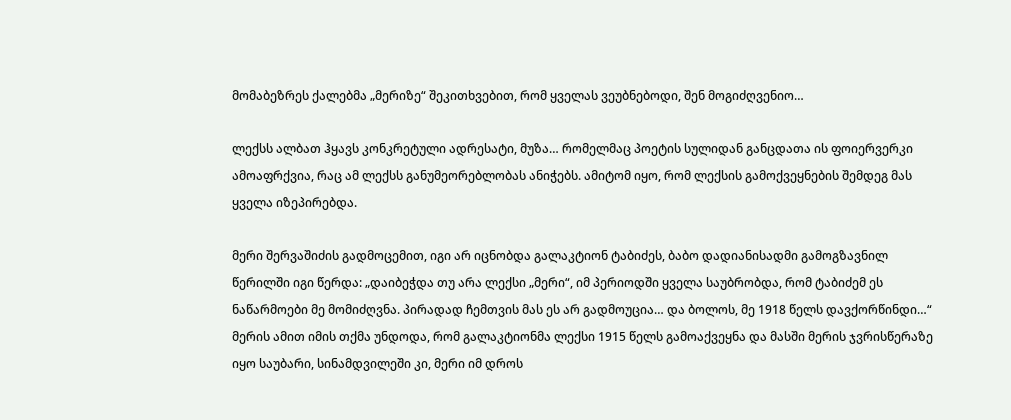მომაბეზრეს ქალებმა „მერიზე“ შეკითხვებით, რომ ყველას ვეუბნებოდი, შენ მოგიძღვენიო…

ლექსს ალბათ ჰყავს კონკრეტული ადრესატი, მუზა… რომელმაც პოეტის სულიდან განცდათა ის ფოიერვერკი ამოაფრქვია, რაც ამ ლექსს განუმეორებლობას ანიჭებს. ამიტომ იყო, რომ ლექსის გამოქვეყნების შემდეგ მას ყველა იზეპირებდა.

მერი შერვაშიძის გადმოცემით, იგი არ იცნობდა გალაკტიონ ტაბიძეს, ბაბო დადიანისადმი გამოგზავნილ წერილში იგი წერდა: „დაიბეჭდა თუ არა ლექსი „მერი“, იმ პერიოდში ყველა საუბრობდა, რომ ტაბიძემ ეს ნაწარმოები მე მომიძღვნა. პირადად ჩემთვის მას ეს არ გადმოუცია… და ბოლოს, მე 1918 წელს დავქორწინდი…“ მერის ამით იმის თქმა უნდოდა, რომ გალაკტიონმა ლექსი 1915 წელს გამოაქვეყნა და მასში მერის ჯვრისწერაზე იყო საუბარი, სინამდვილეში კი, მერი იმ დროს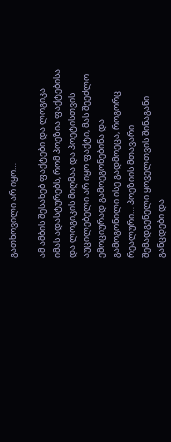გათხოვილი არ იყო…

ამ ამბის შესახებ ფაქტები და ლოგიკა იმას ადასტურებს, რომ პოეზია ფაქტებისა და ლოგიკის მიღმაა და პოეტისთვის აუცილებელი არ იყო ფაქტი, მას შეეძლო ემოციურად გამოეგონებინა და გამოგონილი ისე გადმოეცა, როგორც რეალური… პოეზიის მთავარი შემადგენელი ყოველთვის შინაგანი განცდები და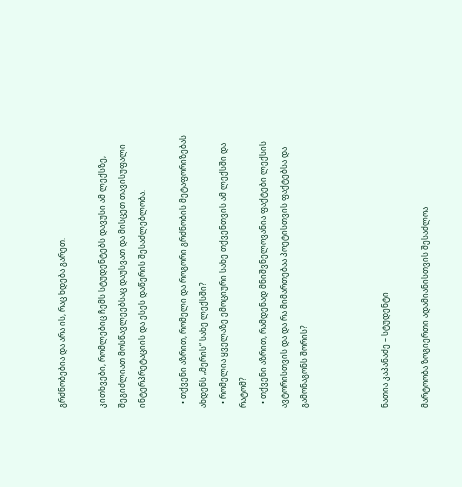გრძნობებია და არა ის, რაც ხდება გარეთ.

კითხვები, რომლებიც ჩემს სტუდენტებს დავუსი ამ ლექსზე, შეგიძლიათ მოსწავლეებსაც დაუსვათ და მისცეთ თავისუფალი ინტერპრეტაციის და ესეს დაწერის შესაძლებლობა.

  • თქვენი აზრით, რომელი და როგორი გრძნობის მეტაფორიზებას ახდენს „მერის“ სახე ლექსში?
  • რომელია ყველაზე ემოციური სახე თქვენთვის ამ ლექსში და რატომ?
  • თქვენი აზრით, რამდენად მნიშვნელოვანია ფაქტები ლექსის ავტორისთვის და და რა მიმართებაა პოეტისთვის ფაქტებსა და გამონაგონს შორის?



ნათია კაპანაძე – სტუდენტი

მარტოობა ზოგიერთი ადამიანისთვის შესაძლოა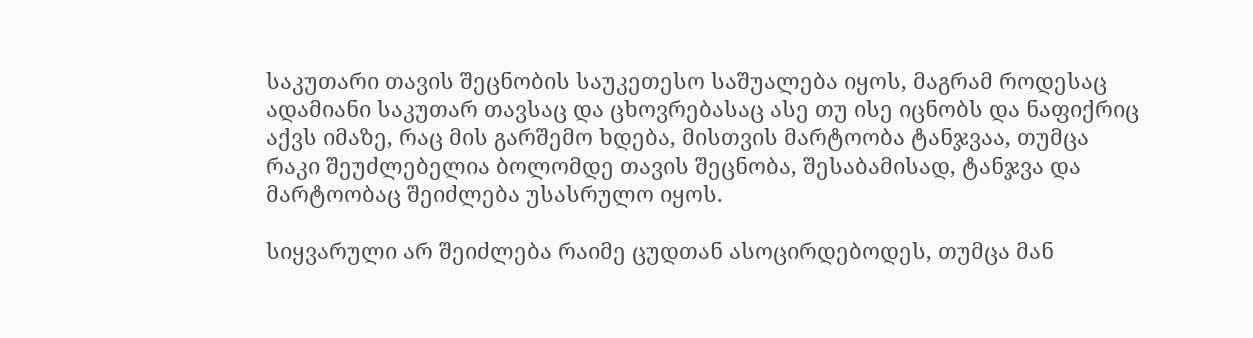საკუთარი თავის შეცნობის საუკეთესო საშუალება იყოს, მაგრამ როდესაც ადამიანი საკუთარ თავსაც და ცხოვრებასაც ასე თუ ისე იცნობს და ნაფიქრიც აქვს იმაზე, რაც მის გარშემო ხდება, მისთვის მარტოობა ტანჯვაა, თუმცა რაკი შეუძლებელია ბოლომდე თავის შეცნობა, შესაბამისად, ტანჯვა და მარტოობაც შეიძლება უსასრულო იყოს.

სიყვარული არ შეიძლება რაიმე ცუდთან ასოცირდებოდეს, თუმცა მან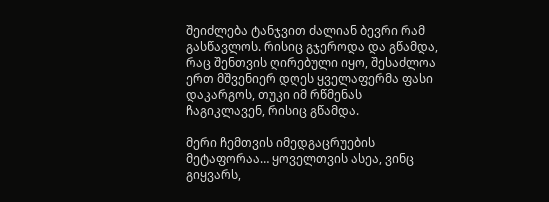შეიძლება ტანჯვით ძალიან ბევრი რამ გასწავლოს. რისიც გჯეროდა და გწამდა, რაც შენთვის ღირებული იყო, შესაძლოა  ერთ მშვენიერ დღეს ყველაფერმა ფასი დაკარგოს, თუკი იმ რწმენას ჩაგიკლავენ, რისიც გწამდა.

მერი ჩემთვის იმედგაცრუების მეტაფორაა… ყოველთვის ასეა, ვინც გიყვარს,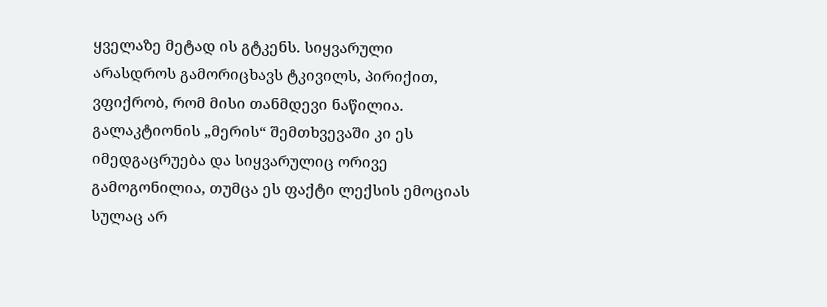ყველაზე მეტად ის გტკენს. სიყვარული არასდროს გამორიცხავს ტკივილს, პირიქით, ვფიქრობ, რომ მისი თანმდევი ნაწილია. გალაკტიონის „მერის“ შემთხვევაში კი ეს იმედგაცრუება და სიყვარულიც ორივე გამოგონილია, თუმცა ეს ფაქტი ლექსის ემოციას სულაც არ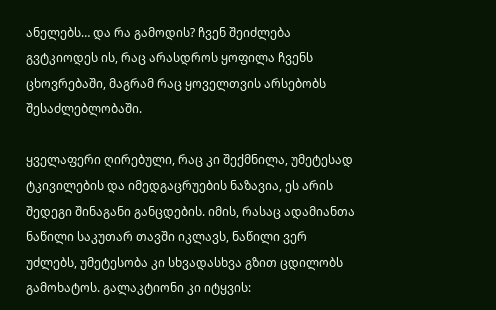ანელებს… და რა გამოდის? ჩვენ შეიძლება გვტკიოდეს ის, რაც არასდროს ყოფილა ჩვენს ცხოვრებაში, მაგრამ რაც ყოველთვის არსებობს შესაძლებლობაში.

ყველაფერი ღირებული, რაც კი შექმნილა, უმეტესად ტკივილების და იმედგაცრუების ნაზავია, ეს არის შედეგი შინაგანი განცდების. იმის, რასაც ადამიანთა ნაწილი საკუთარ თავში იკლავს, ნაწილი ვერ უძლებს, უმეტესობა კი სხვადასხვა გზით ცდილობს გამოხატოს. გალაკტიონი კი იტყვის: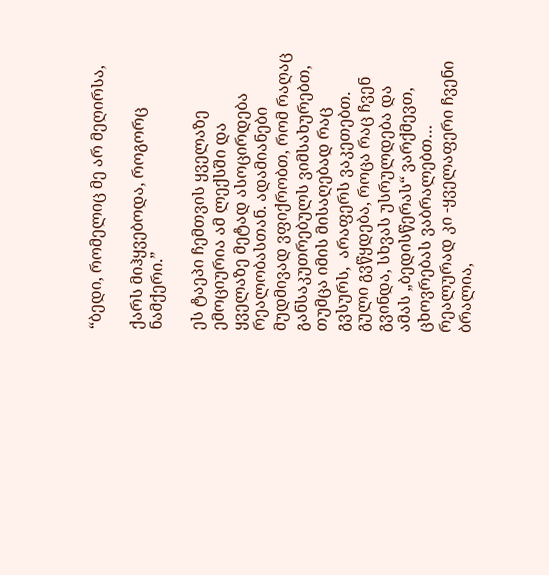“ბედი, რომელიც მე არ მეღირსა,

ქარს მიჰყვებოდა, როგორც ნამქერი.”

ეს ტაეპი ჩემთვის ყველაზე ემოციურია ამ ლექსში და ყველაზე მეტად ასოცირდება რეალობასთან. ადამიანები მუდმივად ვფიქრობთ, რომ რაღაც განსაკუთრებულს ვიმსახურებთ, თუმცა იმის მისაღებად რაც გვსურს,  არაფერს ვაკეთებთ. გული გვწყდება, როცა რაც ჩვენ გვინდა, სხვას უსრულდება და ამას „ბედისწერას“ ვარქმევთ, ცხოვრებას ვაბრალებთ… რეალურად კი -ყველაფერი ჩვენი ბრალია,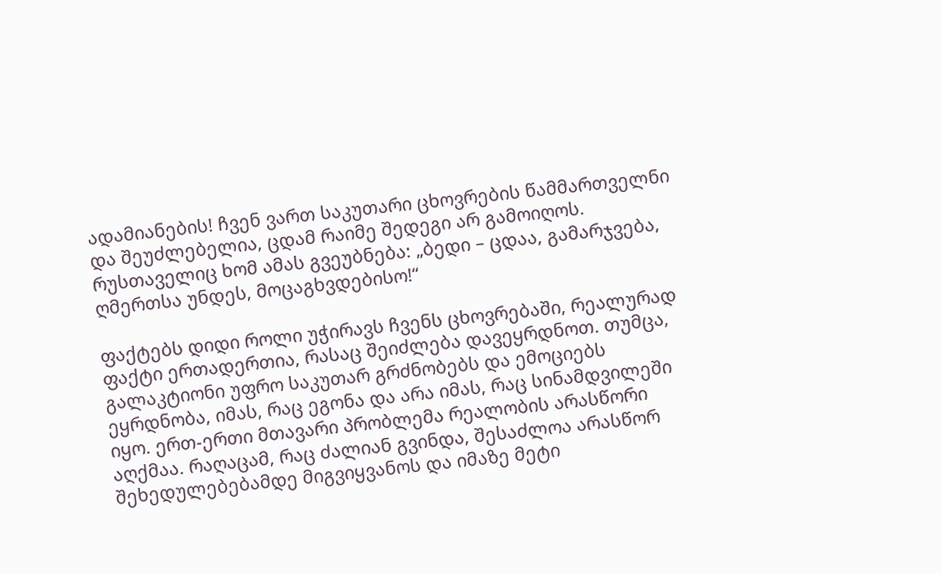ადამიანების! ჩვენ ვართ საკუთარი ცხოვრების წამმართველნი და შეუძლებელია, ცდამ რაიმე შედეგი არ გამოიღოს. რუსთაველიც ხომ ამას გვეუბნება: „ბედი – ცდაა, გამარჯვება, ღმერთსა უნდეს, მოცაგხვდებისო!“

ფაქტებს დიდი როლი უჭირავს ჩვენს ცხოვრებაში, რეალურად ფაქტი ერთადერთია, რასაც შეიძლება დავეყრდნოთ. თუმცა, გალაკტიონი უფრო საკუთარ გრძნობებს და ემოციებს ეყრდნობა, იმას, რაც ეგონა და არა იმას, რაც სინამდვილეში იყო. ერთ-ერთი მთავარი პრობლემა რეალობის არასწორი აღქმაა. რაღაცამ, რაც ძალიან გვინდა, შესაძლოა არასწორ შეხედულებებამდე მიგვიყვანოს და იმაზე მეტი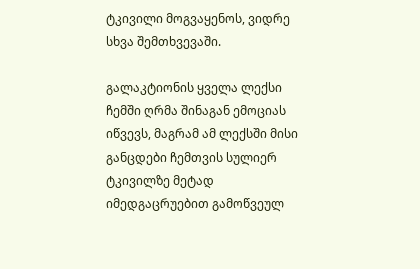ტკივილი მოგვაყენოს, ვიდრე სხვა შემთხვევაში.

გალაკტიონის ყველა ლექსი ჩემში ღრმა შინაგან ემოციას იწვევს, მაგრამ ამ ლექსში მისი განცდები ჩემთვის სულიერ ტკივილზე მეტად იმედგაცრუებით გამოწვეულ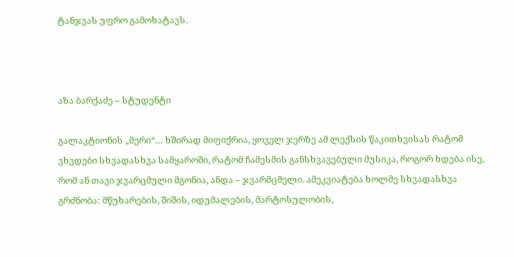ტანჯვას უფრო გამოხატავს.



აზა ბარქაძე – სტუდენტი

გალაკტიონის „მერი“… ხშირად მიფიქრია, ყოველ ჯერზე ამ ლექსის წაკითხვისას რატომ ვხვდები სხვადასხვა სამყაროში, რატომ ჩამესმის განსხვავებული მუსიკა, როგორ ხდება ისე, რომ ან თავი ჯვარცმული მგონია, ანდა – ჯვარმცმელი. ამეკვიატება ხოლმე სხვადასხვა გრძნობა: მწუხარების, შიშის, იდუმალების, მარტოსულობის,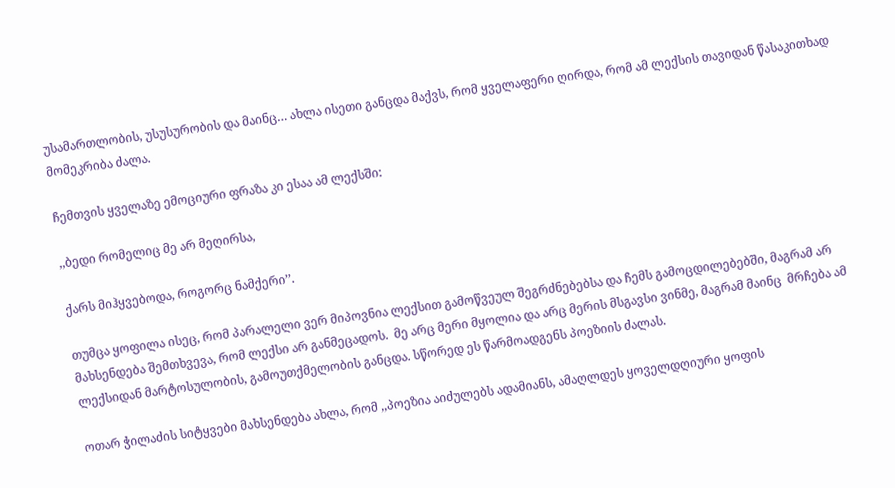უსამართლობის, უსუსურობის და მაინც… ახლა ისეთი განცდა მაქვს, რომ ყველაფერი ღირდა, რომ ამ ლექსის თავიდან წასაკითხად მომეკრიბა ძალა.

ჩემთვის ყველაზე ემოციური ფრაზა კი ესაა ამ ლექსში:

,,ბედი რომელიც მე არ მეღირსა,

ქარს მიჰყვებოდა, როგორც ნამქერი’’.

თუმცა ყოფილა ისეც, რომ პარალელი ვერ მიპოვნია ლექსით გამოწვეულ შეგრძნებებსა და ჩემს გამოცდილებებში, მაგრამ არ მახსენდება შემთხვევა, რომ ლექსი არ განმეცადოს.  მე არც მერი მყოლია და არც მერის მსგავსი ვინმე, მაგრამ მაინც  მრჩება ამ ლექსიდან მარტოსულობის, გამოუთქმელობის განცდა. სწორედ ეს წარმოადგენს პოეზიის ძალას.

ოთარ ჭილაძის სიტყვები მახსენდება ახლა, რომ ,,პოეზია აიძულებს ადამიანს, ამაღლდეს ყოველდღიური ყოფის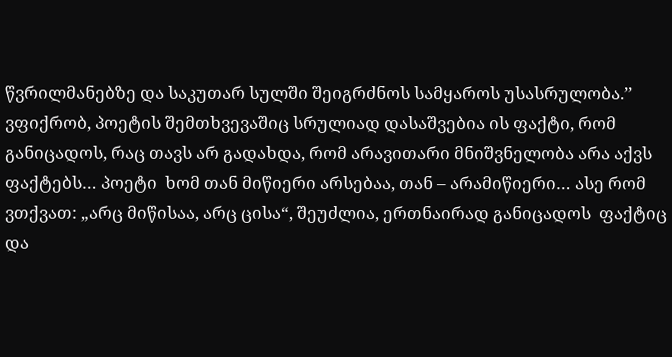წვრილმანებზე და საკუთარ სულში შეიგრძნოს სამყაროს უსასრულობა.’’ ვფიქრობ, პოეტის შემთხვევაშიც სრულიად დასაშვებია ის ფაქტი, რომ განიცადოს, რაც თავს არ გადახდა, რომ არავითარი მნიშვნელობა არა აქვს ფაქტებს… პოეტი  ხომ თან მიწიერი არსებაა, თან – არამიწიერი… ასე რომ ვთქვათ: „არც მიწისაა, არც ცისა“, შეუძლია, ერთნაირად განიცადოს  ფაქტიც და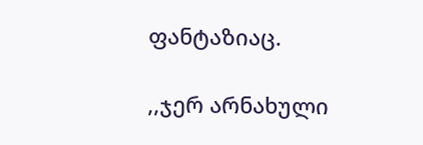ფანტაზიაც.

,,ჯერ არნახული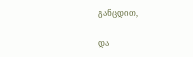განცდით,

და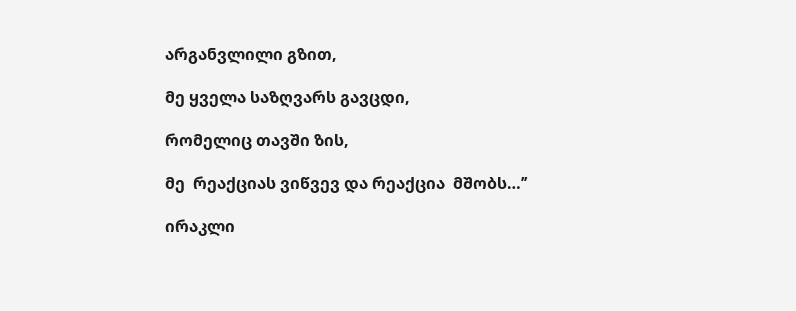არგანვლილი გზით,

მე ყველა საზღვარს გავცდი,

რომელიც თავში ზის,

მე  რეაქციას ვიწვევ და რეაქცია  მშობს…’’

ირაკლი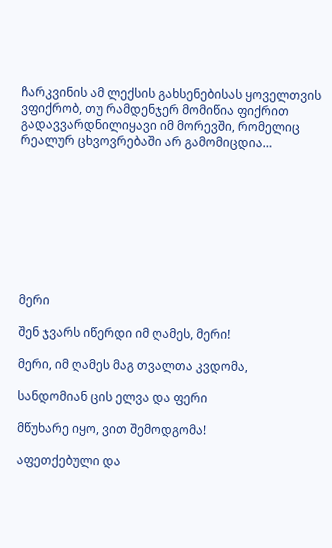ჩარკვინის ამ ლექსის გახსენებისას ყოველთვის ვფიქრობ, თუ რამდენჯერ მომიწია ფიქრით გადავვარდნილიყავი იმ მორევში, რომელიც რეალურ ცხვოვრებაში არ გამომიცდია…









მერი

შენ ჯვარს იწერდი იმ ღამეს, მერი!

მერი, იმ ღამეს მაგ თვალთა კვდომა,

სანდომიან ცის ელვა და ფერი

მწუხარე იყო, ვით შემოდგომა!

აფეთქებული და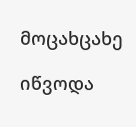მოცახცახე

იწვოდა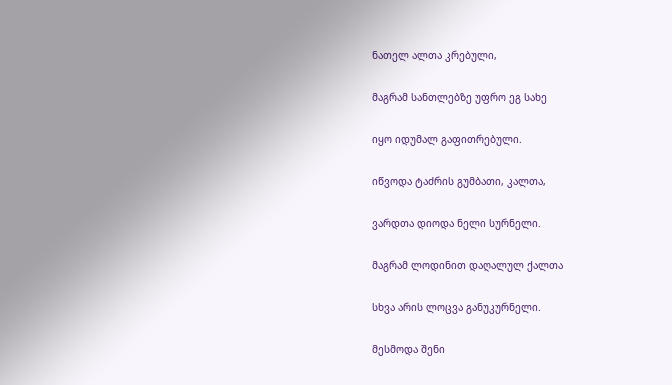ნათელ ალთა კრებული,

მაგრამ სანთლებზე უფრო ეგ სახე

იყო იდუმალ გაფითრებული.

იწვოდა ტაძრის გუმბათი, კალთა,

ვარდთა დიოდა ნელი სურნელი.

მაგრამ ლოდინით დაღალულ ქალთა

სხვა არის ლოცვა განუკურნელი.

მესმოდა შენი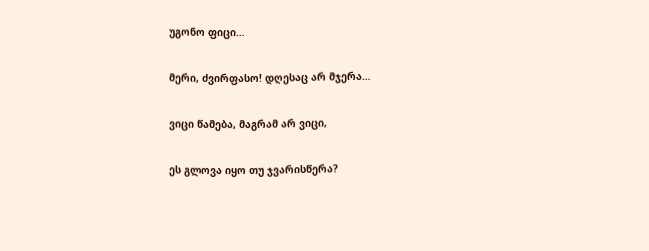უგონო ფიცი…

მერი, ძვირფასო! დღესაც არ მჯერა…

ვიცი წამება, მაგრამ არ ვიცი,

ეს გლოვა იყო თუ ჯვარისწერა?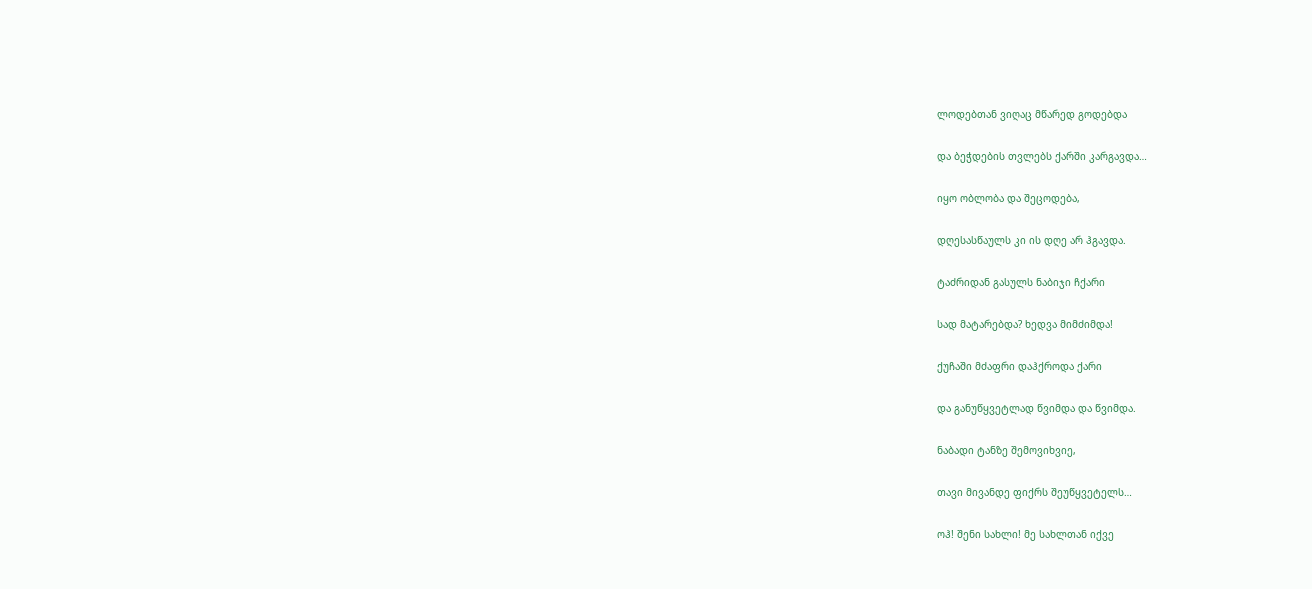ლოდებთან ვიღაც მწარედ გოდებდა

და ბეჭდების თვლებს ქარში კარგავდა…

იყო ობლობა და შეცოდება,

დღესასწაულს კი ის დღე არ ჰგავდა.

ტაძრიდან გასულს ნაბიჯი ჩქარი

სად მატარებდა? ხედვა მიმძიმდა!

ქუჩაში მძაფრი დაჰქროდა ქარი

და განუწყვეტლად წვიმდა და წვიმდა.

ნაბადი ტანზე შემოვიხვიე,

თავი მივანდე ფიქრს შეუწყვეტელს…

ოჰ! შენი სახლი! მე სახლთან იქვე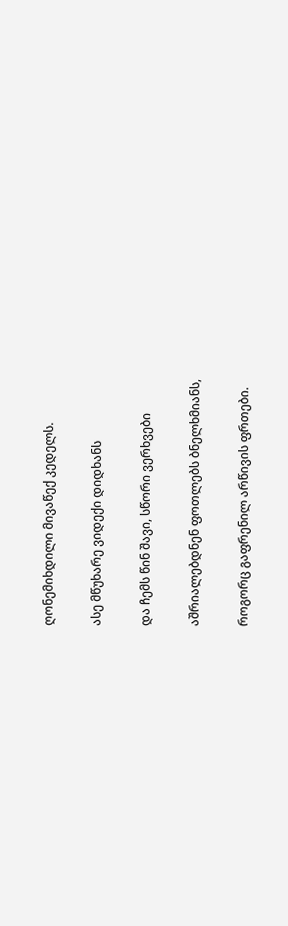ღონემიხდილი მივაწექ კედელს.

ასე მწუხარე ვიდექი დიდხანს

და ჩემს წინ შავი, სწორი ვერხვები

აშრიალებდნენ ფოთლებს ბნელხმიანს,

როგორც გაფრენილ არწივის ფრთები.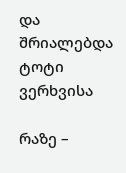და შრიალებდა ტოტი ვერხვისა

რაზე –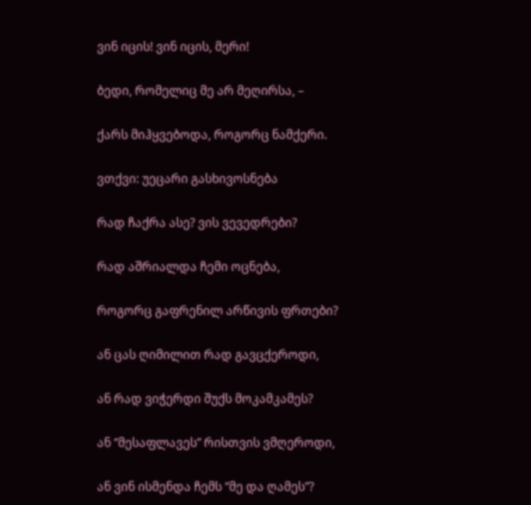ვინ იცის! ვინ იცის, მერი!

ბედი, რომელიც მე არ მეღირსა, –

ქარს მიჰყვებოდა, როგორც ნამქერი.

ვთქვი: უეცარი გასხივოსნება

რად ჩაქრა ასე? ვის ვევედრები?

რად აშრიალდა ჩემი ოცნება,

როგორც გაფრენილ არწივის ფრთები?

ან ცას ღიმილით რად გავცქეროდი,

ან რად ვიჭერდი შუქს მოკამკამეს?

ან “მესაფლავეს” რისთვის ვმღეროდი,

ან ვინ ისმენდა ჩემს “მე და ღამეს”?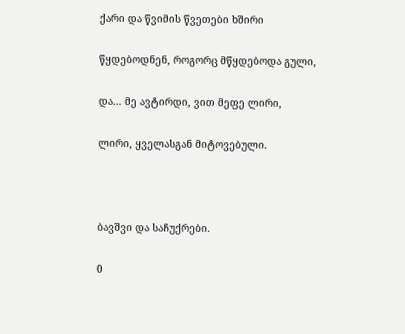ქარი და წვიმის წვეთები ხშირი

წყდებოდნენ, როგორც მწყდებოდა გული,

და… მე ავტირდი, ვით მეფე ლირი,

ლირი, ყველასგან მიტოვებული.



ბავშვი და საჩუქრები.

0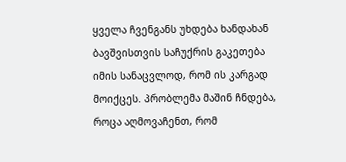ყველა ჩვენგანს უხდება ხანდახან ბავშვისთვის საჩუქრის გაკეთება იმის სანაცვლოდ, რომ ის კარგად მოიქცეს. პრობლემა მაშინ ჩნდება, როცა აღმოვაჩენთ, რომ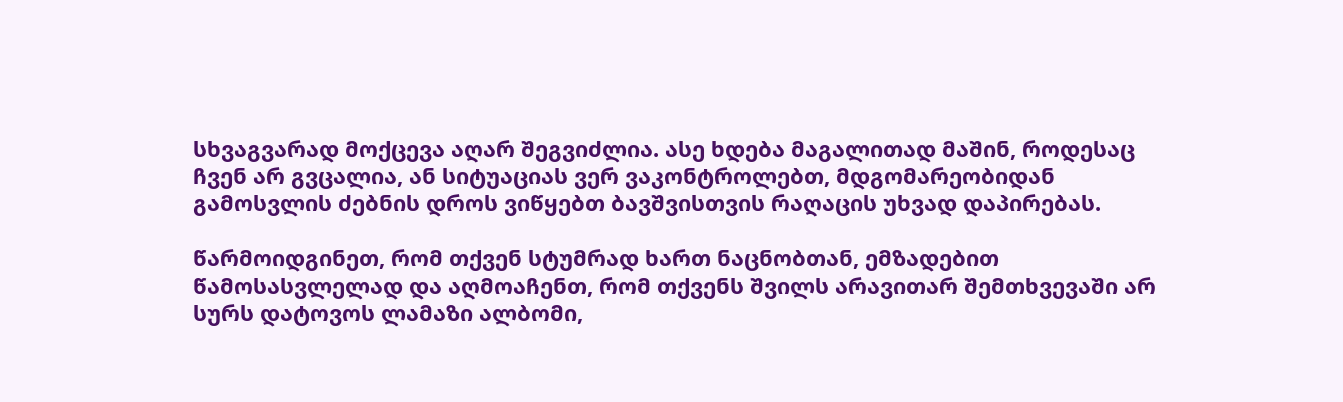სხვაგვარად მოქცევა აღარ შეგვიძლია. ასე ხდება მაგალითად მაშინ, როდესაც ჩვენ არ გვცალია, ან სიტუაციას ვერ ვაკონტროლებთ, მდგომარეობიდან გამოსვლის ძებნის დროს ვიწყებთ ბავშვისთვის რაღაცის უხვად დაპირებას.

წარმოიდგინეთ, რომ თქვენ სტუმრად ხართ ნაცნობთან, ემზადებით წამოსასვლელად და აღმოაჩენთ, რომ თქვენს შვილს არავითარ შემთხვევაში არ სურს დატოვოს ლამაზი ალბომი,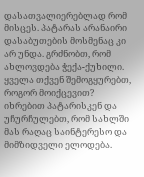დასათვალიერებლად რომ მისცეს. პატარას არანაირი დასაბუთების მოსმენაც კი არ უნდა. გრძნობთ, რომ ახლოვდება ჭექა-ქუხილი. ყველა თქვენ შემოგყურებთ, როგორ მოიქცევით? იხრებით პატარისკენ და უჩურჩულებთ, რომ სახლში მას რაღაც საინტერესო და მიმზიდველი ელოდება.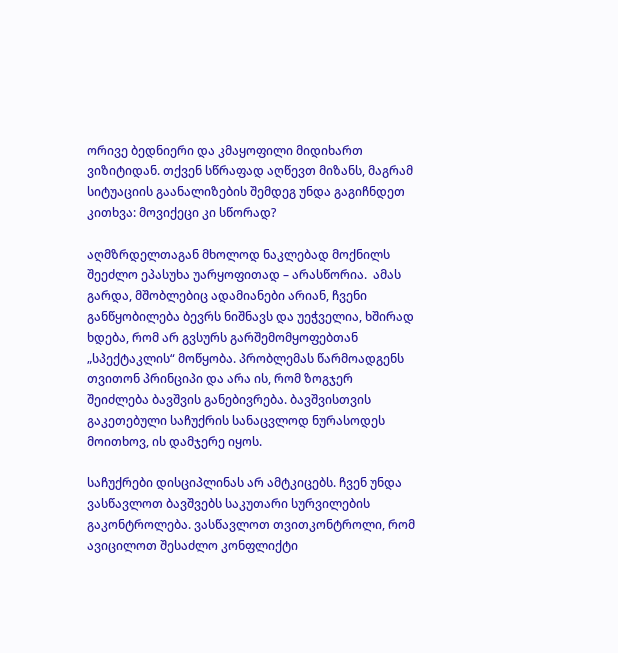ორივე ბედნიერი და კმაყოფილი მიდიხართ ვიზიტიდან. თქვენ სწრაფად აღწევთ მიზანს, მაგრამ სიტუაციის გაანალიზების შემდეგ უნდა გაგიჩნდეთ კითხვა: მოვიქეცი კი სწორად?

აღმზრდელთაგან მხოლოდ ნაკლებად მოქნილს შეეძლო ეპასუხა უარყოფითად – არასწორია.  ამას გარდა, მშობლებიც ადამიანები არიან, ჩვენი განწყობილება ბევრს ნიშნავს და უეჭველია, ხშირად ხდება, რომ არ გვსურს გარშემომყოფებთან „სპექტაკლის“ მოწყობა. პრობლემას წარმოადგენს თვითონ პრინციპი და არა ის, რომ ზოგჯერ შეიძლება ბავშვის განებივრება. ბავშვისთვის გაკეთებული საჩუქრის სანაცვლოდ ნურასოდეს მოითხოვ, ის დამჯერე იყოს.

საჩუქრები დისციპლინას არ ამტკიცებს. ჩვენ უნდა ვასწავლოთ ბავშვებს საკუთარი სურვილების გაკონტროლება. ვასწავლოთ თვითკონტროლი, რომ ავიცილოთ შესაძლო კონფლიქტი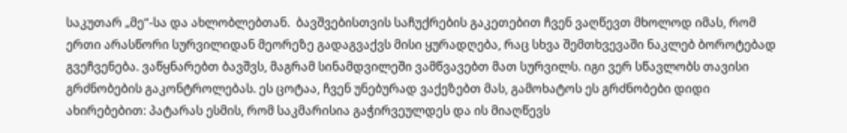საკუთარ „მე“-სა და ახლობლებთან.  ბავშვებისთვის საჩუქრების გაკეთებით ჩვენ ვაღწევთ მხოლოდ იმას, რომ ერთი არასწორი სურვილიდან მეორეზე გადაგვაქვს მისი ყურადღება, რაც სხვა შემთხვევაში ნაკლებ ბოროტებად გვეჩვენება. ვაწყნარებთ ბავშვს, მაგრამ სინამდვილეში ვამწვავებთ მათ სურვილს. იგი ვერ სწავლობს თავისი გრძნობების გაკონტროლებას. ეს ცოტაა, ჩვენ უნებურად ვაქეზებთ მას, გამოხატოს ეს გრძნობები დიდი ახირებებით: პატარას ესმის, რომ საკმარისია გაჭირვეულდეს და ის მიაღწევს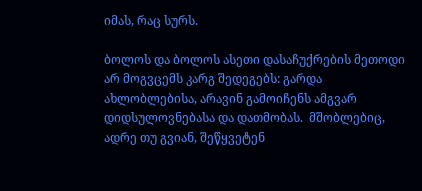იმას, რაც სურს.

ბოლოს და ბოლოს ასეთი დასაჩუქრების მეთოდი არ მოგვცემს კარგ შედეგებს: გარდა ახლობლებისა, არავინ გამოიჩენს ამგვარ დიდსულოვნებასა და დათმობას.  მშობლებიც, ადრე თუ გვიან, შეწყვეტენ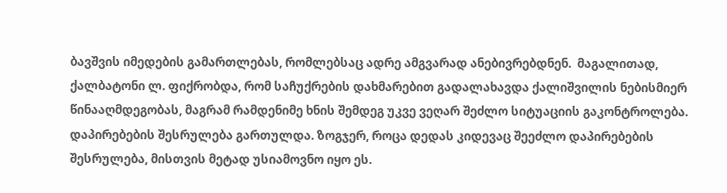ბავშვის იმედების გამართლებას, რომლებსაც ადრე ამგვარად ანებივრებდნენ.  მაგალითად, ქალბატონი ლ. ფიქრობდა, რომ საჩუქრების დახმარებით გადალახავდა ქალიშვილის ნებისმიერ წინააღმდეგობას, მაგრამ რამდენიმე ხნის შემდეგ უკვე ვეღარ შეძლო სიტუაციის გაკონტროლება.  დაპირებების შესრულება გართულდა. ზოგჯერ, როცა დედას კიდევაც შეეძლო დაპირებების შესრულება, მისთვის მეტად უსიამოვნო იყო ეს.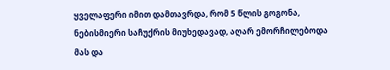ყველაფერი იმით დამთავრდა, რომ 5 წლის გოგონა, ნებისმიერი საჩუქრის მიუხედავად, აღარ ემორჩილებოდა მას და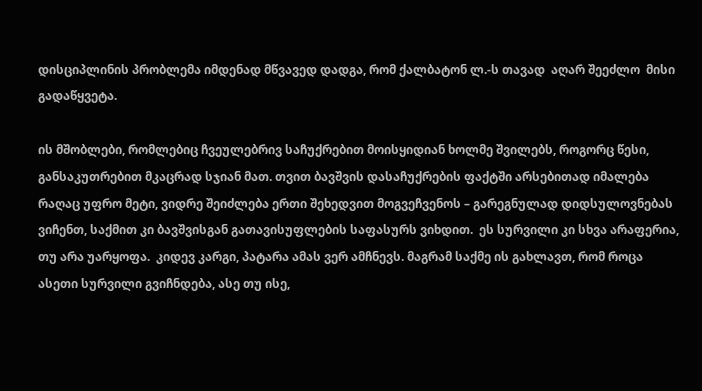დისციპლინის პრობლემა იმდენად მწვავედ დადგა, რომ ქალბატონ ლ.-ს თავად  აღარ შეეძლო  მისი გადაწყვეტა.

ის მშობლები, რომლებიც ჩვეულებრივ საჩუქრებით მოისყიდიან ხოლმე შვილებს, როგორც წესი, განსაკუთრებით მკაცრად სჯიან მათ. თვით ბავშვის დასაჩუქრების ფაქტში არსებითად იმალება რაღაც უფრო მეტი, ვიდრე შეიძლება ერთი შეხედვით მოგვეჩვენოს – გარეგნულად დიდსულოვნებას ვიჩენთ, საქმით კი ბავშვისგან გათავისუფლების საფასურს ვიხდით.  ეს სურვილი კი სხვა არაფერია, თუ არა უარყოფა.  კიდევ კარგი, პატარა ამას ვერ ამჩნევს. მაგრამ საქმე ის გახლავთ, რომ როცა ასეთი სურვილი გვიჩნდება, ასე თუ ისე,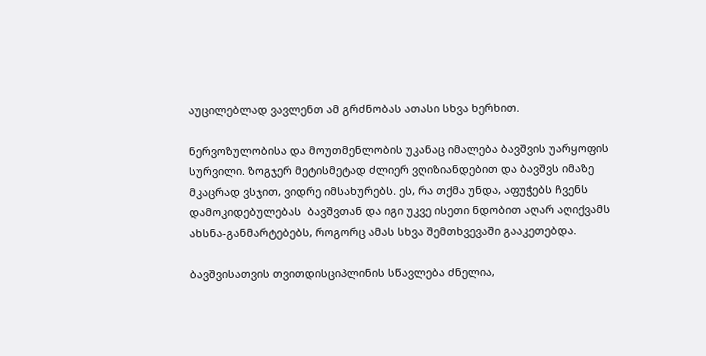აუცილებლად ვავლენთ ამ გრძნობას ათასი სხვა ხერხით.

ნერვოზულობისა და მოუთმენლობის უკანაც იმალება ბავშვის უარყოფის სურვილი. ზოგჯერ მეტისმეტად ძლიერ ვღიზიანდებით და ბავშვს იმაზე მკაცრად ვსჯით, ვიდრე იმსახურებს. ეს, რა თქმა უნდა, აფუჭებს ჩვენს დამოკიდებულებას  ბავშვთან და იგი უკვე ისეთი ნდობით აღარ აღიქვამს ახსნა-განმარტებებს, როგორც ამას სხვა შემთხვევაში გააკეთებდა.

ბავშვისათვის თვითდისციპლინის სწავლება ძნელია,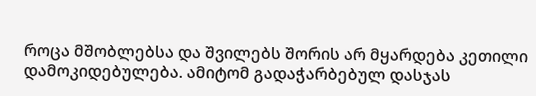როცა მშობლებსა და შვილებს შორის არ მყარდება კეთილი დამოკიდებულება. ამიტომ გადაჭარბებულ დასჯას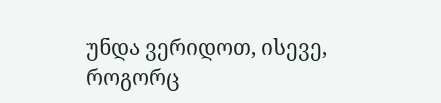უნდა ვერიდოთ, ისევე, როგორც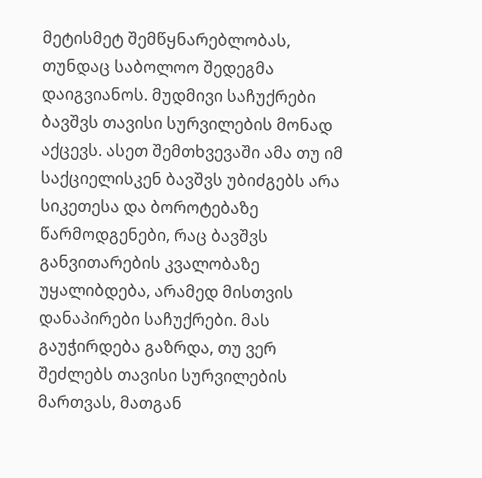მეტისმეტ შემწყნარებლობას, თუნდაც საბოლოო შედეგმა დაიგვიანოს. მუდმივი საჩუქრები ბავშვს თავისი სურვილების მონად აქცევს. ასეთ შემთხვევაში ამა თუ იმ საქციელისკენ ბავშვს უბიძგებს არა სიკეთესა და ბოროტებაზე წარმოდგენები, რაც ბავშვს განვითარების კვალობაზე უყალიბდება, არამედ მისთვის დანაპირები საჩუქრები. მას გაუჭირდება გაზრდა, თუ ვერ შეძლებს თავისი სურვილების მართვას, მათგან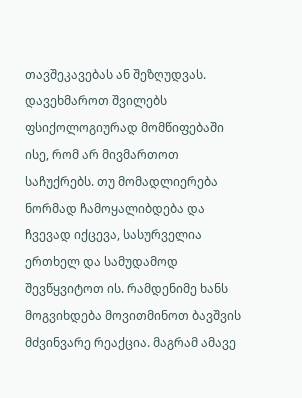თავშეკავებას ან შეზღუდვას. დავეხმაროთ შვილებს ფსიქოლოგიურად მომწიფებაში ისე, რომ არ მივმართოთ საჩუქრებს. თუ მომადლიერება ნორმად ჩამოყალიბდება და ჩვევად იქცევა, სასურველია ერთხელ და სამუდამოდ შევწყვიტოთ ის. რამდენიმე ხანს მოგვიხდება მოვითმინოთ ბავშვის მძვინვარე რეაქცია. მაგრამ ამავე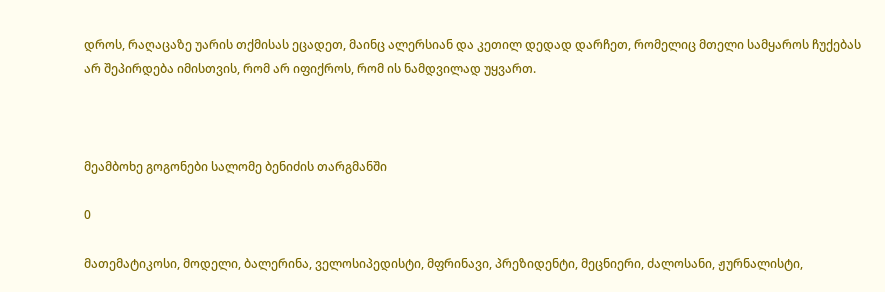დროს, რაღაცაზე უარის თქმისას ეცადეთ, მაინც ალერსიან და კეთილ დედად დარჩეთ, რომელიც მთელი სამყაროს ჩუქებას არ შეპირდება იმისთვის, რომ არ იფიქროს, რომ ის ნამდვილად უყვართ.



მეამბოხე გოგონები სალომე ბენიძის თარგმანში

0

მათემატიკოსი, მოდელი, ბალერინა, ველოსიპედისტი, მფრინავი, პრეზიდენტი, მეცნიერი, ძალოსანი, ჟურნალისტი,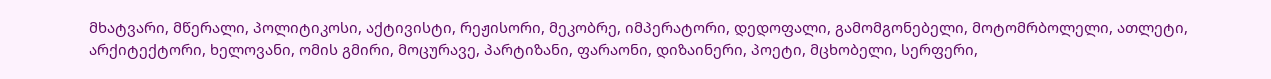მხატვარი, მწერალი, პოლიტიკოსი, აქტივისტი, რეჟისორი, მეკობრე, იმპერატორი, დედოფალი, გამომგონებელი, მოტომრბოლელი, ათლეტი, არქიტექტორი, ხელოვანი, ომის გმირი, მოცურავე, პარტიზანი, ფარაონი, დიზაინერი, პოეტი, მცხობელი, სერფერი,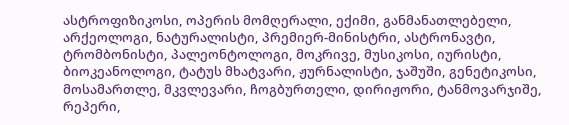ასტროფიზიკოსი, ოპერის მომღერალი, ექიმი, განმანათლებელი, არქეოლოგი, ნატურალისტი, პრემიერ-მინისტრი, ასტრონავტი, ტრომბონისტი, პალეონტოლოგი, მოკრივე, მუსიკოსი, იურისტი, ბიოკეანოლოგი, ტატუს მხატვარი, ჟურნალისტი, ჯაშუში, გენეტიკოსი, მოსამართლე, მკვლევარი, ჩოგბურთელი, დირიჟორი, ტანმოვარჯიშე, რეპერი,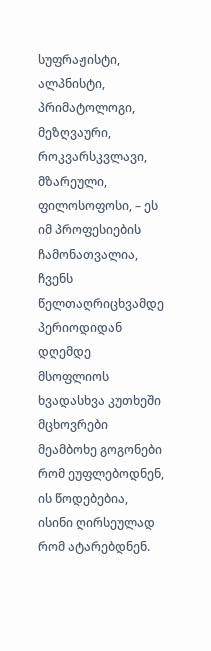სუფრაჟისტი, ალპნისტი, პრიმატოლოგი, მეზღვაური, როკვარსკვლავი, მზარეული, ფილოსოფოსი, – ეს იმ პროფესიების ჩამონათვალია, ჩვენს წელთაღრიცხვამდე პერიოდიდან დღემდე მსოფლიოს ხვადასხვა კუთხეში მცხოვრები მეამბოხე გოგონები რომ ეუფლებოდნენ, ის წოდებებია, ისინი ღირსეულად რომ ატარებდნენ.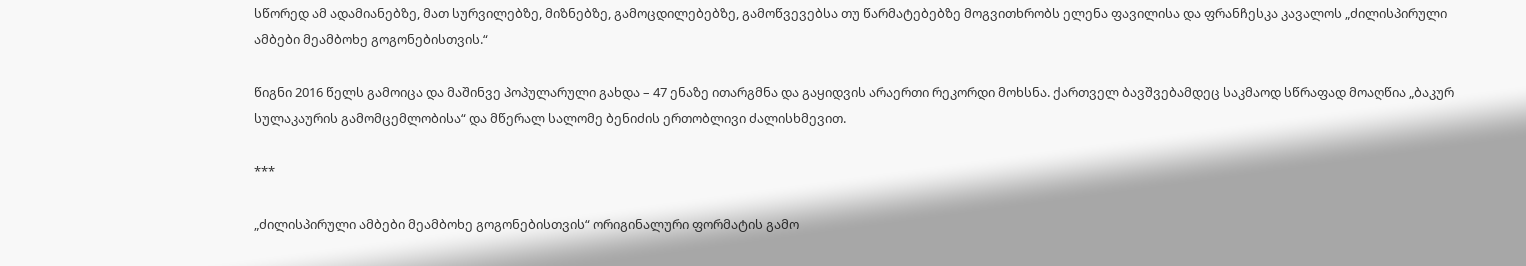სწორედ ამ ადამიანებზე, მათ სურვილებზე, მიზნებზე, გამოცდილებებზე, გამოწვევებსა თუ წარმატებებზე მოგვითხრობს ელენა ფავილისა და ფრანჩესკა კავალოს „ძილისპირული ამბები მეამბოხე გოგონებისთვის.“

წიგნი 2016 წელს გამოიცა და მაშინვე პოპულარული გახდა – 47 ენაზე ითარგმნა და გაყიდვის არაერთი რეკორდი მოხსნა. ქართველ ბავშვებამდეც საკმაოდ სწრაფად მოაღწია „ბაკურ სულაკაურის გამომცემლობისა“ და მწერალ სალომე ბენიძის ერთობლივი ძალისხმევით.

***

„ძილისპირული ამბები მეამბოხე გოგონებისთვის“ ორიგინალური ფორმატის გამო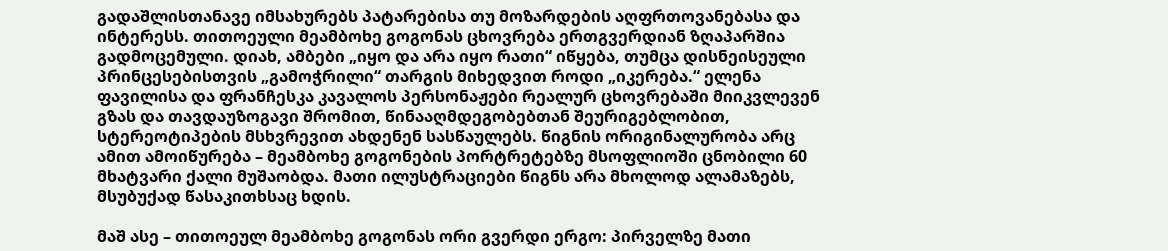გადაშლისთანავე იმსახურებს პატარებისა თუ მოზარდების აღფრთოვანებასა და ინტერესს. თითოეული მეამბოხე გოგონას ცხოვრება ერთგვერდიან ზღაპარშია გადმოცემული. დიახ, ამბები „იყო და არა იყო რათი“ იწყება, თუმცა დისნეისეული პრინცესებისთვის „გამოჭრილი“ თარგის მიხედვით როდი „იკერება.“ ელენა ფავილისა და ფრანჩესკა კავალოს პერსონაჟები რეალურ ცხოვრებაში მიიკვლევენ გზას და თავდაუზოგავი შრომით, წინააღმდეგობებთან შეურიგებლობით, სტერეოტიპების მსხვრევით ახდენენ სასწაულებს. წიგნის ორიგინალურობა არც ამით ამოიწურება – მეამბოხე გოგონების პორტრეტებზე მსოფლიოში ცნობილი 60 მხატვარი ქალი მუშაობდა. მათი ილუსტრაციები წიგნს არა მხოლოდ ალამაზებს, მსუბუქად წასაკითხსაც ხდის.

მაშ ასე – თითოეულ მეამბოხე გოგონას ორი გვერდი ერგო: პირველზე მათი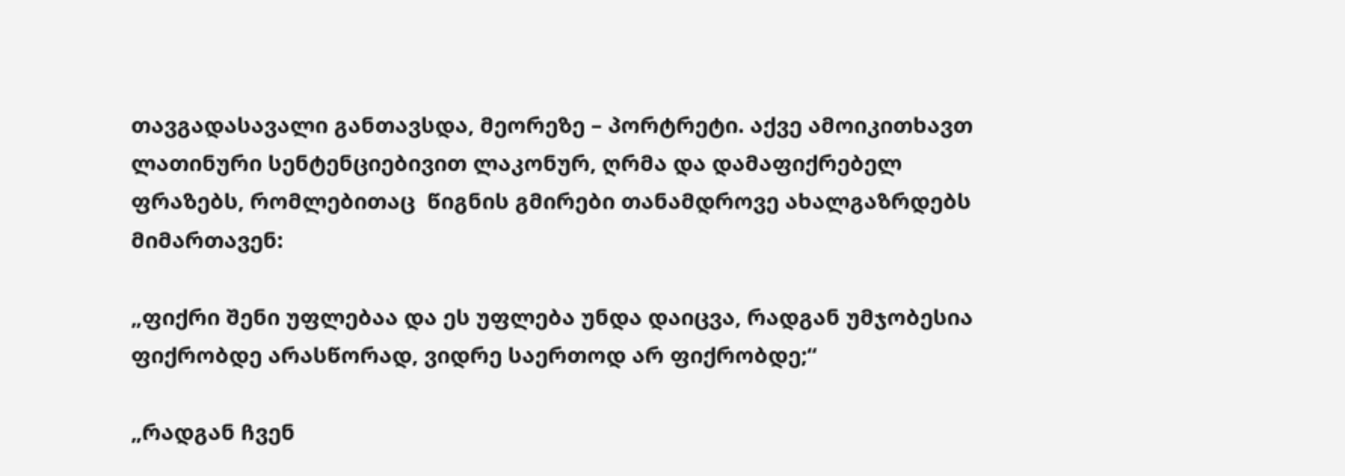თავგადასავალი განთავსდა, მეორეზე – პორტრეტი. აქვე ამოიკითხავთ ლათინური სენტენციებივით ლაკონურ, ღრმა და დამაფიქრებელ ფრაზებს, რომლებითაც  წიგნის გმირები თანამდროვე ახალგაზრდებს მიმართავენ:

„ფიქრი შენი უფლებაა და ეს უფლება უნდა დაიცვა, რადგან უმჯობესია ფიქრობდე არასწორად, ვიდრე საერთოდ არ ფიქრობდე;“

„რადგან ჩვენ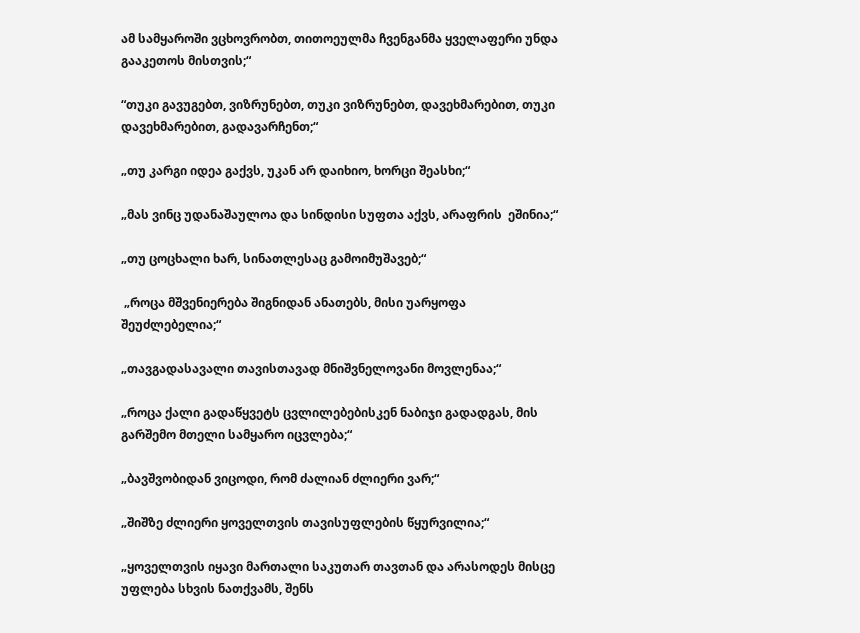ამ სამყაროში ვცხოვრობთ, თითოეულმა ჩვენგანმა ყველაფერი უნდა გააკეთოს მისთვის;“

“თუკი გავუგებთ, ვიზრუნებთ, თუკი ვიზრუნებთ, დავეხმარებით, თუკი დავეხმარებით, გადავარჩენთ;“

„თუ კარგი იდეა გაქვს, უკან არ დაიხიო, ხორცი შეასხი;“

„მას ვინც უდანაშაულოა და სინდისი სუფთა აქვს, არაფრის  ეშინია;“

„თუ ცოცხალი ხარ, სინათლესაც გამოიმუშავებ;“

 „როცა მშვენიერება შიგნიდან ანათებს, მისი უარყოფა შეუძლებელია;“

„თავგადასავალი თავისთავად მნიშვნელოვანი მოვლენაა;“

„როცა ქალი გადაწყვეტს ცვლილებებისკენ ნაბიჯი გადადგას, მის გარშემო მთელი სამყარო იცვლება;“

„ბავშვობიდან ვიცოდი, რომ ძალიან ძლიერი ვარ;“

„შიშზე ძლიერი ყოველთვის თავისუფლების წყურვილია;“

„ყოველთვის იყავი მართალი საკუთარ თავთან და არასოდეს მისცე უფლება სხვის ნათქვამს, შენს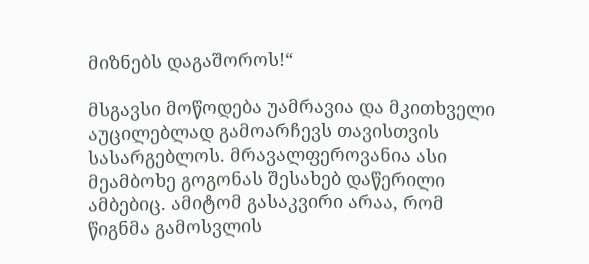მიზნებს დაგაშოროს!“

მსგავსი მოწოდება უამრავია და მკითხველი აუცილებლად გამოარჩევს თავისთვის სასარგებლოს. მრავალფეროვანია ასი მეამბოხე გოგონას შესახებ დაწერილი ამბებიც. ამიტომ გასაკვირი არაა, რომ წიგნმა გამოსვლის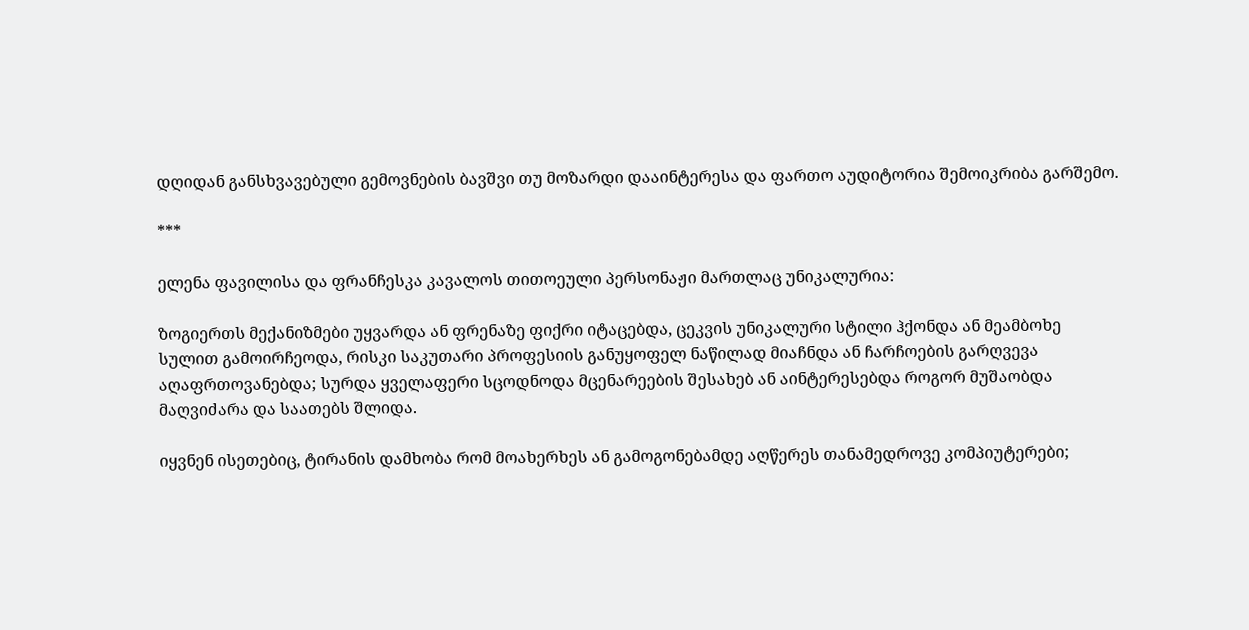დღიდან განსხვავებული გემოვნების ბავშვი თუ მოზარდი დააინტერესა და ფართო აუდიტორია შემოიკრიბა გარშემო.

***

ელენა ფავილისა და ფრანჩესკა კავალოს თითოეული პერსონაჟი მართლაც უნიკალურია:

ზოგიერთს მექანიზმები უყვარდა ან ფრენაზე ფიქრი იტაცებდა, ცეკვის უნიკალური სტილი ჰქონდა ან მეამბოხე სულით გამოირჩეოდა, რისკი საკუთარი პროფესიის განუყოფელ ნაწილად მიაჩნდა ან ჩარჩოების გარღვევა აღაფრთოვანებდა; სურდა ყველაფერი სცოდნოდა მცენარეების შესახებ ან აინტერესებდა როგორ მუშაობდა მაღვიძარა და საათებს შლიდა.

იყვნენ ისეთებიც, ტირანის დამხობა რომ მოახერხეს ან გამოგონებამდე აღწერეს თანამედროვე კომპიუტერები;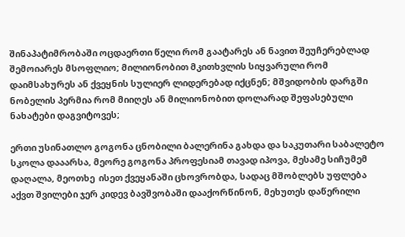შინაპატიმრობაში ოცდაერთი წელი რომ გაატარეს ან ნავით შეუჩერებლად შემოიარეს მსოფლიო; მილიონობით მკითხვლის სიყვარული რომ დაიმსახურეს ან ქვეყნის სულიერ ლიდერებად იქცნენ; მშვიდობის დარგში ნობელის პერმია რომ მიიღეს ან მილიონობით დოლარად შეფასებული ნახატები დაგვიტოვეს;

ერთი უსინათლო გოგონა ცნობილი ბალერინა გახდა და საკუთარი საბალეტო სკოლა დააარსა, მეორე გოგონა პროფესიამ თავად იპოვა, მესამე სიჩუმემ დაღალა, მეოთხე  ისეთ ქვეყანაში ცხოვრობდა, სადაც მშობლებს უფლება აქვთ შვილები ჯერ კიდევ ბავშვობაში დააქორწინონ, მეხუთეს დაწერილი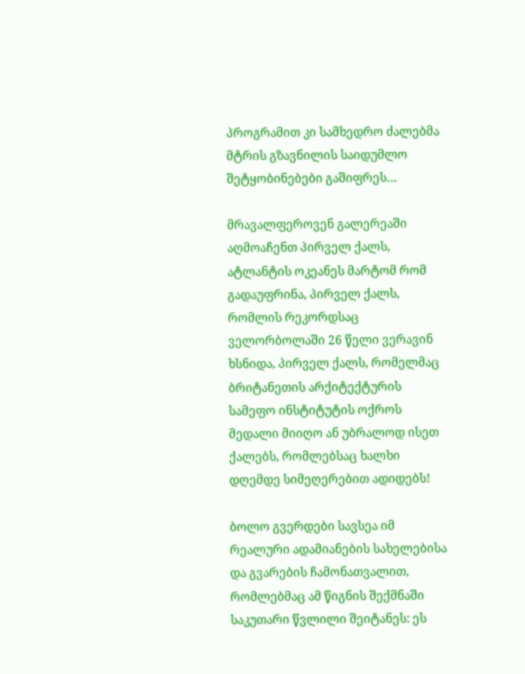პროგრამით კი სამხედრო ძალებმა მტრის გზავნილის საიდუმლო შეტყობინებები გაშიფრეს…

მრავალფეროვენ გალერეაში აღმოაჩენთ პირველ ქალს, ატლანტის ოკეანეს მარტომ რომ გადაუფრინა, პირველ ქალს, რომლის რეკორდსაც ველორბოლაში 26 წელი ვერავინ ხსნიდა, პირველ ქალს, რომელმაც ბრიტანეთის არქიტექტურის სამეფო ინსტიტუტის ოქროს მედალი მიიღო ან უბრალოდ ისეთ ქალებს, რომლებსაც ხალხი დღემდე სიმეღერებით ადიდებს!

ბოლო გვერდები სავსეა იმ რეალური ადამიანების სახელებისა და გვარების ჩამონათვალით, რომლებმაც ამ წიგნის შექმნაში საკუთარი წვლილი შეიტანეს: ეს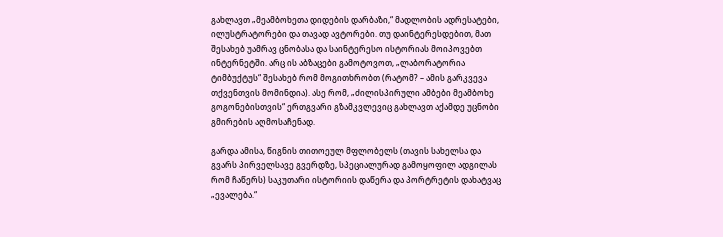გახლავთ „მეამბოხეთა დიდების დარბაზი,“ მადლობის ადრესატები, ილუსტრატორები და თავად ავტორები. თუ დაინტერესდებით, მათ შესახებ უამრავ ცნობასა და საინტერესო ისტორიას მოიპოვებთ ინტერნეტში. არც ის აბზაცები გამოტოვოთ, „ლაბორატორია ტიმბუქტუს“ შესახებ რომ მოგითხრობთ (რატომ? – ამის გარკვევა თქვენთვის მომინდია). ასე რომ, „ძილისპირული ამბები მეამბოხე გოგონებისთვის“ ერთგვარი გზამკვლევიც გახლავთ აქამდე უცნობი გმირების აღმოსაჩენად.

გარდა ამისა, წიგნის თითოეულ მფლობელს (თავის სახელსა და გვარს პირველსავე გვერდზე, სპეციალურად გამოყოფილ ადგილას რომ ჩაწერს) საკუთარი ისტორიის დაწერა და პორტრეტის დახატვაც „ევალება.“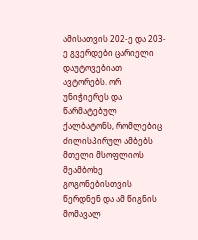ამისათვის 202-ე და 203-ე გვერდები ცარიელი დაუტოვებიათ ავტორებს. ორ უნიჭიერეს და წარმატებულ  ქალბატონს, რომლებიც ძილისპირულ ამბებს მთელი მსოფლიოს მეამბოხე გოგონებისთვის წერდნენ და ამ წიგნის მომავალ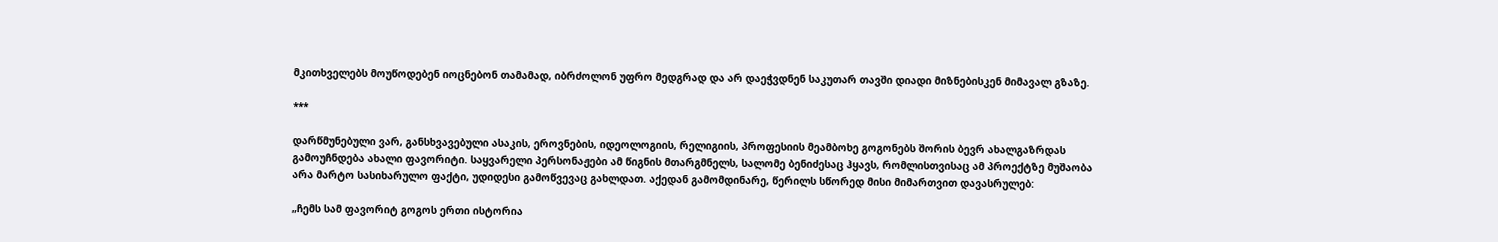მკითხველებს მოუწოდებენ იოცნებონ თამამად, იბრძოლონ უფრო მედგრად და არ დაეჭვდნენ საკუთარ თავში დიადი მიზნებისკენ მიმავალ გზაზე.

***

დარწმუნებული ვარ, განსხვავებული ასაკის, ეროვნების, იდეოლოგიის, რელიგიის, პროფესიის მეამბოხე გოგონებს შორის ბევრ ახალგაზრდას გამოუჩნდება ახალი ფავორიტი. საყვარელი პერსონაჟები ამ წიგნის მთარგმნელს, სალომე ბენიძესაც ჰყავს, რომლისთვისაც ამ პროექტზე მუშაობა არა მარტო სასიხარულო ფაქტი, უდიდესი გამოწვევაც გახლდათ. აქედან გამომდინარე, წერილს სწორედ მისი მიმართვით დავასრულებ:

„ჩემს სამ ფავორიტ გოგოს ერთი ისტორია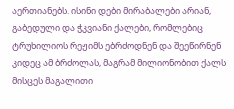აერთიანებს. ისინი დები მირაბალები არიან, გაბედული და ჭკვიანი ქალები, რომლებიც ტრუხილიოს რეჟიმს ებრძოდნენ და შეეწირნენ კიდეც ამ ბრძოლას, მაგრამ მილიონობით ქალს მისცეს მაგალითი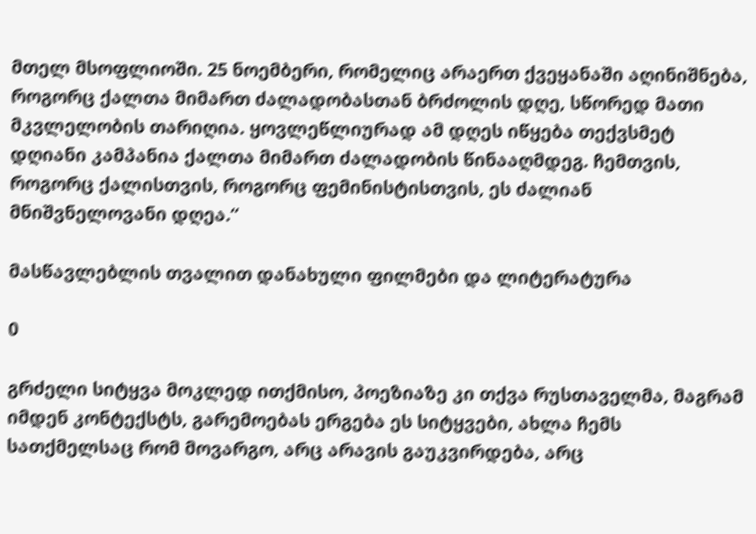მთელ მსოფლიოში. 25 ნოემბერი, რომელიც არაერთ ქვეყანაში აღინიშნება, როგორც ქალთა მიმართ ძალადობასთან ბრძოლის დღე, სწორედ მათი მკვლელობის თარიღია. ყოვლეწლიურად ამ დღეს იწყება თექვსმეტ დღიანი კამპანია ქალთა მიმართ ძალადობის წინააღმდეგ. ჩემთვის, როგორც ქალისთვის, როგორც ფემინისტისთვის, ეს ძალიან მნიშვნელოვანი დღეა.“

მასწავლებლის თვალით დანახული ფილმები და ლიტერატურა

0

გრძელი სიტყვა მოკლედ ითქმისო, პოეზიაზე კი თქვა რუსთაველმა, მაგრამ იმდენ კონტექსტს, გარემოებას ერგება ეს სიტყვები, ახლა ჩემს სათქმელსაც რომ მოვარგო, არც არავის გაუკვირდება, არც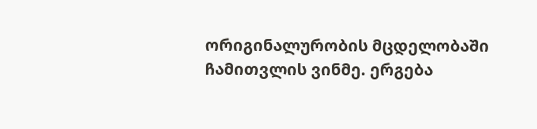ორიგინალურობის მცდელობაში ჩამითვლის ვინმე. ერგება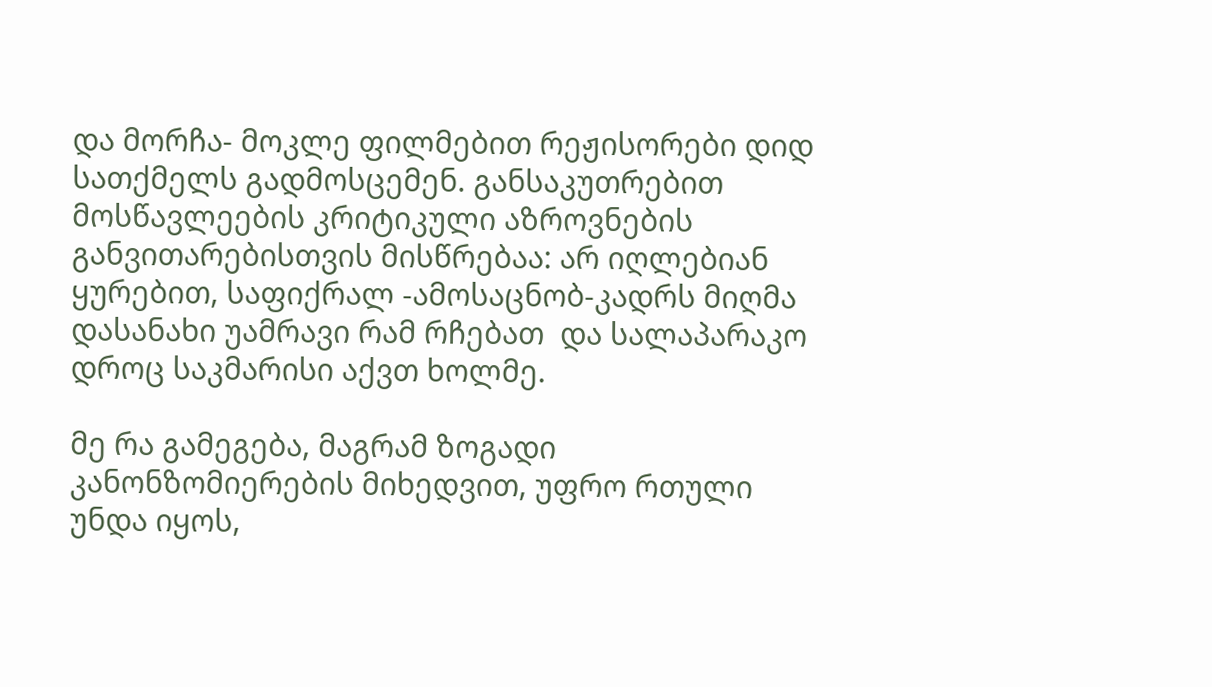და მორჩა- მოკლე ფილმებით რეჟისორები დიდ სათქმელს გადმოსცემენ. განსაკუთრებით მოსწავლეების კრიტიკული აზროვნების განვითარებისთვის მისწრებაა: არ იღლებიან ყურებით, საფიქრალ -ამოსაცნობ-კადრს მიღმა დასანახი უამრავი რამ რჩებათ  და სალაპარაკო დროც საკმარისი აქვთ ხოლმე.

მე რა გამეგება, მაგრამ ზოგადი კანონზომიერების მიხედვით, უფრო რთული უნდა იყოს,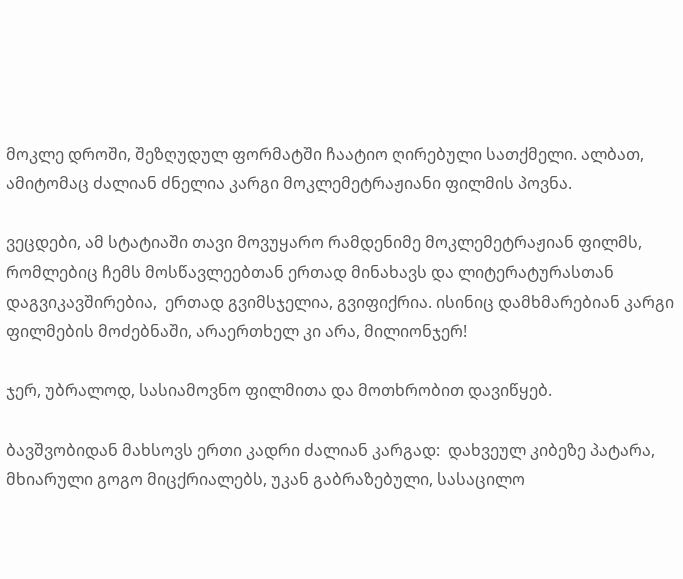მოკლე დროში, შეზღუდულ ფორმატში ჩაატიო ღირებული სათქმელი. ალბათ, ამიტომაც ძალიან ძნელია კარგი მოკლემეტრაჟიანი ფილმის პოვნა.

ვეცდები, ამ სტატიაში თავი მოვუყარო რამდენიმე მოკლემეტრაჟიან ფილმს, რომლებიც ჩემს მოსწავლეებთან ერთად მინახავს და ლიტერატურასთან დაგვიკავშირებია,  ერთად გვიმსჯელია, გვიფიქრია. ისინიც დამხმარებიან კარგი ფილმების მოძებნაში, არაერთხელ კი არა, მილიონჯერ!

ჯერ, უბრალოდ, სასიამოვნო ფილმითა და მოთხრობით დავიწყებ.

ბავშვობიდან მახსოვს ერთი კადრი ძალიან კარგად:  დახვეულ კიბეზე პატარა, მხიარული გოგო მიცქრიალებს, უკან გაბრაზებული, სასაცილო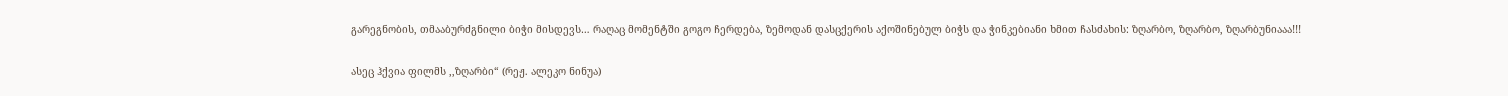გარეგნობის, თმააბურძგნილი ბიჭი მისდევს… რაღაც მომენტში გოგო ჩერდება, ზემოდან დასცქერის აქოშინებულ ბიჭს და ჭინკებიანი ხმით ჩასძახის: ზღარბო, ზღარბო, ზღარბუნიააა!!!

ასეც ჰქვია ფილმს ,,ზღარბი“ (რეჟ. ალეკო ნინუა)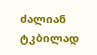ძალიან ტკბილად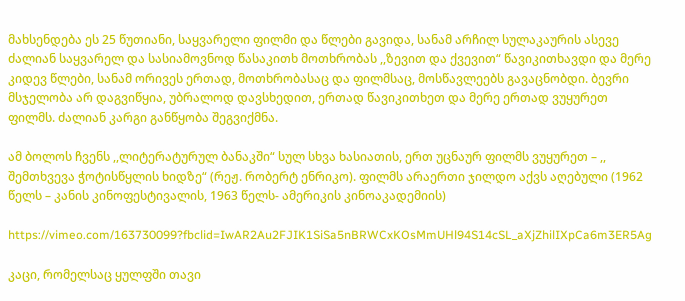მახსენდება ეს 25 წუთიანი, საყვარელი ფილმი და წლები გავიდა, სანამ არჩილ სულაკაურის ასევე ძალიან საყვარელ და სასიამოვნოდ წასაკითხ მოთხრობას ,,ზევით და ქვევით“ წავიკითხავდი და მერე კიდევ წლები, სანამ ორივეს ერთად, მოთხრობასაც და ფილმსაც, მოსწავლეებს გავაცნობდი. ბევრი მსჯელობა არ დაგვიწყია, უბრალოდ დავსხედით, ერთად წავიკითხეთ და მერე ერთად ვუყურეთ ფილმს. ძალიან კარგი განწყობა შეგვიქმნა.

ამ ბოლოს ჩვენს ,,ლიტერატურულ ბანაკში“ სულ სხვა ხასიათის, ერთ უცნაურ ფილმს ვუყურეთ – ,, შემთხვევა ჭოტისწყლის ხიდზე“ (რეჟ. რობერტ ენრიკო). ფილმს არაერთი ჯილდო აქვს აღებული (1962 წელს – კანის კინოფესტივალის, 1963 წელს- ამერიკის კინოაკადემიის)

https://vimeo.com/163730099?fbclid=IwAR2Au2FJIK1SiSa5nBRWCxKOsMmUHl94S14cSL_aXjZhilIXpCa6m3ER5Ag

კაცი, რომელსაც ყულფში თავი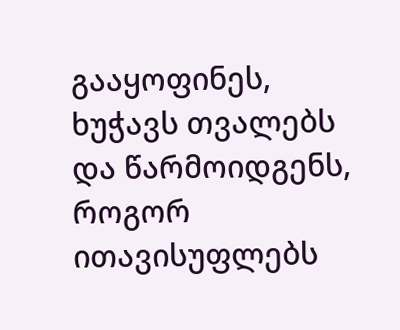გააყოფინეს, ხუჭავს თვალებს და წარმოიდგენს, როგორ ითავისუფლებს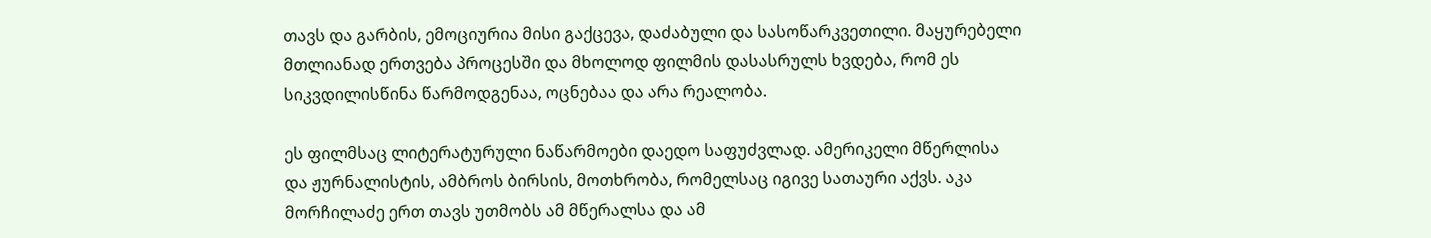თავს და გარბის, ემოციურია მისი გაქცევა, დაძაბული და სასოწარკვეთილი. მაყურებელი მთლიანად ერთვება პროცესში და მხოლოდ ფილმის დასასრულს ხვდება, რომ ეს სიკვდილისწინა წარმოდგენაა, ოცნებაა და არა რეალობა.

ეს ფილმსაც ლიტერატურული ნაწარმოები დაედო საფუძვლად. ამერიკელი მწერლისა და ჟურნალისტის, ამბროს ბირსის, მოთხრობა, რომელსაც იგივე სათაური აქვს. აკა მორჩილაძე ერთ თავს უთმობს ამ მწერალსა და ამ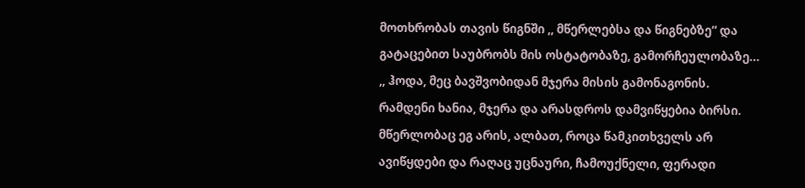მოთხრობას თავის წიგნში ,, მწერლებსა და წიგნებზე“ და გატაცებით საუბრობს მის ოსტატობაზე, გამორჩეულობაზე… ,, ჰოდა, მეც ბავშვობიდან მჯერა მისის გამონაგონის. რამდენი ხანია, მჯერა და არასდროს დამვიწყებია ბირსი. მწერლობაც ეგ არის, ალბათ, როცა წამკითხველს არ ავიწყდები და რაღაც უცნაური, ჩამოუქნელი, ფერადი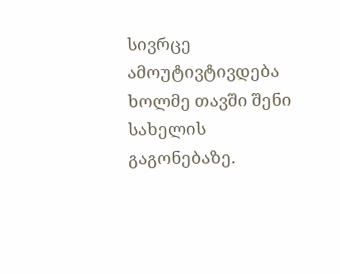სივრცე ამოუტივტივდება ხოლმე თავში შენი სახელის გაგონებაზე.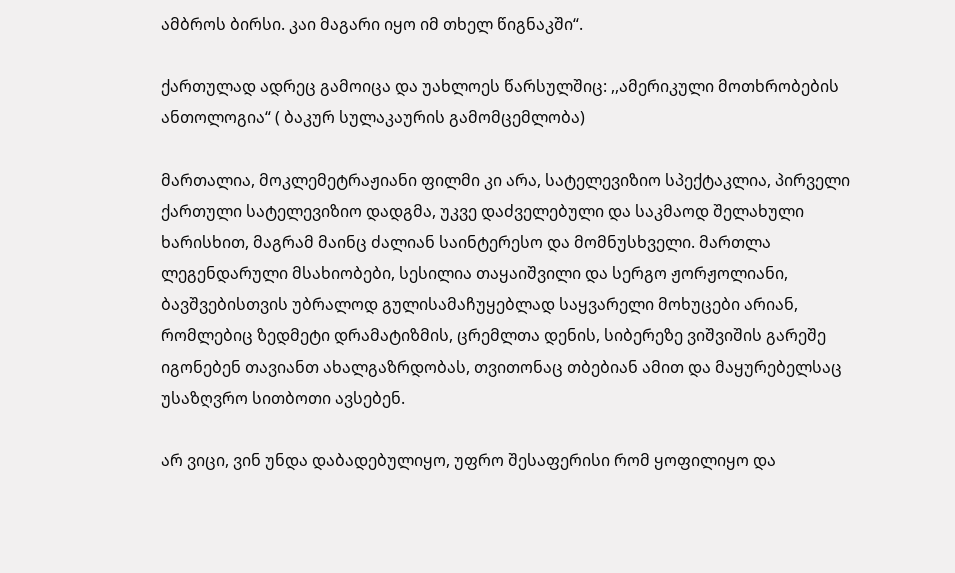ამბროს ბირსი. კაი მაგარი იყო იმ თხელ წიგნაკში“.

ქართულად ადრეც გამოიცა და უახლოეს წარსულშიც: ,,ამერიკული მოთხრობების ანთოლოგია“ ( ბაკურ სულაკაურის გამომცემლობა)

მართალია, მოკლემეტრაჟიანი ფილმი კი არა, სატელევიზიო სპექტაკლია, პირველი ქართული სატელევიზიო დადგმა, უკვე დაძველებული და საკმაოდ შელახული ხარისხით, მაგრამ მაინც ძალიან საინტერესო და მომნუსხველი. მართლა ლეგენდარული მსახიობები, სესილია თაყაიშვილი და სერგო ჟორჟოლიანი, ბავშვებისთვის უბრალოდ გულისამაჩუყებლად საყვარელი მოხუცები არიან, რომლებიც ზედმეტი დრამატიზმის, ცრემლთა დენის, სიბერეზე ვიშვიშის გარეშე იგონებენ თავიანთ ახალგაზრდობას, თვითონაც თბებიან ამით და მაყურებელსაც უსაზღვრო სითბოთი ავსებენ.

არ ვიცი, ვინ უნდა დაბადებულიყო, უფრო შესაფერისი რომ ყოფილიყო და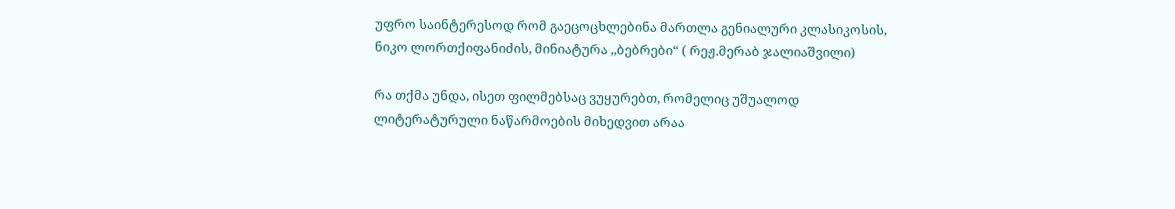უფრო საინტერესოდ რომ გაეცოცხლებინა მართლა გენიალური კლასიკოსის, ნიკო ლორთქიფანიძის, მინიატურა ,,ბებრები“ ( რეჟ.მერაბ ჯალიაშვილი)

რა თქმა უნდა, ისეთ ფილმებსაც ვუყურებთ, რომელიც უშუალოდ ლიტერატურული ნაწარმოების მიხედვით არაა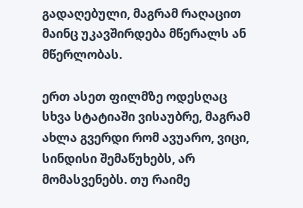გადაღებული, მაგრამ რაღაცით მაინც უკავშირდება მწერალს ან მწერლობას.

ერთ ასეთ ფილმზე ოდესღაც სხვა სტატიაში ვისაუბრე, მაგრამ ახლა გვერდი რომ ავუარო, ვიცი, სინდისი შემაწუხებს, არ მომასვენებს. თუ რაიმე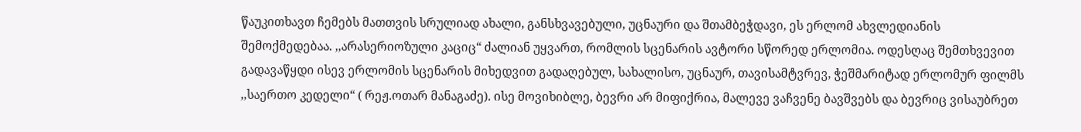წაუკითხავთ ჩემებს მათთვის სრულიად ახალი, განსხვავებული, უცნაური და შთამბეჭდავი, ეს ერლომ ახვლედიანის შემოქმედებაა. ,,არასერიოზული კაციც“ ძალიან უყვართ, რომლის სცენარის ავტორი სწორედ ერლომია. ოდესღაც შემთხვევით გადავაწყდი ისევ ერლომის სცენარის მიხედვით გადაღებულ, სახალისო, უცნაურ, თავისამტვრევ, ჭეშმარიტად ერლომურ ფილმს ,,საერთო კედელი“ ( რეჟ.ოთარ მანაგაძე). ისე მოვიხიბლე, ბევრი არ მიფიქრია, მალევე ვაჩვენე ბავშვებს და ბევრიც ვისაუბრეთ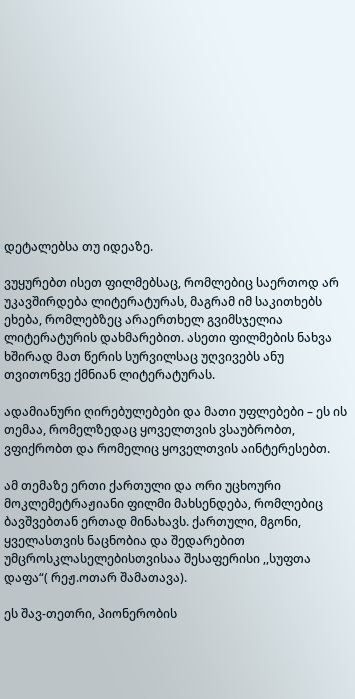დეტალებსა თუ იდეაზე.

ვუყურებთ ისეთ ფილმებსაც, რომლებიც საერთოდ არ უკავშირდება ლიტერატურას, მაგრამ იმ საკითხებს ეხება, რომლებზეც არაერთხელ გვიმსჯელია ლიტერატურის დახმარებით. ასეთი ფილმების ნახვა ხშირად მათ წერის სურვილსაც უღვივებს ანუ თვითონვე ქმნიან ლიტერატურას.

ადამიანური ღირებულებები და მათი უფლებები – ეს ის თემაა, რომელზედაც ყოველთვის ვსაუბრობთ, ვფიქრობთ და რომელიც ყოველთვის აინტერესებთ.

ამ თემაზე ერთი ქართული და ორი უცხოური მოკლემეტრაჟიანი ფილმი მახსენდება, რომლებიც ბავშვებთან ერთად მინახავს. ქართული, მგონი, ყველასთვის ნაცნობია და შედარებით უმცროსკლასელებისთვისაა შესაფერისი ,,სუფთა დაფა“( რეჟ.ოთარ შამათავა).

ეს შავ-თეთრი, პიონერობის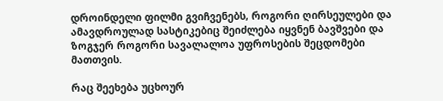დროინდელი ფილმი გვიჩვენებს, როგორი ღირსეულები და ამავდროულად სასტიკებიც შეიძლება იყვნენ ბავშვები და ზოგჯერ როგორი სავალალოა უფროსების შეცდომები მათთვის.

რაც შეეხება უცხოურ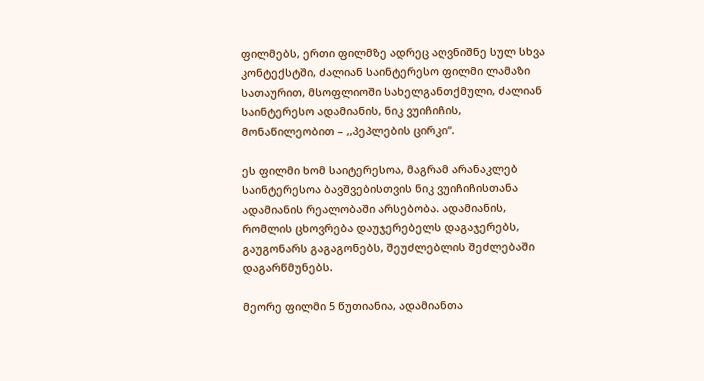ფილმებს, ერთი ფილმზე ადრეც აღვნიშნე სულ სხვა კონტექსტში, ძალიან საინტერესო ფილმი ლამაზი სათაურით, მსოფლიოში სახელგანთქმული, ძალიან საინტერესო ადამიანის, ნიკ ვუიჩიჩის, მონაწილეობით – ,,პეპლების ცირკი“.

ეს ფილმი ხომ საიტერესოა, მაგრამ არანაკლებ საინტერესოა ბავშვებისთვის ნიკ ვუიჩიჩისთანა ადამიანის რეალობაში არსებობა. ადამიანის, რომლის ცხოვრება დაუჯერებელს დაგაჯერებს, გაუგონარს გაგაგონებს, შეუძლებლის შეძლებაში დაგარწმუნებს.

მეორე ფილმი 5 წუთიანია, ადამიანთა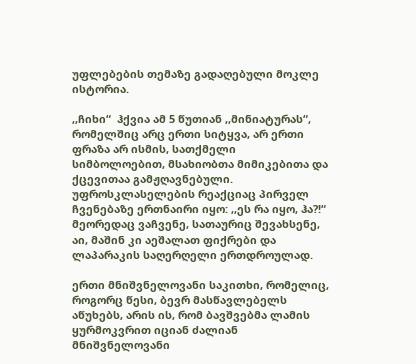უფლებების თემაზე გადაღებული მოკლე ისტორია.

,,ჩიხი“  ჰქვია ამ 5 წუთიან ,,მინიატურას“, რომელშიც არც ერთი სიტყვა, არ ერთი ფრაზა არ ისმის, სათქმელი სიმბოლოებით, მსახიობთა მიმიკებითა და ქცევითაა გამჟღავნებული. უფროსკლასელების რეაქციაც პირველ ჩვენებაზე ერთნაირი იყო: ,,ეს რა იყო, ჰა?!“ მეორედაც ვაჩვენე, სათაურიც შევახსენე, აი, მაშინ კი აეშალათ ფიქრები და ლაპარაკის საღერღელი ერთდროულად.

ერთი მნიშვნელოვანი საკითხი, რომელიც, როგორც წესი, ბევრ მასწავლებელს აწუხებს, არის ის, რომ ბავშვებმა ლამის ყურმოკვრით იციან ძალიან მნიშვნელოვანი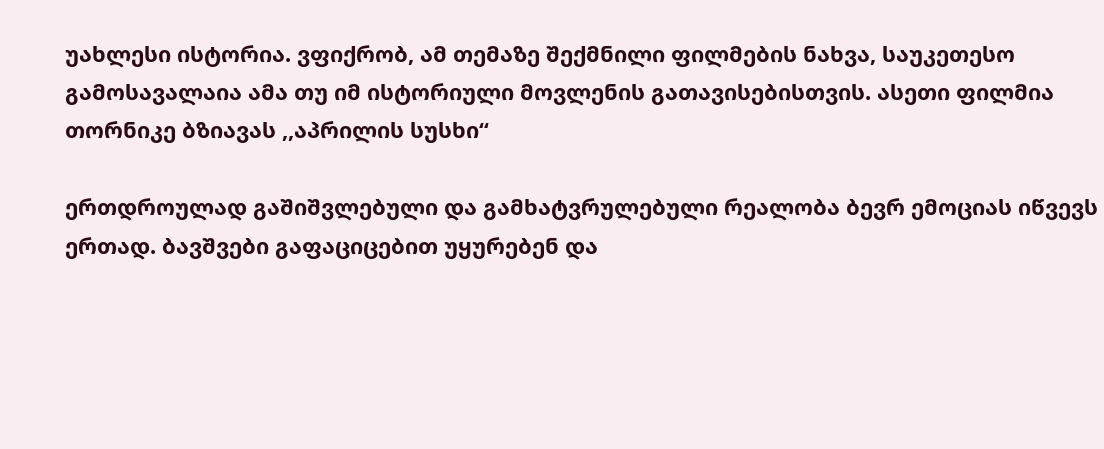უახლესი ისტორია. ვფიქრობ, ამ თემაზე შექმნილი ფილმების ნახვა, საუკეთესო გამოსავალაია ამა თუ იმ ისტორიული მოვლენის გათავისებისთვის. ასეთი ფილმია თორნიკე ბზიავას ,,აპრილის სუსხი“

ერთდროულად გაშიშვლებული და გამხატვრულებული რეალობა ბევრ ემოციას იწვევს ერთად. ბავშვები გაფაციცებით უყურებენ და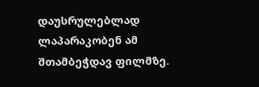დაუსრულებლად ლაპარაკობენ ამ შთამბეჭდავ ფილმზე.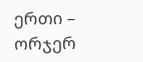ერთი – ორჯერ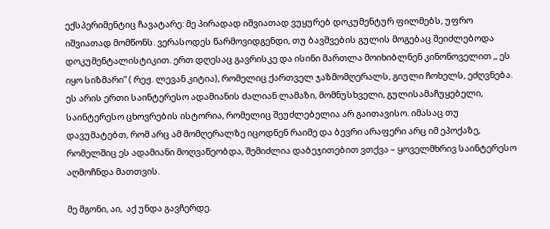ექსპერიმენტიც ჩავატარე: მე პირადად იშვიათად ვუყურებ დოკუმენტურ ფილმებს, უფრო იშვიათად მომწონს. ვერასოდეს წარმოვიდგენდი, თუ ბავშვების გულის მოგებაც შეიძლებოდა დოკუმენტალისტიკით. ერთ დღესაც გავრისკე და ისინი მართლა მოიხიბლნენ კინონოველით ,, ეს იყო სიზმარი“ ( რეჟ. ლევან კიტია), რომელიც ქართველ ჯაზმომღერალს, გიული ჩოხელს, ეძღვნება. ეს არის ერთი საინტერესო ადამიანის ძალიან ლამაზი, მომნუსხველი, გულისამაჩუყებელი, საინტერესო ცხოვრების ისტორია, რომელიც შეუძლებელია არ გაითავისო. იმასაც თუ დავუმატებთ, რომ არც ამ მომღერალზე იცოდნენ რაიმე და ბევრი არაფერი არც იმ ეპოქაზე, რომელშიც ეს ადამიანი მოღვაწეობდა, შემიძლია დაბეჯითებით ვთქვა – ყოველმხრივ საინტერესო აღმოჩნდა მათთვის.

მე მგონი, აი,  აქ უნდა გავჩერდე.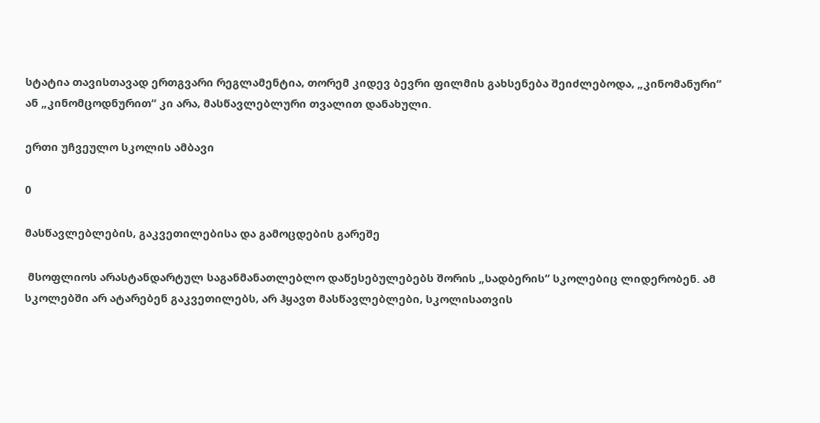სტატია თავისთავად ერთგვარი რეგლამენტია, თორემ კიდევ ბევრი ფილმის გახსენება შეიძლებოდა, „კინომანური“ ან „კინომცოდნურით“ კი არა, მასწავლებლური თვალით დანახული.

ერთი უჩვეულო სკოლის ამბავი

0

მასწავლებლების, გაკვეთილებისა და გამოცდების გარეშე

 მსოფლიოს არასტანდარტულ საგანმანათლებლო დაწესებულებებს შორის „სადბერის“ სკოლებიც ლიდერობენ. ამ სკოლებში არ ატარებენ გაკვეთილებს, არ ჰყავთ მასწავლებლები, სკოლისათვის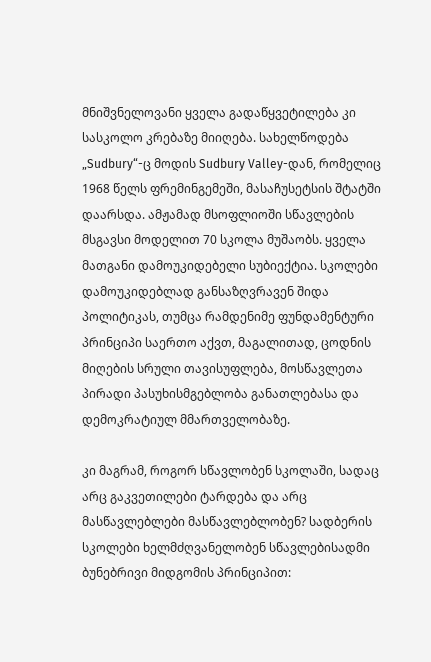მნიშვნელოვანი ყველა გადაწყვეტილება კი სასკოლო კრებაზე მიიღება. სახელწოდება „Sudbury“-ც მოდის Sudbury Valley-დან, რომელიც 1968 წელს ფრემინგემეში, მასაჩუსეტსის შტატში დაარსდა. ამჟამად მსოფლიოში სწავლების მსგავსი მოდელით 70 სკოლა მუშაობს. ყველა მათგანი დამოუკიდებელი სუბიექტია. სკოლები დამოუკიდებლად განსაზღვრავენ შიდა პოლიტიკას, თუმცა რამდენიმე ფუნდამენტური პრინციპი საერთო აქვთ, მაგალითად, ცოდნის მიღების სრული თავისუფლება, მოსწავლეთა პირადი პასუხისმგებლობა განათლებასა და დემოკრატიულ მმართველობაზე.

კი მაგრამ, როგორ სწავლობენ სკოლაში, სადაც არც გაკვეთილები ტარდება და არც მასწავლებლები მასწავლებლობენ? სადბერის სკოლები ხელმძღვანელობენ სწავლებისადმი ბუნებრივი მიდგომის პრინციპით: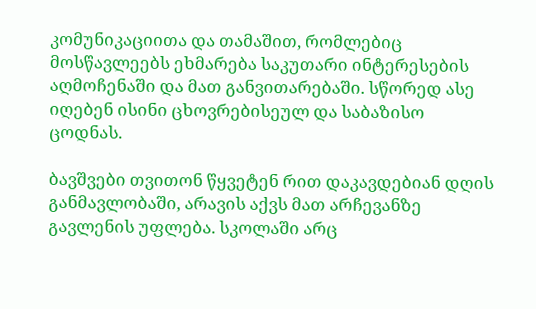კომუნიკაციითა და თამაშით, რომლებიც მოსწავლეებს ეხმარება საკუთარი ინტერესების აღმოჩენაში და მათ განვითარებაში. სწორედ ასე იღებენ ისინი ცხოვრებისეულ და საბაზისო ცოდნას.

ბავშვები თვითონ წყვეტენ რით დაკავდებიან დღის განმავლობაში, არავის აქვს მათ არჩევანზე გავლენის უფლება. სკოლაში არც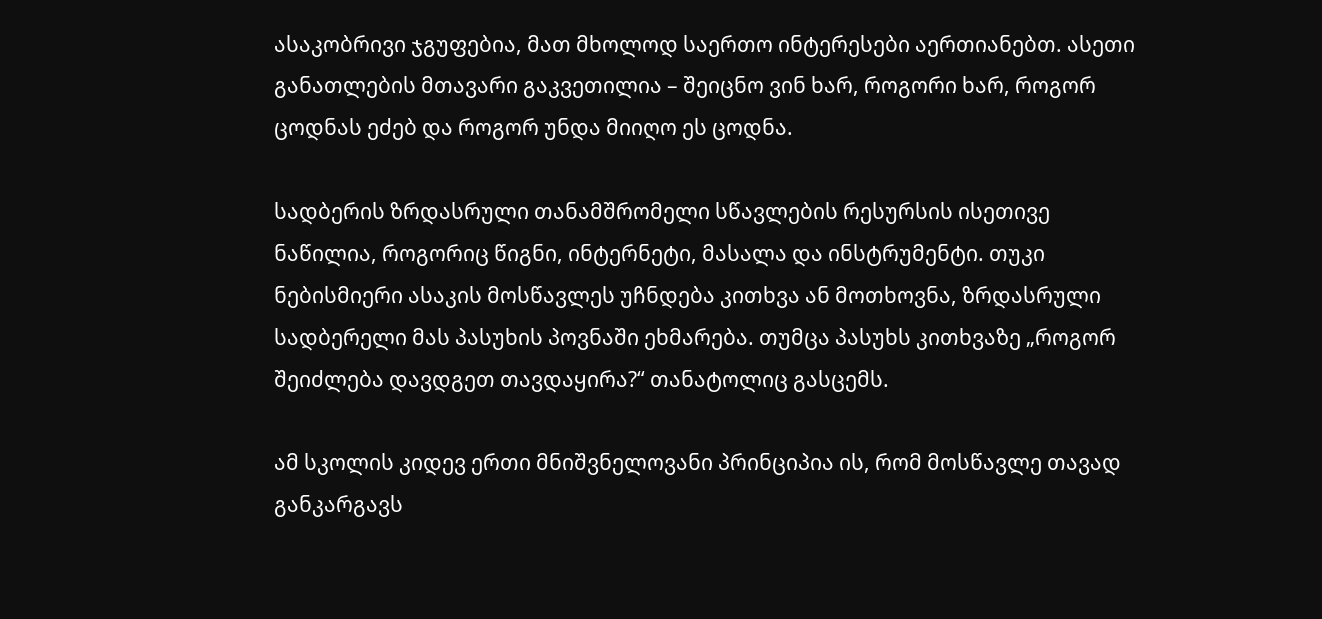ასაკობრივი ჯგუფებია, მათ მხოლოდ საერთო ინტერესები აერთიანებთ. ასეთი განათლების მთავარი გაკვეთილია – შეიცნო ვინ ხარ, როგორი ხარ, როგორ ცოდნას ეძებ და როგორ უნდა მიიღო ეს ცოდნა.

სადბერის ზრდასრული თანამშრომელი სწავლების რესურსის ისეთივე ნაწილია, როგორიც წიგნი, ინტერნეტი, მასალა და ინსტრუმენტი. თუკი ნებისმიერი ასაკის მოსწავლეს უჩნდება კითხვა ან მოთხოვნა, ზრდასრული სადბერელი მას პასუხის პოვნაში ეხმარება. თუმცა პასუხს კითხვაზე „როგორ შეიძლება დავდგეთ თავდაყირა?“ თანატოლიც გასცემს.

ამ სკოლის კიდევ ერთი მნიშვნელოვანი პრინციპია ის, რომ მოსწავლე თავად განკარგავს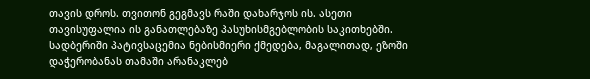თავის დროს. თვითონ გეგმავს რაში დახარჯოს ის. ასეთი თავისუფალია ის განათლებაზე პასუხისმგებლობის საკითხებში. სადბერიში პატივსაცემია ნებისმიერი ქმედება, მაგალითად, ეზოში დაჭერობანას თამაში არანაკლებ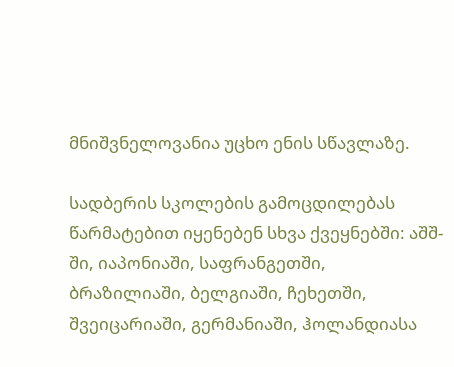მნიშვნელოვანია უცხო ენის სწავლაზე.

სადბერის სკოლების გამოცდილებას წარმატებით იყენებენ სხვა ქვეყნებში: აშშ-ში, იაპონიაში, საფრანგეთში, ბრაზილიაში, ბელგიაში, ჩეხეთში, შვეიცარიაში, გერმანიაში, ჰოლანდიასა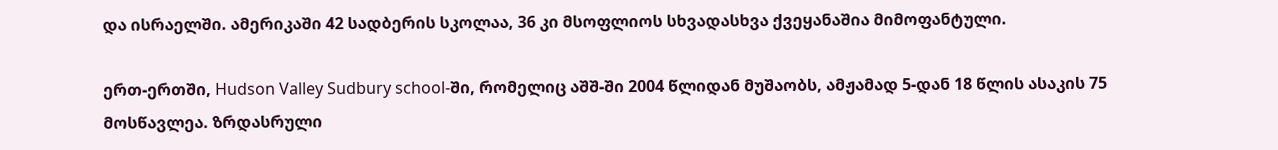და ისრაელში. ამერიკაში 42 სადბერის სკოლაა, 36 კი მსოფლიოს სხვადასხვა ქვეყანაშია მიმოფანტული.

ერთ-ერთში, Hudson Valley Sudbury school-ში, რომელიც აშშ-ში 2004 წლიდან მუშაობს, ამჟამად 5-დან 18 წლის ასაკის 75 მოსწავლეა. ზრდასრული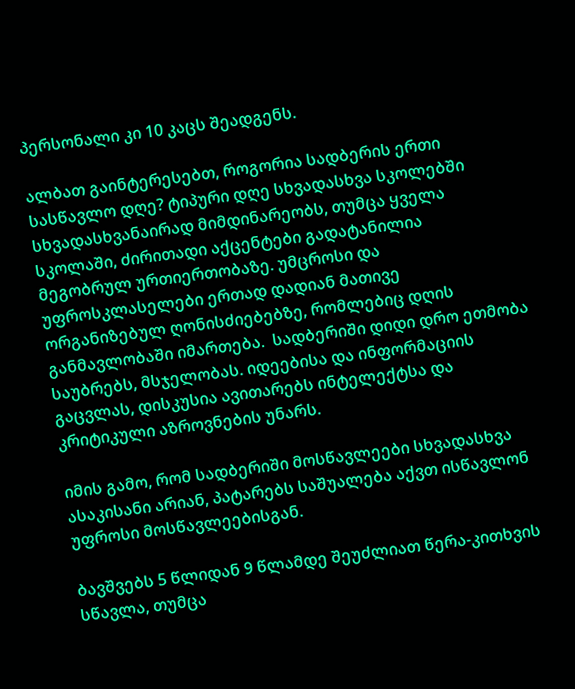პერსონალი კი 10 კაცს შეადგენს.

ალბათ გაინტერესებთ, როგორია სადბერის ერთი სასწავლო დღე? ტიპური დღე სხვადასხვა სკოლებში სხვადასხვანაირად მიმდინარეობს, თუმცა ყველა სკოლაში, ძირითადი აქცენტები გადატანილია მეგობრულ ურთიერთობაზე. უმცროსი და უფროსკლასელები ერთად დადიან მათივე ორგანიზებულ ღონისძიებებზე, რომლებიც დღის განმავლობაში იმართება.  სადბერიში დიდი დრო ეთმობა საუბრებს, მსჯელობას. იდეებისა და ინფორმაციის გაცვლას, დისკუსია ავითარებს ინტელექტსა და კრიტიკული აზროვნების უნარს.

იმის გამო, რომ სადბერიში მოსწავლეები სხვადასხვა ასაკისანი არიან, პატარებს საშუალება აქვთ ისწავლონ უფროსი მოსწავლეებისგან.

ბავშვებს 5 წლიდან 9 წლამდე შეუძლიათ წერა-კითხვის სწავლა, თუმცა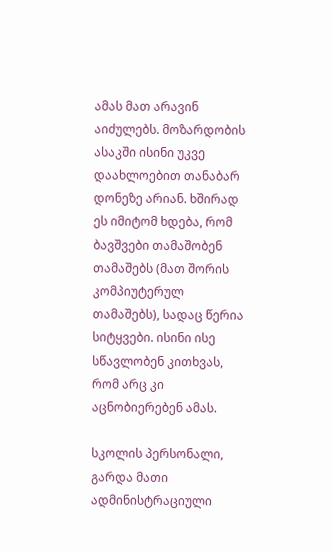ამას მათ არავინ აიძულებს. მოზარდობის ასაკში ისინი უკვე დაახლოებით თანაბარ დონეზე არიან. ხშირად ეს იმიტომ ხდება, რომ ბავშვები თამაშობენ თამაშებს (მათ შორის კომპიუტერულ თამაშებს), სადაც წერია სიტყვები. ისინი ისე სწავლობენ კითხვას, რომ არც კი აცნობიერებენ ამას.

სკოლის პერსონალი, გარდა მათი ადმინისტრაციული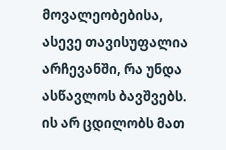მოვალეობებისა, ასევე თავისუფალია არჩევანში, რა უნდა ასწავლოს ბავშვებს. ის არ ცდილობს მათ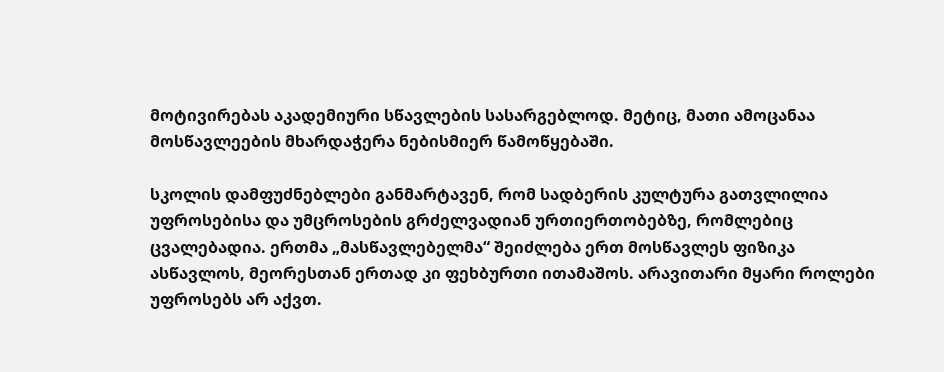მოტივირებას აკადემიური სწავლების სასარგებლოდ. მეტიც, მათი ამოცანაა მოსწავლეების მხარდაჭერა ნებისმიერ წამოწყებაში.

სკოლის დამფუძნებლები განმარტავენ, რომ სადბერის კულტურა გათვლილია უფროსებისა და უმცროსების გრძელვადიან ურთიერთობებზე, რომლებიც ცვალებადია. ერთმა „მასწავლებელმა“ შეიძლება ერთ მოსწავლეს ფიზიკა ასწავლოს, მეორესთან ერთად კი ფეხბურთი ითამაშოს. არავითარი მყარი როლები უფროსებს არ აქვთ.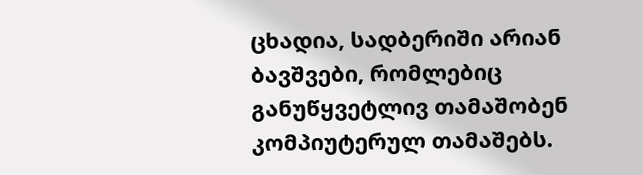ცხადია, სადბერიში არიან ბავშვები, რომლებიც განუწყვეტლივ თამაშობენ კომპიუტერულ თამაშებს.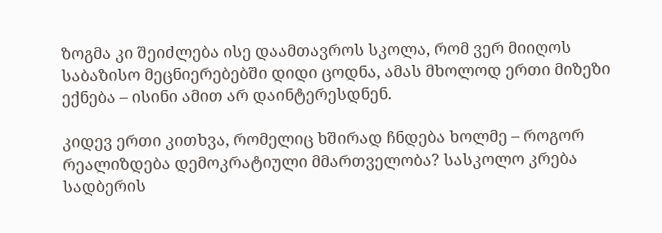ზოგმა კი შეიძლება ისე დაამთავროს სკოლა, რომ ვერ მიიღოს საბაზისო მეცნიერებებში დიდი ცოდნა, ამას მხოლოდ ერთი მიზეზი ექნება – ისინი ამით არ დაინტერესდნენ.

კიდევ ერთი კითხვა, რომელიც ხშირად ჩნდება ხოლმე – როგორ რეალიზდება დემოკრატიული მმართველობა? სასკოლო კრება სადბერის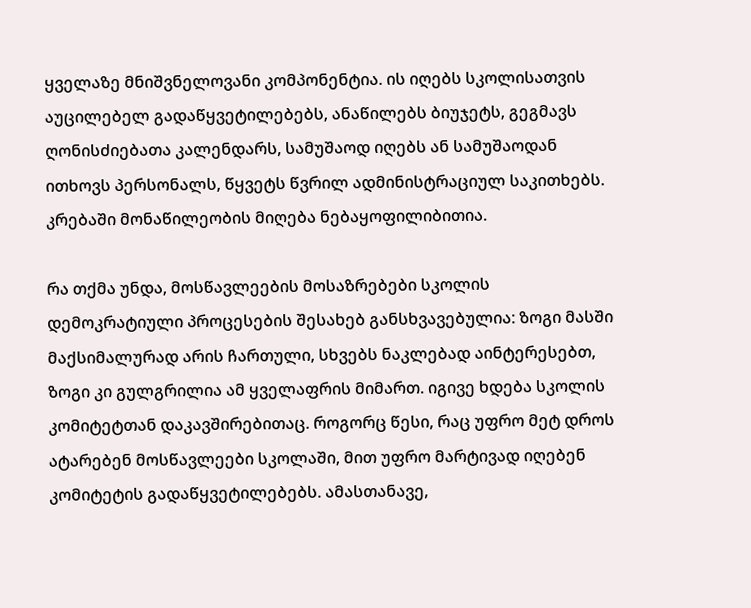ყველაზე მნიშვნელოვანი კომპონენტია. ის იღებს სკოლისათვის აუცილებელ გადაწყვეტილებებს, ანაწილებს ბიუჯეტს, გეგმავს ღონისძიებათა კალენდარს, სამუშაოდ იღებს ან სამუშაოდან ითხოვს პერსონალს, წყვეტს წვრილ ადმინისტრაციულ საკითხებს. კრებაში მონაწილეობის მიღება ნებაყოფილიბითია.

რა თქმა უნდა, მოსწავლეების მოსაზრებები სკოლის დემოკრატიული პროცესების შესახებ განსხვავებულია: ზოგი მასში მაქსიმალურად არის ჩართული, სხვებს ნაკლებად აინტერესებთ, ზოგი კი გულგრილია ამ ყველაფრის მიმართ. იგივე ხდება სკოლის კომიტეტთან დაკავშირებითაც. როგორც წესი, რაც უფრო მეტ დროს ატარებენ მოსწავლეები სკოლაში, მით უფრო მარტივად იღებენ კომიტეტის გადაწყვეტილებებს. ამასთანავე,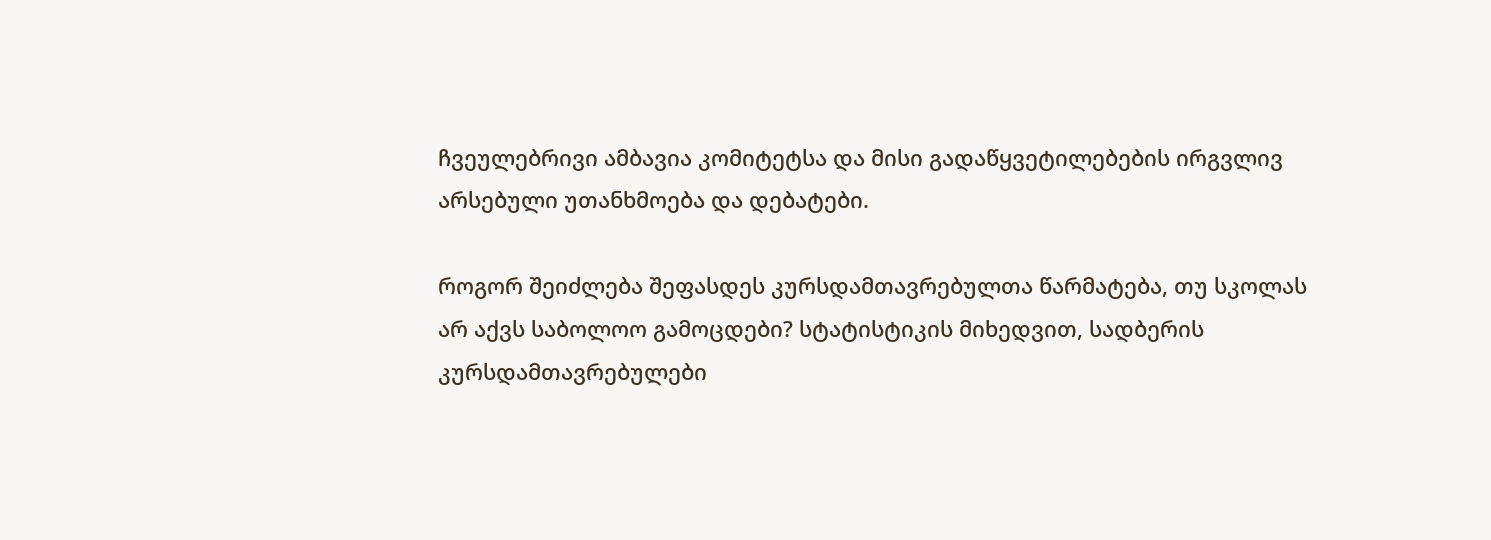ჩვეულებრივი ამბავია კომიტეტსა და მისი გადაწყვეტილებების ირგვლივ არსებული უთანხმოება და დებატები.

როგორ შეიძლება შეფასდეს კურსდამთავრებულთა წარმატება, თუ სკოლას არ აქვს საბოლოო გამოცდები? სტატისტიკის მიხედვით, სადბერის კურსდამთავრებულები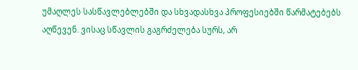უმაღლეს სასწავლებლებში და სხვადასხვა პროფესიებში წარმატებებს აღწევენ. ვისაც სწავლის გაგრძელება სურს, არ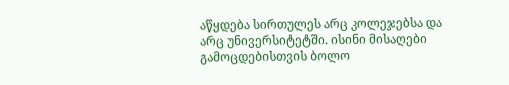აწყდება სირთულეს არც კოლეჯებსა და არც უნივერსიტეტში. ისინი მისაღები გამოცდებისთვის ბოლო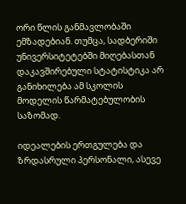ორი წლის განმავლობაში ემზადებიან. თუმცა, სადბერიში უნივერსიტეტებში მიღებასთან დაკავშირებული სტატისტიკა არ განიხილება ამ სკოლის მოდელის წარმატებულობის საზომად.

იდეალების ერთგულება და ზრდასრული პერსონალი, ასევე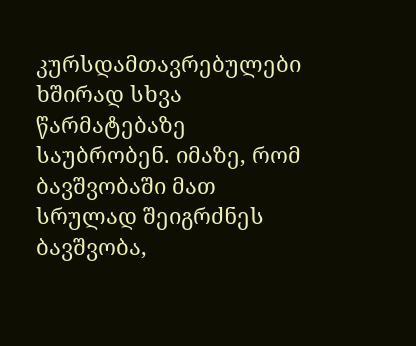კურსდამთავრებულები ხშირად სხვა წარმატებაზე საუბრობენ. იმაზე, რომ ბავშვობაში მათ სრულად შეიგრძნეს ბავშვობა,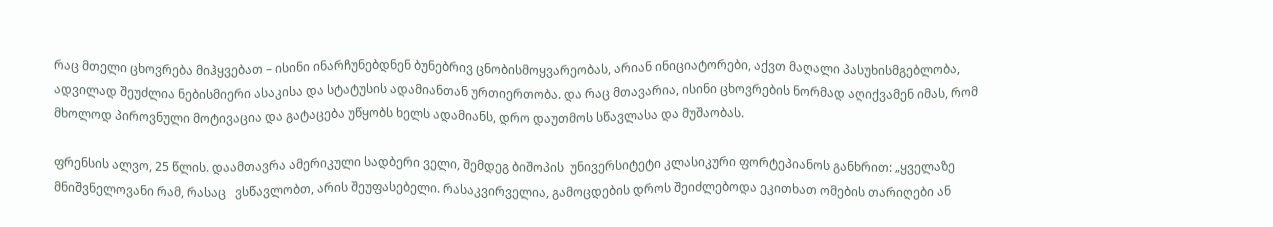რაც მთელი ცხოვრება მიჰყვებათ – ისინი ინარჩუნებდნენ ბუნებრივ ცნობისმოყვარეობას, არიან ინიციატორები, აქვთ მაღალი პასუხისმგებლობა, ადვილად შეუძლია ნებისმიერი ასაკისა და სტატუსის ადამიანთან ურთიერთობა. და რაც მთავარია, ისინი ცხოვრების ნორმად აღიქვამენ იმას, რომ მხოლოდ პიროვნული მოტივაცია და გატაცება უწყობს ხელს ადამიანს, დრო დაუთმოს სწავლასა და მუშაობას.

ფრენსის ალვო, 25 წლის. დაამთავრა ამერიკული სადბერი ველი, შემდეგ ბიშოპის  უნივერსიტეტი კლასიკური ფორტეპიანოს განხრით: „ყველაზე მნიშვნელოვანი რამ, რასაც   ვსწავლობთ, არის შეუფასებელი. რასაკვირველია, გამოცდების დროს შეიძლებოდა ეკითხათ ომების თარიღები ან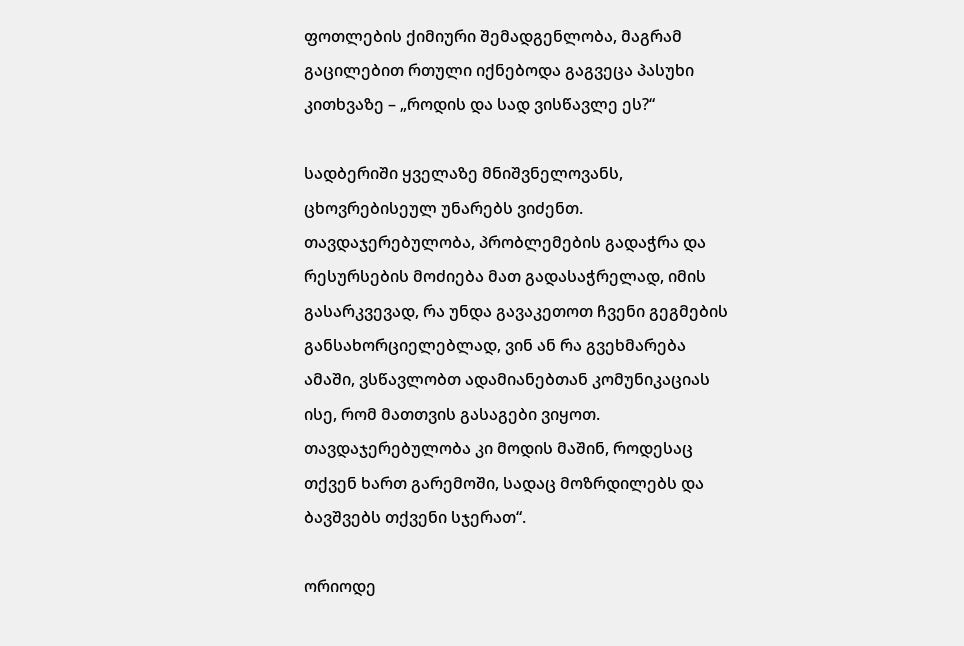ფოთლების ქიმიური შემადგენლობა, მაგრამ გაცილებით რთული იქნებოდა გაგვეცა პასუხი კითხვაზე – „როდის და სად ვისწავლე ეს?“

სადბერიში ყველაზე მნიშვნელოვანს, ცხოვრებისეულ უნარებს ვიძენთ. თავდაჯერებულობა, პრობლემების გადაჭრა და რესურსების მოძიება მათ გადასაჭრელად, იმის გასარკვევად, რა უნდა გავაკეთოთ ჩვენი გეგმების განსახორციელებლად, ვინ ან რა გვეხმარება ამაში, ვსწავლობთ ადამიანებთან კომუნიკაციას ისე, რომ მათთვის გასაგები ვიყოთ. თავდაჯერებულობა კი მოდის მაშინ, როდესაც თქვენ ხართ გარემოში, სადაც მოზრდილებს და ბავშვებს თქვენი სჯერათ“.

ორიოდე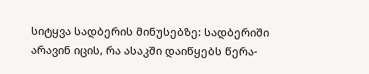სიტყვა სადბერის მინუსებზე: სადბერიში არავინ იცის, რა ასაკში დაიწყებს წერა-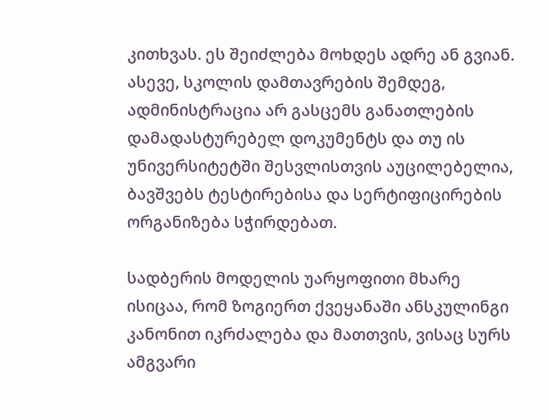კითხვას. ეს შეიძლება მოხდეს ადრე ან გვიან. ასევე, სკოლის დამთავრების შემდეგ, ადმინისტრაცია არ გასცემს განათლების დამადასტურებელ დოკუმენტს და თუ ის უნივერსიტეტში შესვლისთვის აუცილებელია, ბავშვებს ტესტირებისა და სერტიფიცირების ორგანიზება სჭირდებათ.

სადბერის მოდელის უარყოფითი მხარე ისიცაა, რომ ზოგიერთ ქვეყანაში ანსკულინგი კანონით იკრძალება და მათთვის, ვისაც სურს ამგვარი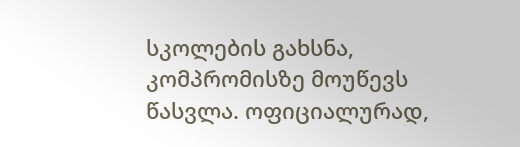სკოლების გახსნა, კომპრომისზე მოუწევს წასვლა. ოფიციალურად,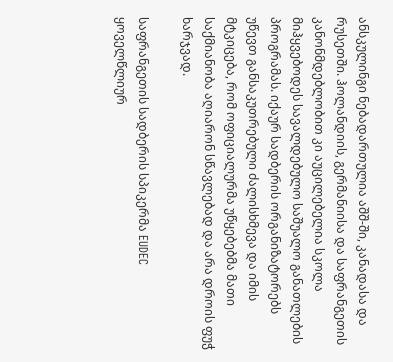ანსკულინგი ნებადართულია აშშ-ში, კანადასა და რუსეთში. ჰოლანდიის, გერმანიისა და საფრანგეთის კანონმდებლობით კი აუცილებელია სკოლა მიჰყვებოდეს სავალდებულო საშუალო განათლების პროგრამას. იქაურ სადბერის ორგანიზატორებს უწევთ განსაკუთრებული ძალისხმევა და იმის მტკიცება, რომ ოფიციალურმა უწყებებმა მათი საქმიანობა აღიარონ სწავლებად და არა დროის ფუჭ ხარჯვად.

საფრანგეთის სადბერის სპიკერმა EUDEC ყოველწლიურ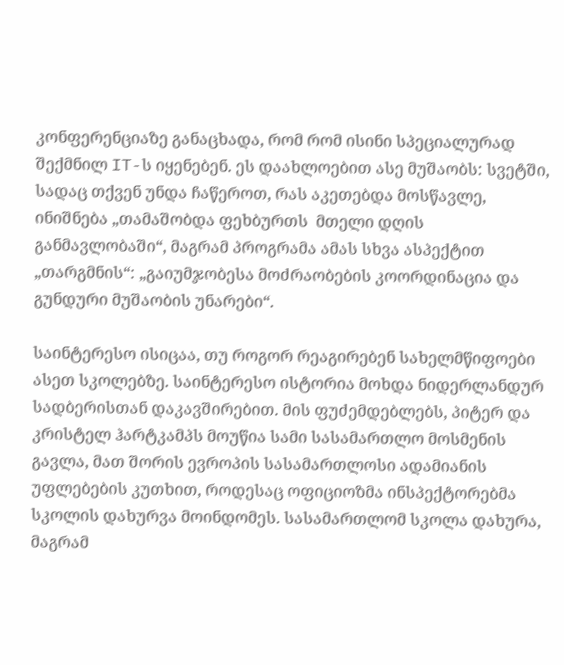კონფერენციაზე განაცხადა, რომ რომ ისინი სპეციალურად შექმნილ IT-ს იყენებენ. ეს დაახლოებით ასე მუშაობს: სვეტში, სადაც თქვენ უნდა ჩაწეროთ, რას აკეთებდა მოსწავლე, ინიშნება „თამაშობდა ფეხბურთს  მთელი დღის განმავლობაში“, მაგრამ პროგრამა ამას სხვა ასპექტით „თარგმნის“: „გაიუმჯობესა მოძრაობების კოორდინაცია და გუნდური მუშაობის უნარები“.

საინტერესო ისიცაა, თუ როგორ რეაგირებენ სახელმწიფოები ასეთ სკოლებზე. საინტერესო ისტორია მოხდა ნიდერლანდურ სადბერისთან დაკავშირებით. მის ფუძემდებლებს, პიტერ და კრისტელ ჰარტკამპს მოუწია სამი სასამართლო მოსმენის გავლა, მათ შორის ევროპის სასამართლოსი ადამიანის უფლებების კუთხით, როდესაც ოფიციოზმა ინსპექტორებმა სკოლის დახურვა მოინდომეს. სასამართლომ სკოლა დახურა, მაგრამ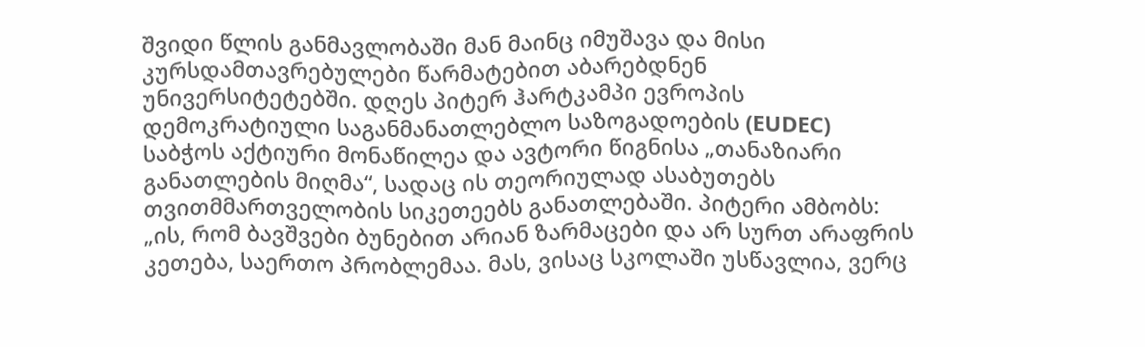შვიდი წლის განმავლობაში მან მაინც იმუშავა და მისი კურსდამთავრებულები წარმატებით აბარებდნენ უნივერსიტეტებში. დღეს პიტერ ჰარტკამპი ევროპის დემოკრატიული საგანმანათლებლო საზოგადოების (EUDEC) საბჭოს აქტიური მონაწილეა და ავტორი წიგნისა „თანაზიარი განათლების მიღმა“, სადაც ის თეორიულად ასაბუთებს თვითმმართველობის სიკეთეებს განათლებაში. პიტერი ამბობს: „ის, რომ ბავშვები ბუნებით არიან ზარმაცები და არ სურთ არაფრის კეთება, საერთო პრობლემაა. მას, ვისაც სკოლაში უსწავლია, ვერც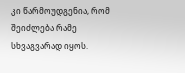კი წარმოუდგენია, რომ შეიძლება რამე სხვაგვარად იყოს.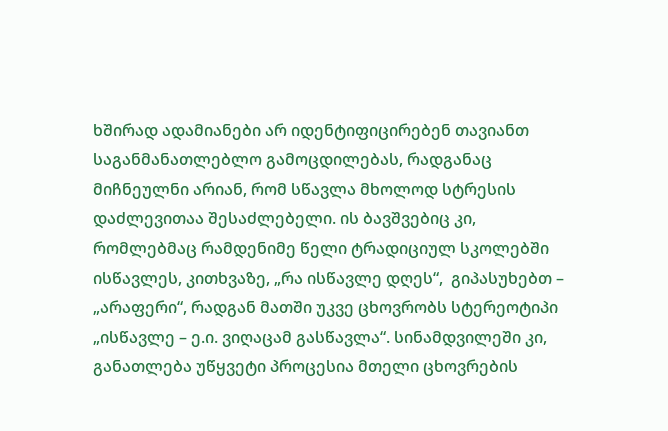ხშირად ადამიანები არ იდენტიფიცირებენ თავიანთ საგანმანათლებლო გამოცდილებას, რადგანაც მიჩნეულნი არიან, რომ სწავლა მხოლოდ სტრესის დაძლევითაა შესაძლებელი. ის ბავშვებიც კი, რომლებმაც რამდენიმე წელი ტრადიციულ სკოლებში ისწავლეს, კითხვაზე, „რა ისწავლე დღეს“,  გიპასუხებთ – „არაფერი“, რადგან მათში უკვე ცხოვრობს სტერეოტიპი „ისწავლე – ე.ი. ვიღაცამ გასწავლა“. სინამდვილეში კი, განათლება უწყვეტი პროცესია მთელი ცხოვრების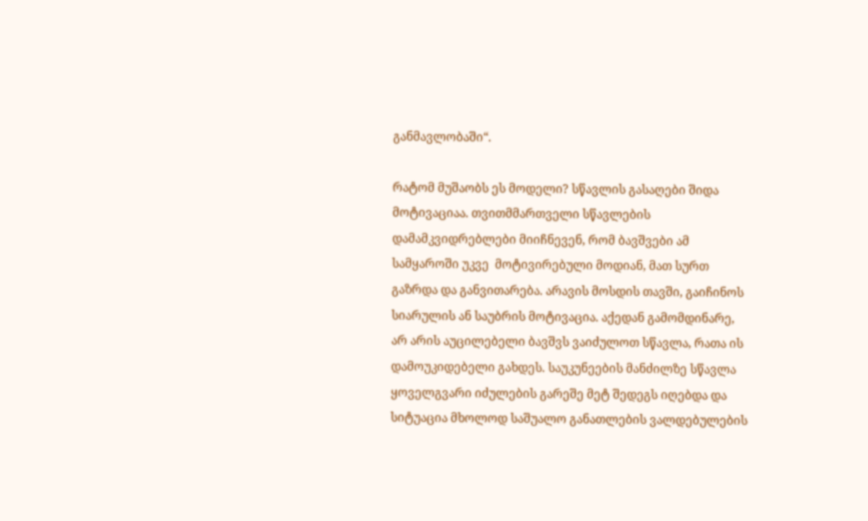განმავლობაში“.

რატომ მუშაობს ეს მოდელი? სწავლის გასაღები შიდა მოტივაციაა. თვითმმართველი სწავლების დამამკვიდრებლები მიიჩნევენ, რომ ბავშვები ამ სამყაროში უკვე  მოტივირებული მოდიან, მათ სურთ გაზრდა და განვითარება. არავის მოსდის თავში, გაიჩინოს სიარულის ან საუბრის მოტივაცია. აქედან გამომდინარე, არ არის აუცილებელი ბავშვს ვაიძულოთ სწავლა, რათა ის დამოუკიდებელი გახდეს. საუკუნეების მანძილზე სწავლა ყოველგვარი იძულების გარეშე მეტ შედეგს იღებდა და სიტუაცია მხოლოდ საშუალო განათლების ვალდებულების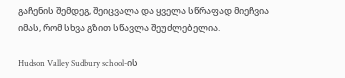გაჩენის შემდეგ, შეიცვალა და ყველა სწრაფად მიეჩვია იმას, რომ სხვა გზით სწავლა შეუძლებელია.

Hudson Valley Sudbury school-ის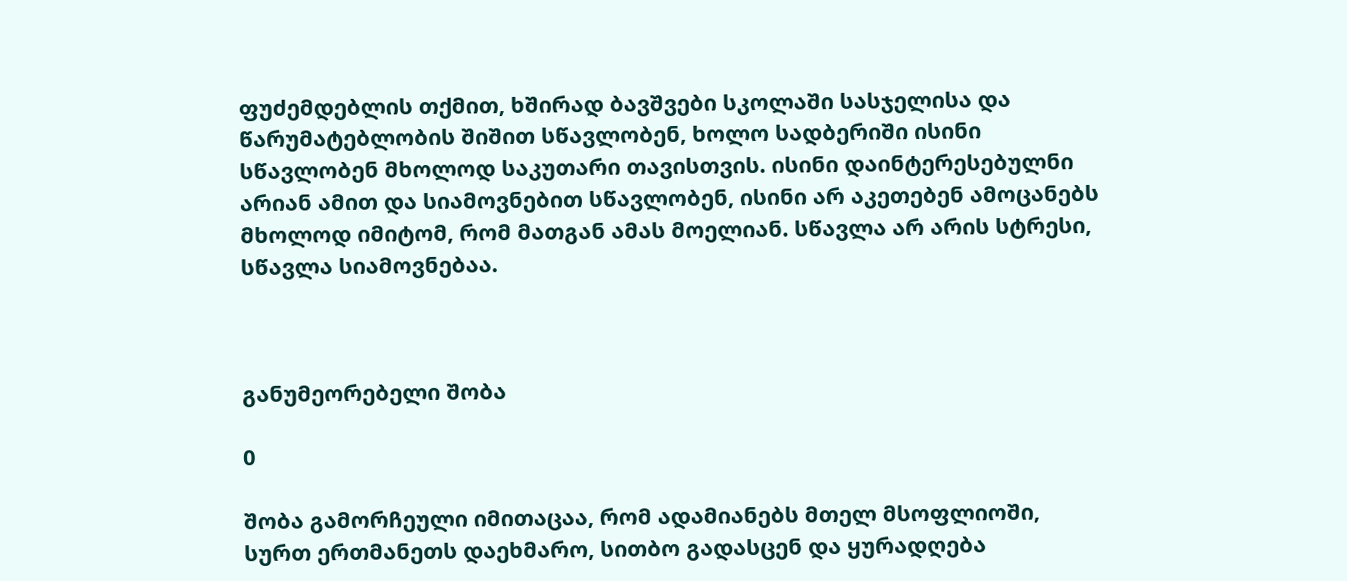ფუძემდებლის თქმით, ხშირად ბავშვები სკოლაში სასჯელისა და წარუმატებლობის შიშით სწავლობენ, ხოლო სადბერიში ისინი სწავლობენ მხოლოდ საკუთარი თავისთვის. ისინი დაინტერესებულნი არიან ამით და სიამოვნებით სწავლობენ, ისინი არ აკეთებენ ამოცანებს მხოლოდ იმიტომ, რომ მათგან ამას მოელიან. სწავლა არ არის სტრესი, სწავლა სიამოვნებაა.



განუმეორებელი შობა

0

შობა გამორჩეული იმითაცაა, რომ ადამიანებს მთელ მსოფლიოში, სურთ ერთმანეთს დაეხმარო, სითბო გადასცენ და ყურადღება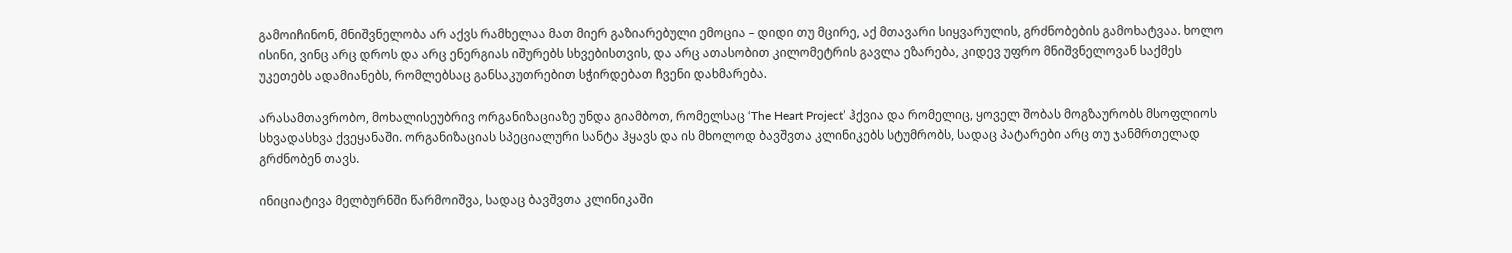გამოიჩინონ, მნიშვნელობა არ აქვს რამხელაა მათ მიერ გაზიარებული ემოცია – დიდი თუ მცირე, აქ მთავარი სიყვარულის, გრძნობების გამოხატვაა. ხოლო ისინი, ვინც არც დროს და არც ენერგიას იშურებს სხვებისთვის, და არც ათასობით კილომეტრის გავლა ეზარება, კიდევ უფრო მნიშვნელოვან საქმეს უკეთებს ადამიანებს, რომლებსაც განსაკუთრებით სჭირდებათ ჩვენი დახმარება.

არასამთავრობო, მოხალისეუბრივ ორგანიზაციაზე უნდა გიამბოთ, რომელსაც ‘The Heart Project’ ჰქვია და რომელიც, ყოველ შობას მოგზაურობს მსოფლიოს სხვადასხვა ქვეყანაში. ორგანიზაციას სპეციალური სანტა ჰყავს და ის მხოლოდ ბავშვთა კლინიკებს სტუმრობს, სადაც პატარები არც თუ ჯანმრთელად გრძნობენ თავს.

ინიციატივა მელბურნში წარმოიშვა, სადაც ბავშვთა კლინიკაში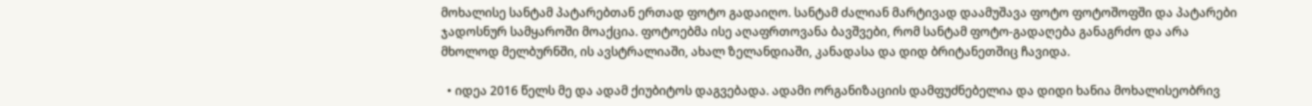მოხალისე სანტამ პატარებთან ერთად ფოტო გადაიღო. სანტამ ძალიან მარტივად დაამუშავა ფოტო ფოტოშოფში და პატარები ჯადოსნურ სამყაროში მოაქცია. ფოტოებმა ისე აღაფრთოვანა ბავშვები, რომ სანტამ ფოტო-გადაღება განაგრძო და არა მხოლოდ მელბურნში, ის ავსტრალიაში, ახალ ზელანდიაში, კანადასა და დიდ ბრიტანეთშიც ჩავიდა.

  • იდეა 2016 წელს მე და ადამ ქიუბიტოს დაგვებადა. ადამი ორგანიზაციის დამფუძნებელია და დიდი ხანია მოხალისეობრივ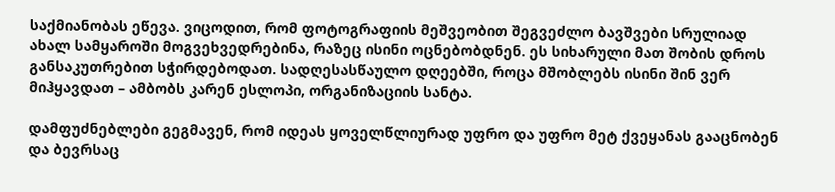საქმიანობას ეწევა. ვიცოდით, რომ ფოტოგრაფიის მეშვეობით შეგვეძლო ბავშვები სრულიად ახალ სამყაროში მოგვეხვედრებინა, რაზეც ისინი ოცნებობდნენ. ეს სიხარული მათ შობის დროს განსაკუთრებით სჭირდებოდათ. სადღესასწაულო დღეებში, როცა მშობლებს ისინი შინ ვერ მიჰყავდათ – ამბობს კარენ ესლოპი, ორგანიზაციის სანტა.

დამფუძნებლები გეგმავენ, რომ იდეას ყოველწლიურად უფრო და უფრო მეტ ქვეყანას გააცნობენ და ბევრსაც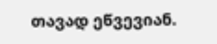თავად ეწვევიან.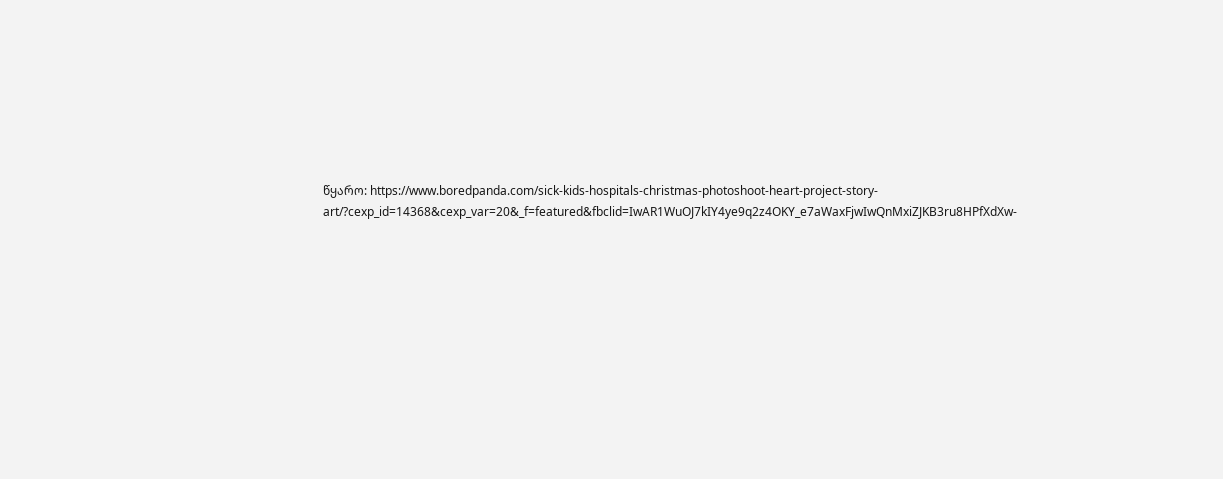წყარო: https://www.boredpanda.com/sick-kids-hospitals-christmas-photoshoot-heart-project-story-art/?cexp_id=14368&cexp_var=20&_f=featured&fbclid=IwAR1WuOJ7kIY4ye9q2z4OKY_e7aWaxFjwIwQnMxiZJKB3ru8HPfXdXw-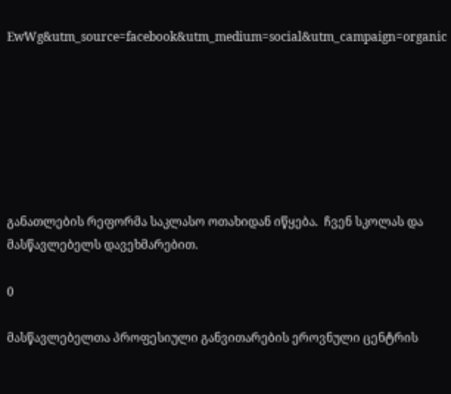EwWg&utm_source=facebook&utm_medium=social&utm_campaign=organic







განათლების რეფორმა საკლასო ოთახიდან იწყება.  ჩვენ სკოლას და მასწავლებელს დავეხმარებით.

0

მასწავლებელთა პროფესიული განვითარების ეროვნული ცენტრის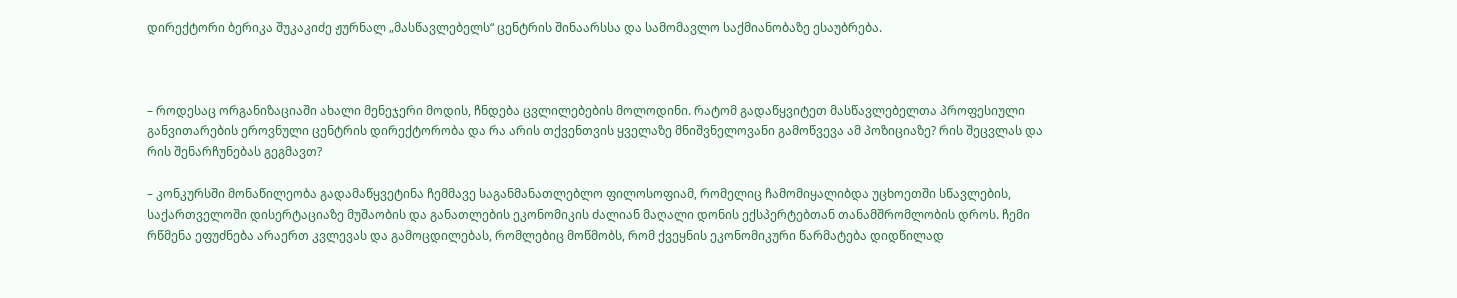დირექტორი ბერიკა შუკაკიძე ჟურნალ „მასწავლებელს“ ცენტრის შინაარსსა და სამომავლო საქმიანობაზე ესაუბრება.



– როდესაც ორგანიზაციაში ახალი მენეჯერი მოდის, ჩნდება ცვლილებების მოლოდინი. რატომ გადაწყვიტეთ მასწავლებელთა პროფესიული განვითარების ეროვნული ცენტრის დირექტორობა და რა არის თქვენთვის ყველაზე მნიშვნელოვანი გამოწვევა ამ პოზიციაზე? რის შეცვლას და რის შენარჩუნებას გეგმავთ?

– კონკურსში მონაწილეობა გადამაწყვეტინა ჩემმავე საგანმანათლებლო ფილოსოფიამ, რომელიც ჩამომიყალიბდა უცხოეთში სწავლების, საქართველოში დისერტაციაზე მუშაობის და განათლების ეკონომიკის ძალიან მაღალი დონის ექსპერტებთან თანამშრომლობის დროს. ჩემი რწმენა ეფუძნება არაერთ კვლევას და გამოცდილებას, რომლებიც მოწმობს, რომ ქვეყნის ეკონომიკური წარმატება დიდწილად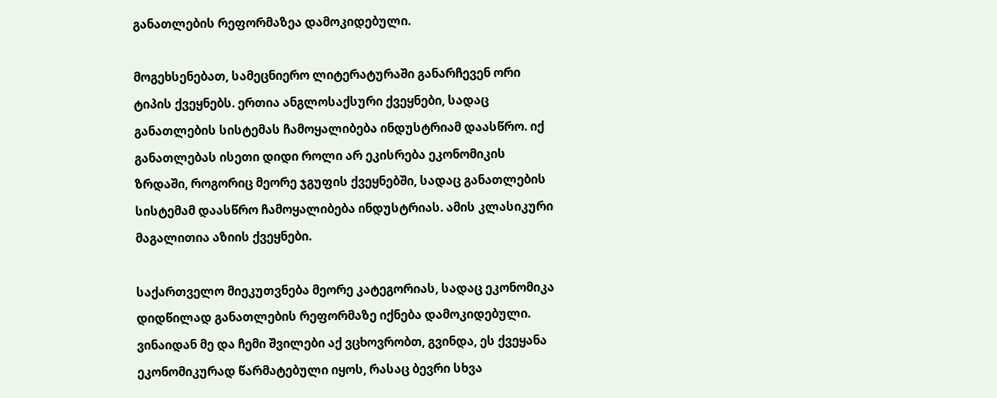განათლების რეფორმაზეა დამოკიდებული.

მოგეხსენებათ, სამეცნიერო ლიტერატურაში განარჩევენ ორი ტიპის ქვეყნებს. ერთია ანგლოსაქსური ქვეყნები, სადაც განათლების სისტემას ჩამოყალიბება ინდუსტრიამ დაასწრო. იქ განათლებას ისეთი დიდი როლი არ ეკისრება ეკონომიკის ზრდაში, როგორიც მეორე ჯგუფის ქვეყნებში, სადაც განათლების სისტემამ დაასწრო ჩამოყალიბება ინდუსტრიას. ამის კლასიკური მაგალითია აზიის ქვეყნები.

საქართველო მიეკუთვნება მეორე კატეგორიას, სადაც ეკონომიკა დიდწილად განათლების რეფორმაზე იქნება დამოკიდებული. ვინაიდან მე და ჩემი შვილები აქ ვცხოვრობთ, გვინდა, ეს ქვეყანა ეკონომიკურად წარმატებული იყოს, რასაც ბევრი სხვა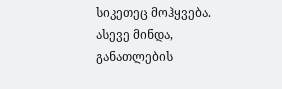სიკეთეც მოჰყვება. ასევე მინდა, განათლების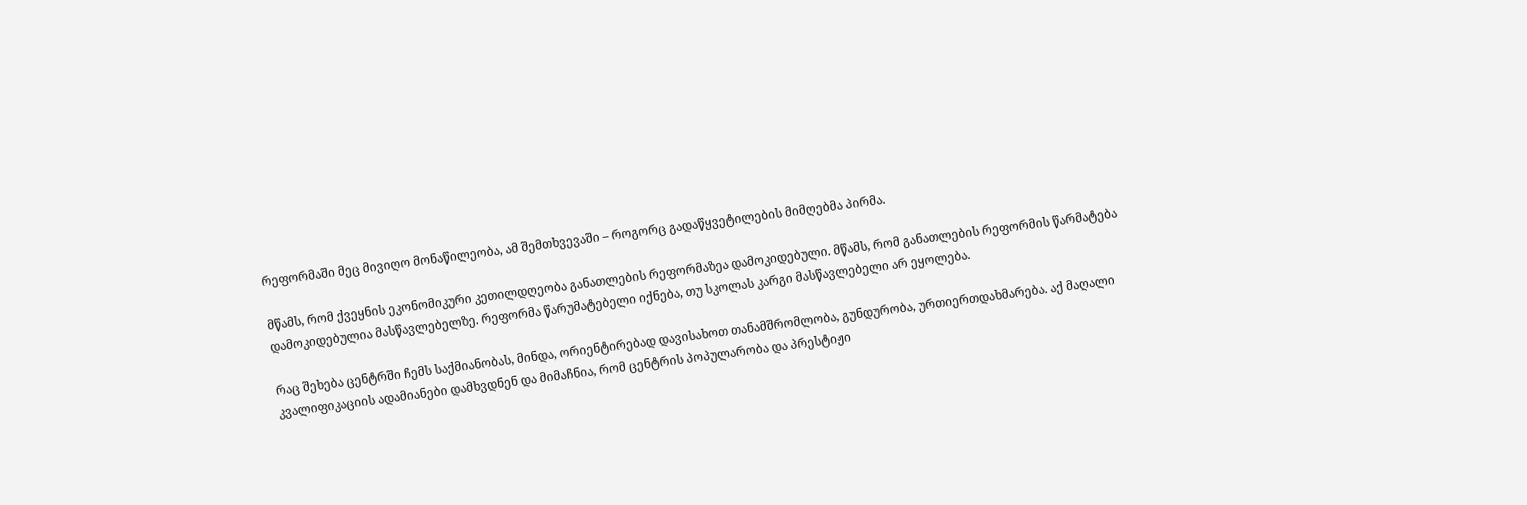რეფორმაში მეც მივიღო მონაწილეობა, ამ შემთხვევაში – როგორც გადაწყვეტილების მიმღებმა პირმა.

მწამს, რომ ქვეყნის ეკონომიკური კეთილდღეობა განათლების რეფორმაზეა დამოკიდებული. მწამს, რომ განათლების რეფორმის წარმატება დამოკიდებულია მასწავლებელზე. რეფორმა წარუმატებელი იქნება, თუ სკოლას კარგი მასწავლებელი არ ეყოლება.

რაც შეხება ცენტრში ჩემს საქმიანობას, მინდა, ორიენტირებად დავისახოთ თანამშრომლობა, გუნდურობა, ურთიერთდახმარება. აქ მაღალი კვალიფიკაციის ადამიანები დამხვდნენ და მიმაჩნია, რომ ცენტრის პოპულარობა და პრესტიჟი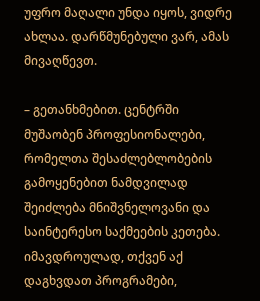უფრო მაღალი უნდა იყოს, ვიდრე ახლაა. დარწმუნებული ვარ, ამას მივაღწევთ.

– გეთანხმებით. ცენტრში მუშაობენ პროფესიონალები, რომელთა შესაძლებლობების გამოყენებით ნამდვილად შეიძლება მნიშვნელოვანი და საინტერესო საქმეების კეთება. იმავდროულად, თქვენ აქ დაგხვდათ პროგრამები,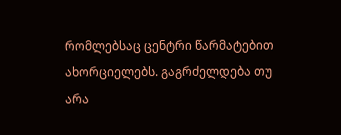რომლებსაც ცენტრი წარმატებით ახორციელებს. გაგრძელდება თუ არა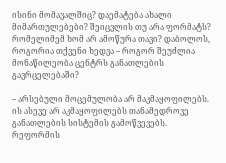ისინი მომავალშიც? დაემატება ახალი მიმართულებები? შეიცვლის თუ არა ფორმატს? რომელიმემ ხომ არ ამოწურა თავი? დაბოლოს, როგორია თქვენი ხედვა – როგორ შეუძლია მონაწილეობა ცენტრს განათლების გავრცელებაში?

– არსებული მოცემულობა არ მაკმაყოფილებს. ის ასევე არ აკმაყოფილებს თანამედროვე განათლების სისტემის გამოწვევებს. რეფორმის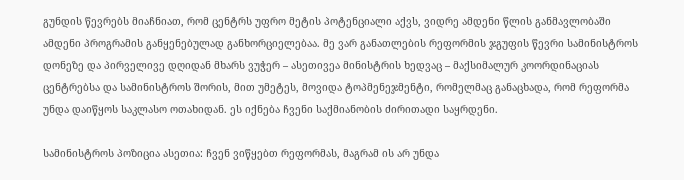გუნდის წევრებს მიაჩნიათ, რომ ცენტრს უფრო მეტის პოტენციალი აქვს, ვიდრე ამდენი წლის განმავლობაში ამდენი პროგრამის განყენებულად განხორციელებაა. მე ვარ განათლების რეფორმის ჯგუფის წევრი სამინისტროს დონეზე და პირველივე დღიდან მხარს ვუჭერ – ასეთივეა მინისტრის ხედვაც – მაქსიმალურ კოორდინაციას ცენტრებსა და სამინისტროს შორის, მით უმეტეს, მოვიდა ტოპმენეჯმენტი, რომელმაც განაცხადა, რომ რეფორმა უნდა დაიწყოს საკლასო ოთახიდან. ეს იქნება ჩვენი საქმიანობის ძირითადი საყრდენი.

სამინისტროს პოზიცია ასეთია: ჩვენ ვიწყებთ რეფორმას, მაგრამ ის არ უნდა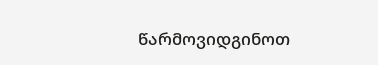წარმოვიდგინოთ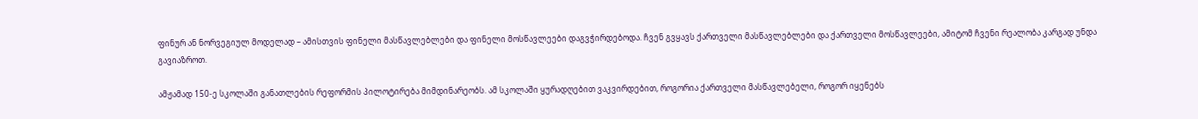ფინურ ან ნორვეგიულ მოდელად – ამისთვის ფინელი მასწავლებლები და ფინელი მოსწავლეები დაგვჭირდებოდა. ჩვენ გვყავს ქართველი მასწავლებლები და ქართველი მოსწავლეები, ამიტომ ჩვენი რეალობა კარგად უნდა გავიაზროთ.

ამჟამად 150-ე სკოლაში განათლების რეფორმის პილოტირება მიმდინარეობს. ამ სკოლაში ყურადღებით ვაკვირდებით, როგორია ქართველი მასწავლებელი, როგორ იყენებს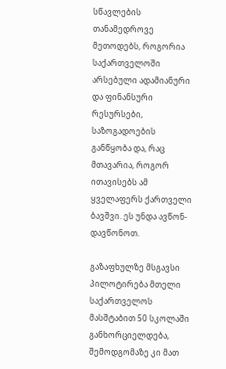სწავლების თანამედროვე მეთოდებს, როგორია საქართველოში არსებული ადამიანური და ფინანსური რესურსები, საზოგადოების განწყობა და, რაც მთავარია, როგორ ითავისებს ამ ყველაფერს ქართველი ბავშვი. ეს უნდა ავწონ-დავწონოთ.

გაზაფხულზე მსგავსი პილოტირება მთელი საქართველოს მასშტაბით 50 სკოლაში განხორციელდება, შემოდგომაზე კი მათ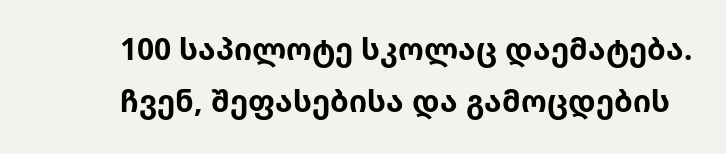100 საპილოტე სკოლაც დაემატება. ჩვენ, შეფასებისა და გამოცდების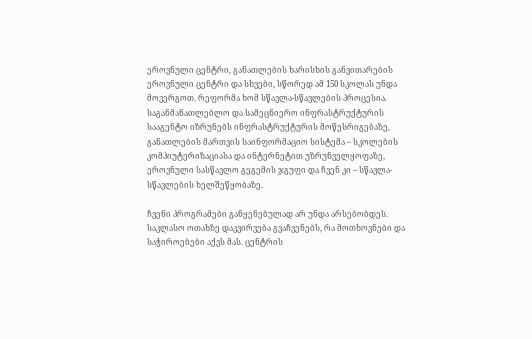ეროვნული ცენტრი, განათლების ხარისხის განვითარების ეროვნული ცენტრი და სხვები, სწორედ ამ 150 სკოლას უნდა მოვერგოთ. რეფორმა ხომ სწავლა-სწავლების პროცესია. საგანმანათლებლო და სამეცნიერო ინფრასტრუქტურის სააგენტო იზრუნებს ინფრასტრუქტურის მოწესრიგებაზე,  განათლების მართვის საინფორმაციო სისტემა – სკოლების კომპიუტერიზაციასა და ინტერნეტით უზრუნველყოფაზე, ეროვნული სასწავლო გეგემის ჯგუფი და ჩვენ კი – სწავლა-სწავლების ხელშეწყობაზე.

ჩვენი პროგრამები განყენებულად არ უნდა არსებობდეს. საკლასო ოთახზე დაკვირვება გვაჩვენებს, რა მოთხოვნები და საჭიროებები აქვს მას. ცენტრის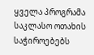ყველა პროგრამა საკლასო ოთახის საჭიროებებს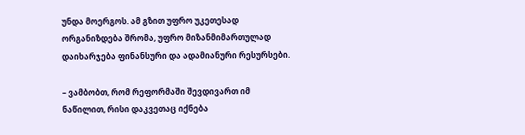უნდა მოერგოს. ამ გზით უფრო უკეთესად ორგანიზდება შრომა, უფრო მიზანმიმართულად დაიხარჯება ფინანსური და ადამიანური რესურსები.

– ვამბობთ, რომ რეფორმაში შევდივართ იმ ნაწილით, რისი დაკვეთაც იქნება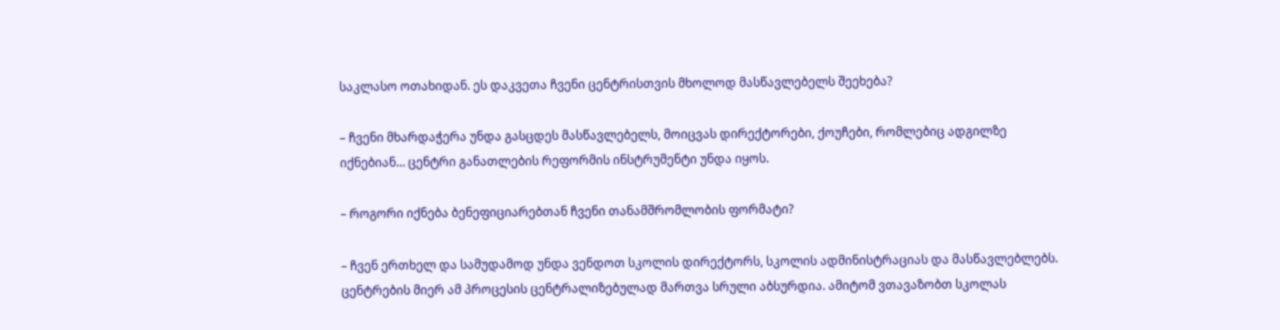საკლასო ოთახიდან. ეს დაკვეთა ჩვენი ცენტრისთვის მხოლოდ მასწავლებელს შეეხება?

– ჩვენი მხარდაჭერა უნდა გასცდეს მასწავლებელს, მოიცვას დირექტორები, ქოუჩები, რომლებიც ადგილზე იქნებიან… ცენტრი განათლების რეფორმის ინსტრუმენტი უნდა იყოს.

– როგორი იქნება ბენეფიციარებთან ჩვენი თანამშრომლობის ფორმატი?

– ჩვენ ერთხელ და სამუდამოდ უნდა ვენდოთ სკოლის დირექტორს, სკოლის ადმინისტრაციას და მასწავლებლებს. ცენტრების მიერ ამ პროცესის ცენტრალიზებულად მართვა სრული აბსურდია. ამიტომ ვთავაზობთ სკოლას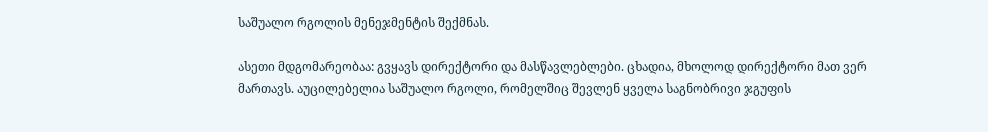საშუალო რგოლის მენეჯმენტის შექმნას.

ასეთი მდგომარეობაა: გვყავს დირექტორი და მასწავლებლები. ცხადია, მხოლოდ დირექტორი მათ ვერ მართავს. აუცილებელია საშუალო რგოლი, რომელშიც შევლენ ყველა საგნობრივი ჯგუფის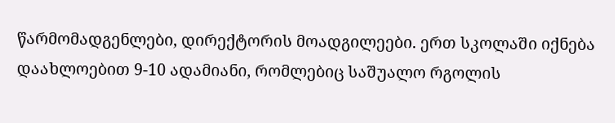წარმომადგენლები, დირექტორის მოადგილეები. ერთ სკოლაში იქნება დაახლოებით 9-10 ადამიანი, რომლებიც საშუალო რგოლის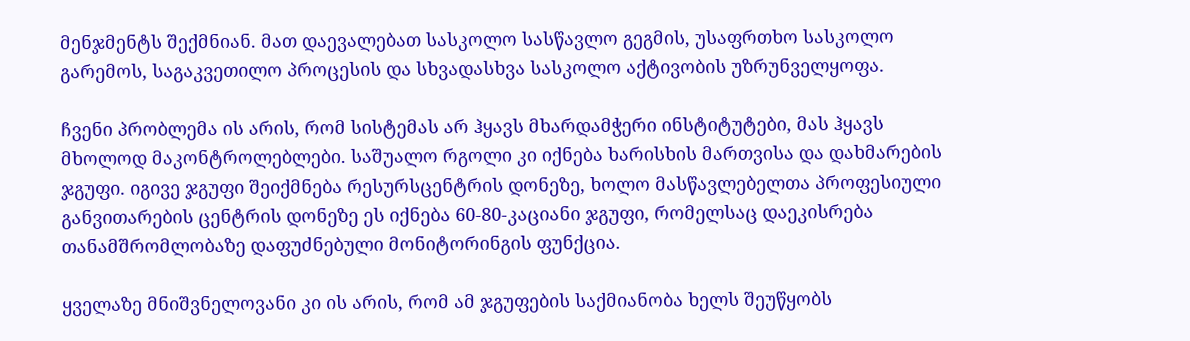მენჯმენტს შექმნიან. მათ დაევალებათ სასკოლო სასწავლო გეგმის, უსაფრთხო სასკოლო გარემოს, საგაკვეთილო პროცესის და სხვადასხვა სასკოლო აქტივობის უზრუნველყოფა.

ჩვენი პრობლემა ის არის, რომ სისტემას არ ჰყავს მხარდამჭერი ინსტიტუტები, მას ჰყავს მხოლოდ მაკონტროლებლები. საშუალო რგოლი კი იქნება ხარისხის მართვისა და დახმარების ჯგუფი. იგივე ჯგუფი შეიქმნება რესურსცენტრის დონეზე, ხოლო მასწავლებელთა პროფესიული განვითარების ცენტრის დონეზე ეს იქნება 60-80-კაციანი ჯგუფი, რომელსაც დაეკისრება თანამშრომლობაზე დაფუძნებული მონიტორინგის ფუნქცია.

ყველაზე მნიშვნელოვანი კი ის არის, რომ ამ ჯგუფების საქმიანობა ხელს შეუწყობს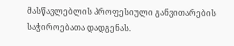მასწავლებლის პროფესიული განვითარების საჭიროებათა დადგენას.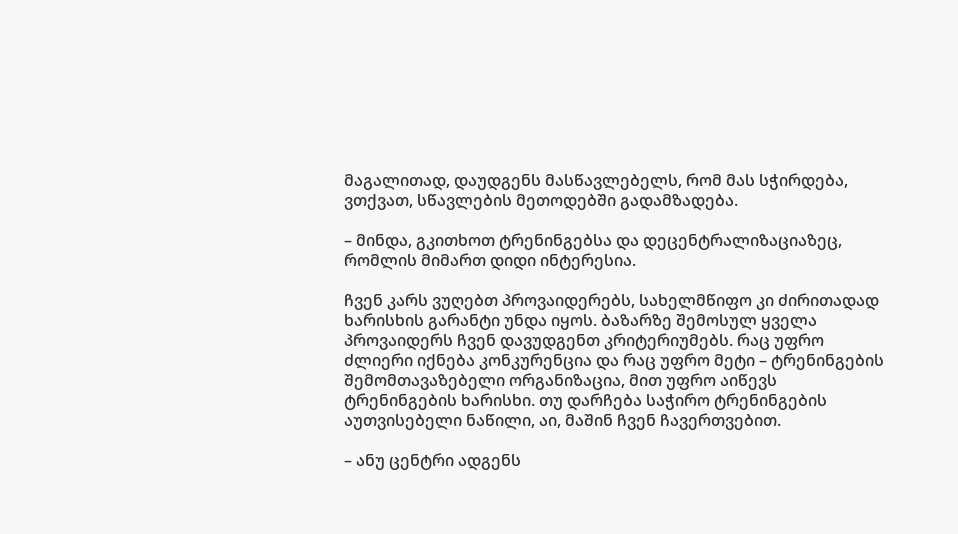მაგალითად, დაუდგენს მასწავლებელს, რომ მას სჭირდება, ვთქვათ, სწავლების მეთოდებში გადამზადება.

– მინდა, გკითხოთ ტრენინგებსა და დეცენტრალიზაციაზეც, რომლის მიმართ დიდი ინტერესია.

ჩვენ კარს ვუღებთ პროვაიდერებს, სახელმწიფო კი ძირითადად ხარისხის გარანტი უნდა იყოს. ბაზარზე შემოსულ ყველა პროვაიდერს ჩვენ დავუდგენთ კრიტერიუმებს. რაც უფრო ძლიერი იქნება კონკურენცია და რაც უფრო მეტი – ტრენინგების შემომთავაზებელი ორგანიზაცია, მით უფრო აიწევს ტრენინგების ხარისხი. თუ დარჩება საჭირო ტრენინგების აუთვისებელი ნაწილი, აი, მაშინ ჩვენ ჩავერთვებით.

– ანუ ცენტრი ადგენს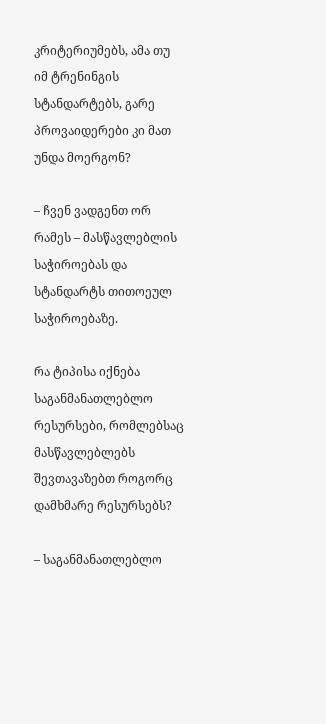კრიტერიუმებს, ამა თუ იმ ტრენინგის სტანდარტებს, გარე პროვაიდერები კი მათ უნდა მოერგონ?

– ჩვენ ვადგენთ ორ რამეს – მასწავლებლის საჭიროებას და სტანდარტს თითოეულ საჭიროებაზე.

რა ტიპისა იქნება საგანმანათლებლო რესურსები, რომლებსაც მასწავლებლებს შევთავაზებთ როგორც დამხმარე რესურსებს?

– საგანმანათლებლო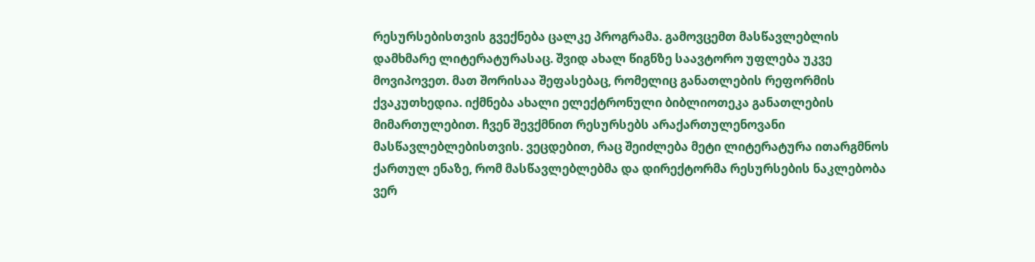რესურსებისთვის გვექნება ცალკე პროგრამა. გამოვცემთ მასწავლებლის დამხმარე ლიტერატურასაც. შვიდ ახალ წიგნზე საავტორო უფლება უკვე მოვიპოვეთ. მათ შორისაა შეფასებაც, რომელიც განათლების რეფორმის ქვაკუთხედია. იქმნება ახალი ელექტრონული ბიბლიოთეკა განათლების მიმართულებით. ჩვენ შევქმნით რესურსებს არაქართულენოვანი მასწავლებლებისთვის. ვეცდებით, რაც შეიძლება მეტი ლიტერატურა ითარგმნოს ქართულ ენაზე, რომ მასწავლებლებმა და დირექტორმა რესურსების ნაკლებობა ვერ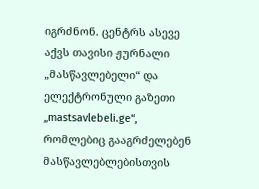იგრძნონ. ცენტრს ასევე აქვს თავისი ჟურნალი „მასწავლებელი“ და ელექტრონული გაზეთი „mastsavlebeli.ge“, რომლებიც გააგრძელებენ მასწავლებლებისთვის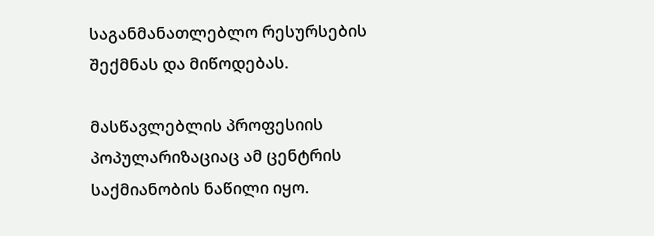საგანმანათლებლო რესურსების შექმნას და მიწოდებას.

მასწავლებლის პროფესიის პოპულარიზაციაც ამ ცენტრის საქმიანობის ნაწილი იყო.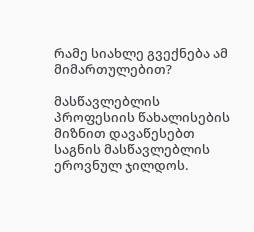რამე სიახლე გვექნება ამ მიმართულებით?

მასწავლებლის პროფესიის წახალისების მიზნით დავაწესებთ საგნის მასწავლებლის ეროვნულ ჯილდოს.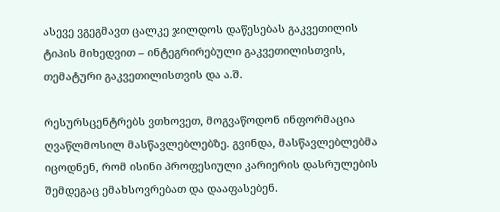ასევე ვგეგმავთ ცალკე ჯილდოს დაწესებას გაკვეთილის ტიპის მიხედვით – ინტეგრირებული გაკვეთილისთვის, თემატური გაკვეთილისთვის და ა.შ.

რესურსცენტრებს ვთხოვეთ, მოგვაწოდონ ინფორმაცია ღვაწლმოსილ მასწავლებლებზე. გვინდა, მასწავლებლებმა იცოდნენ, რომ ისინი პროფესიული კარიერის დასრულების შემდეგაც ემახსოვრებათ და დააფასებენ.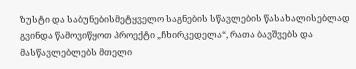ზუსტი და საბუნებისმეტყველო საგნების სწავლების წასახალისებლად გვინდა წამოვიწყოთ პროექტი „ჩხირკედელა“, რათა ბავშვებს და მასწავლებლებს მთელი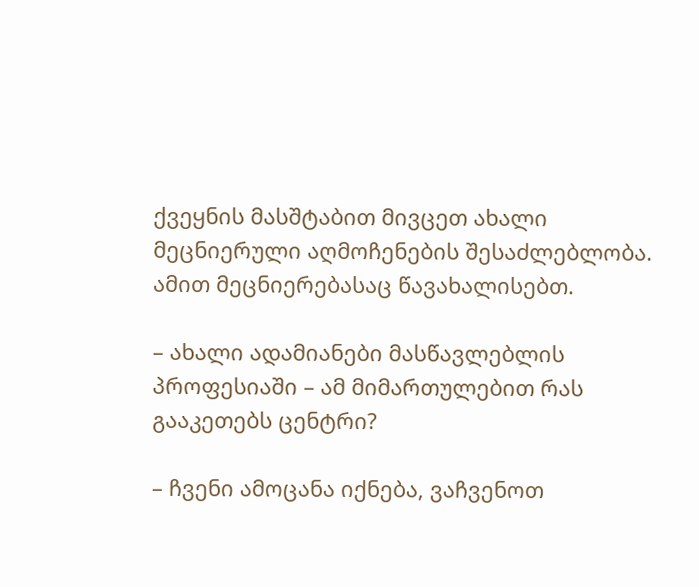ქვეყნის მასშტაბით მივცეთ ახალი მეცნიერული აღმოჩენების შესაძლებლობა. ამით მეცნიერებასაც წავახალისებთ.

– ახალი ადამიანები მასწავლებლის პროფესიაში – ამ მიმართულებით რას გააკეთებს ცენტრი?

– ჩვენი ამოცანა იქნება, ვაჩვენოთ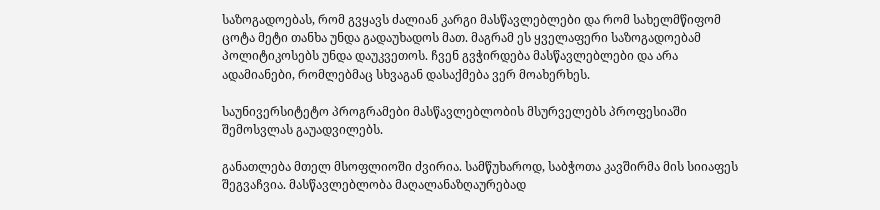საზოგადოებას, რომ გვყავს ძალიან კარგი მასწავლებლები და რომ სახელმწიფომ ცოტა მეტი თანხა უნდა გადაუხადოს მათ. მაგრამ ეს ყველაფერი საზოგადოებამ პოლიტიკოსებს უნდა დაუკვეთოს. ჩვენ გვჭირდება მასწავლებლები და არა ადამიანები, რომლებმაც სხვაგან დასაქმება ვერ მოახერხეს.

საუნივერსიტეტო პროგრამები მასწავლებლობის მსურველებს პროფესიაში შემოსვლას გაუადვილებს.

განათლება მთელ მსოფლიოში ძვირია. სამწუხაროდ, საბჭოთა კავშირმა მის სიიაფეს შეგვაჩვია. მასწავლებლობა მაღალანაზღაურებად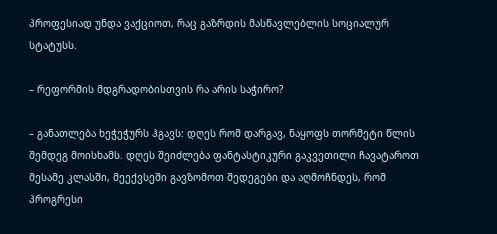პროფესიად უნდა ვაქციოთ, რაც გაზრდის მასწავლებლის სოციალურ სტატუსს.

– რეფორმის მდგრადობისთვის რა არის საჭირო?

– განათლება ხეჭეჭურს ჰგავს: დღეს რომ დარგავ, ნაყოფს თორმეტი წლის შემდეგ მოისხამს. დღეს შეიძლება ფანტასტიკური გაკვეთილი ჩავატაროთ მესამე კლასში, მეექვსეში გავზომოთ შედეგები და აღმოჩნდეს, რომ პროგრესი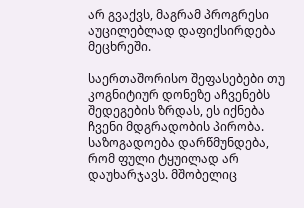არ გვაქვს, მაგრამ პროგრესი აუცილებლად დაფიქსირდება მეცხრეში.

საერთაშორისო შეფასებები თუ კოგნიტიურ დონეზე აჩვენებს შედეგების ზრდას, ეს იქნება ჩვენი მდგრადობის პირობა. საზოგადოება დარწმუნდება, რომ ფული ტყუილად არ დაუხარჯავს. მშობელიც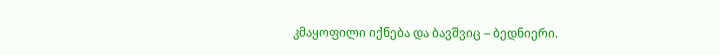კმაყოფილი იქნება და ბავშვიც – ბედნიერი.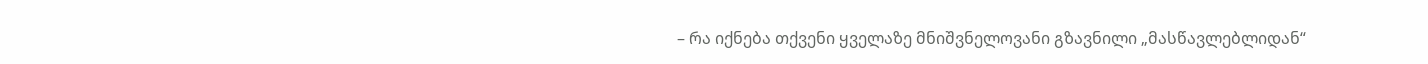– რა იქნება თქვენი ყველაზე მნიშვნელოვანი გზავნილი „მასწავლებლიდან“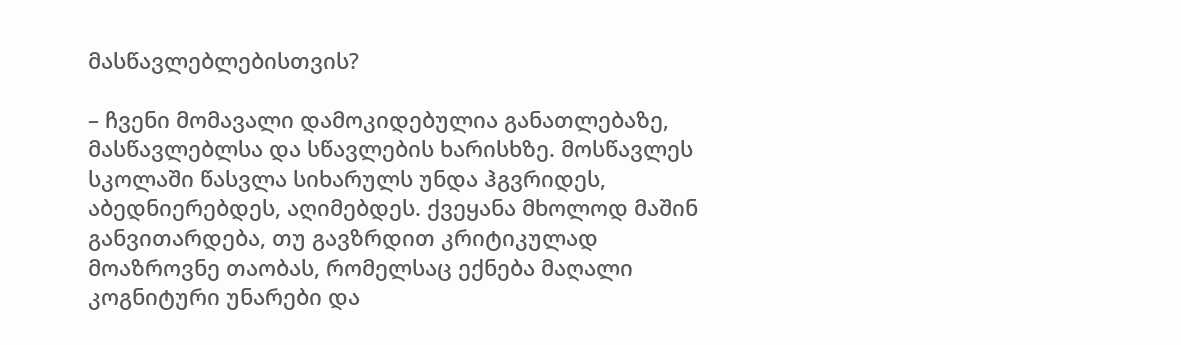მასწავლებლებისთვის?

– ჩვენი მომავალი დამოკიდებულია განათლებაზე, მასწავლებლსა და სწავლების ხარისხზე. მოსწავლეს სკოლაში წასვლა სიხარულს უნდა ჰგვრიდეს, აბედნიერებდეს, აღიმებდეს. ქვეყანა მხოლოდ მაშინ განვითარდება, თუ გავზრდით კრიტიკულად მოაზროვნე თაობას, რომელსაც ექნება მაღალი კოგნიტური უნარები და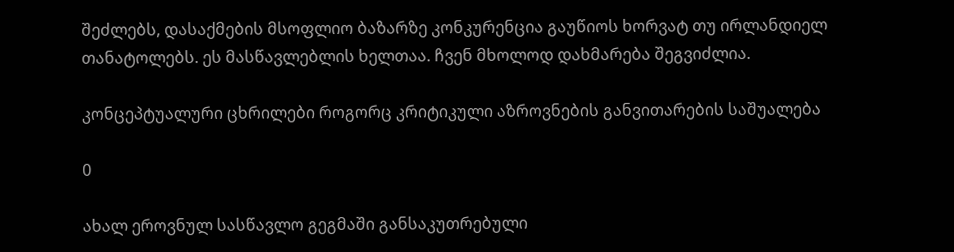შეძლებს, დასაქმების მსოფლიო ბაზარზე კონკურენცია გაუწიოს ხორვატ თუ ირლანდიელ თანატოლებს. ეს მასწავლებლის ხელთაა. ჩვენ მხოლოდ დახმარება შეგვიძლია.

კონცეპტუალური ცხრილები როგორც კრიტიკული აზროვნების განვითარების საშუალება

0

ახალ ეროვნულ სასწავლო გეგმაში განსაკუთრებული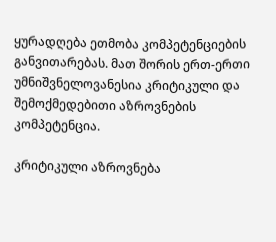ყურადღება ეთმობა კომპეტენციების განვითარებას. მათ შორის ერთ-ერთი უმნიშვნელოვანესია კრიტიკული და შემოქმედებითი აზროვნების კომპეტენცია.

კრიტიკული აზროვნება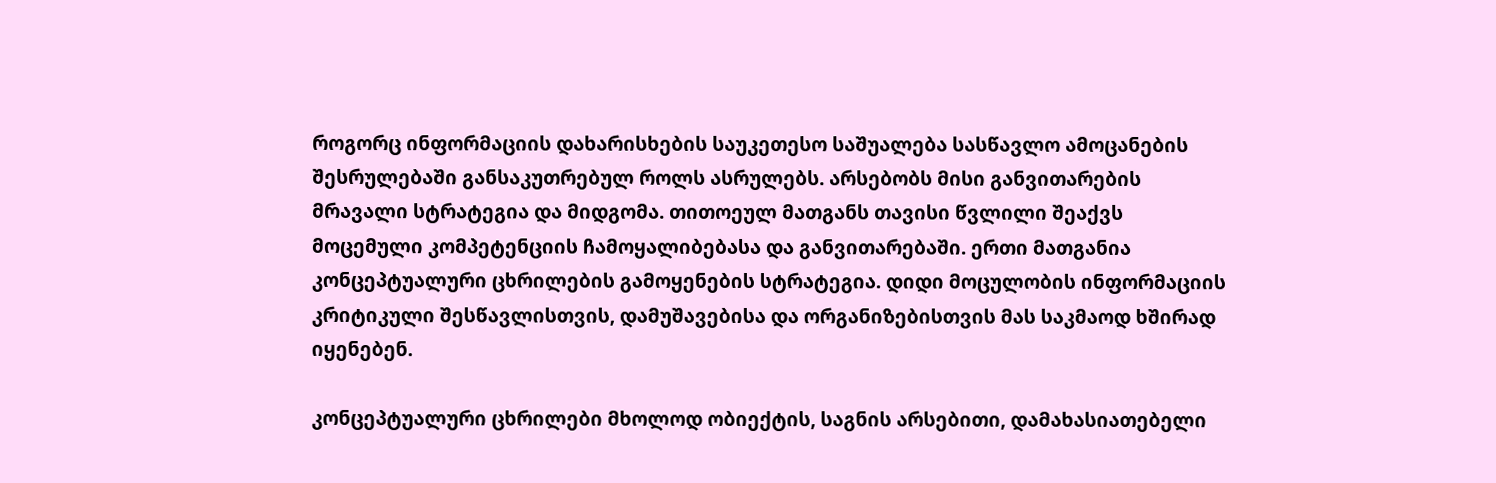როგორც ინფორმაციის დახარისხების საუკეთესო საშუალება სასწავლო ამოცანების შესრულებაში განსაკუთრებულ როლს ასრულებს. არსებობს მისი განვითარების მრავალი სტრატეგია და მიდგომა. თითოეულ მათგანს თავისი წვლილი შეაქვს მოცემული კომპეტენციის ჩამოყალიბებასა და განვითარებაში. ერთი მათგანია კონცეპტუალური ცხრილების გამოყენების სტრატეგია. დიდი მოცულობის ინფორმაციის კრიტიკული შესწავლისთვის, დამუშავებისა და ორგანიზებისთვის მას საკმაოდ ხშირად იყენებენ.

კონცეპტუალური ცხრილები მხოლოდ ობიექტის, საგნის არსებითი, დამახასიათებელი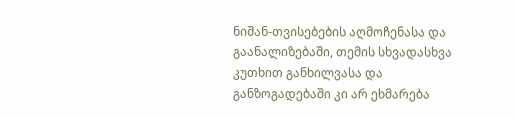ნიშან-თვისებების აღმოჩენასა და გაანალიზებაში, თემის სხვადასხვა კუთხით განხილვასა და განზოგადებაში კი არ ეხმარება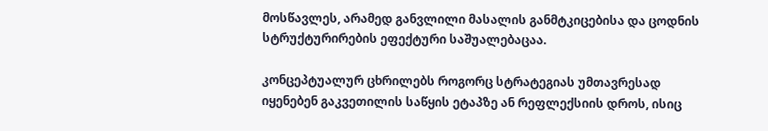მოსწავლეს, არამედ განვლილი მასალის განმტკიცებისა და ცოდნის სტრუქტურირების ეფექტური საშუალებაცაა.

კონცეპტუალურ ცხრილებს როგორც სტრატეგიას უმთავრესად იყენებენ გაკვეთილის საწყის ეტაპზე ან რეფლექსიის დროს, ისიც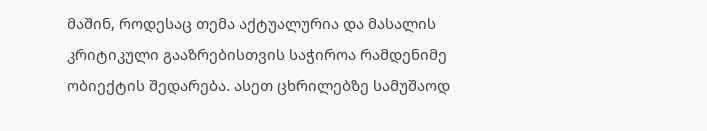მაშინ, როდესაც თემა აქტუალურია და მასალის კრიტიკული გააზრებისთვის საჭიროა რამდენიმე ობიექტის შედარება. ასეთ ცხრილებზე სამუშაოდ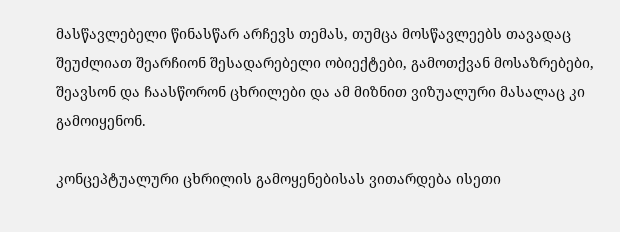მასწავლებელი წინასწარ არჩევს თემას, თუმცა მოსწავლეებს თავადაც შეუძლიათ შეარჩიონ შესადარებელი ობიექტები, გამოთქვან მოსაზრებები, შეავსონ და ჩაასწორონ ცხრილები და ამ მიზნით ვიზუალური მასალაც კი გამოიყენონ.

კონცეპტუალური ცხრილის გამოყენებისას ვითარდება ისეთი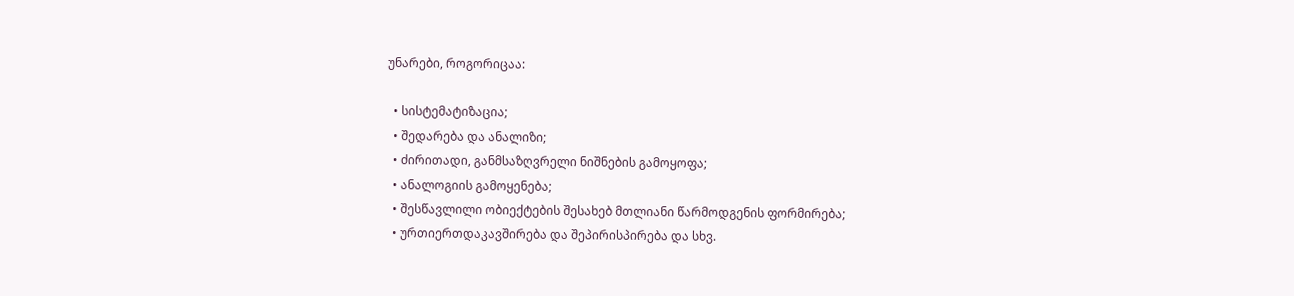უნარები, როგორიცაა:

  • სისტემატიზაცია;
  • შედარება და ანალიზი;
  • ძირითადი, განმსაზღვრელი ნიშნების გამოყოფა;
  • ანალოგიის გამოყენება;
  • შესწავლილი ობიექტების შესახებ მთლიანი წარმოდგენის ფორმირება;
  • ურთიერთდაკავშირება და შეპირისპირება და სხვ.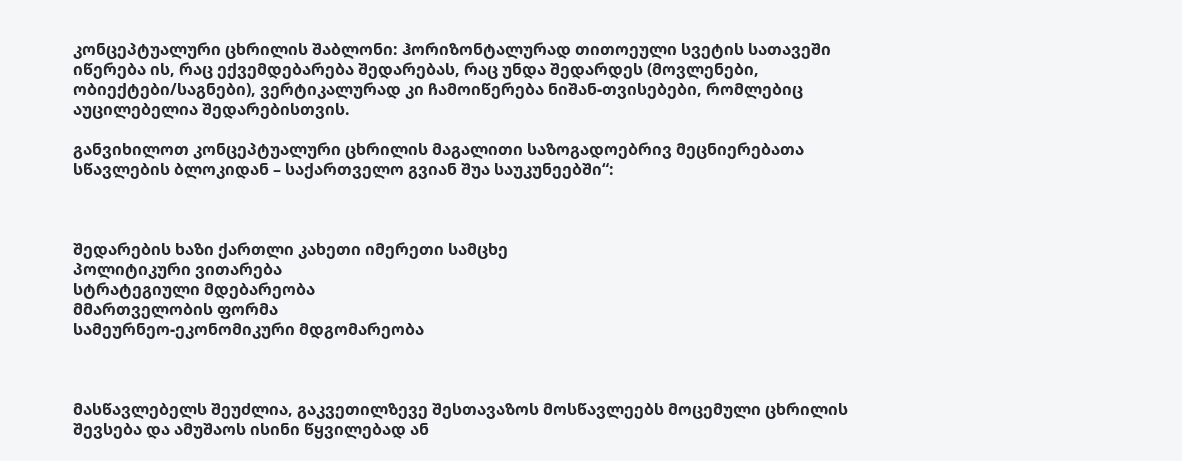კონცეპტუალური ცხრილის შაბლონი: ჰორიზონტალურად თითოეული სვეტის სათავეში იწერება ის, რაც ექვემდებარება შედარებას, რაც უნდა შედარდეს (მოვლენები, ობიექტები/საგნები), ვერტიკალურად კი ჩამოიწერება ნიშან-თვისებები, რომლებიც აუცილებელია შედარებისთვის.

განვიხილოთ კონცეპტუალური ცხრილის მაგალითი საზოგადოებრივ მეცნიერებათა სწავლების ბლოკიდან – საქართველო გვიან შუა საუკუნეებში“:



შედარების ხაზი ქართლი კახეთი იმერეთი სამცხე
პოლიტიკური ვითარება
სტრატეგიული მდებარეობა
მმართველობის ფორმა
სამეურნეო-ეკონომიკური მდგომარეობა



მასწავლებელს შეუძლია, გაკვეთილზევე შესთავაზოს მოსწავლეებს მოცემული ცხრილის შევსება და ამუშაოს ისინი წყვილებად ან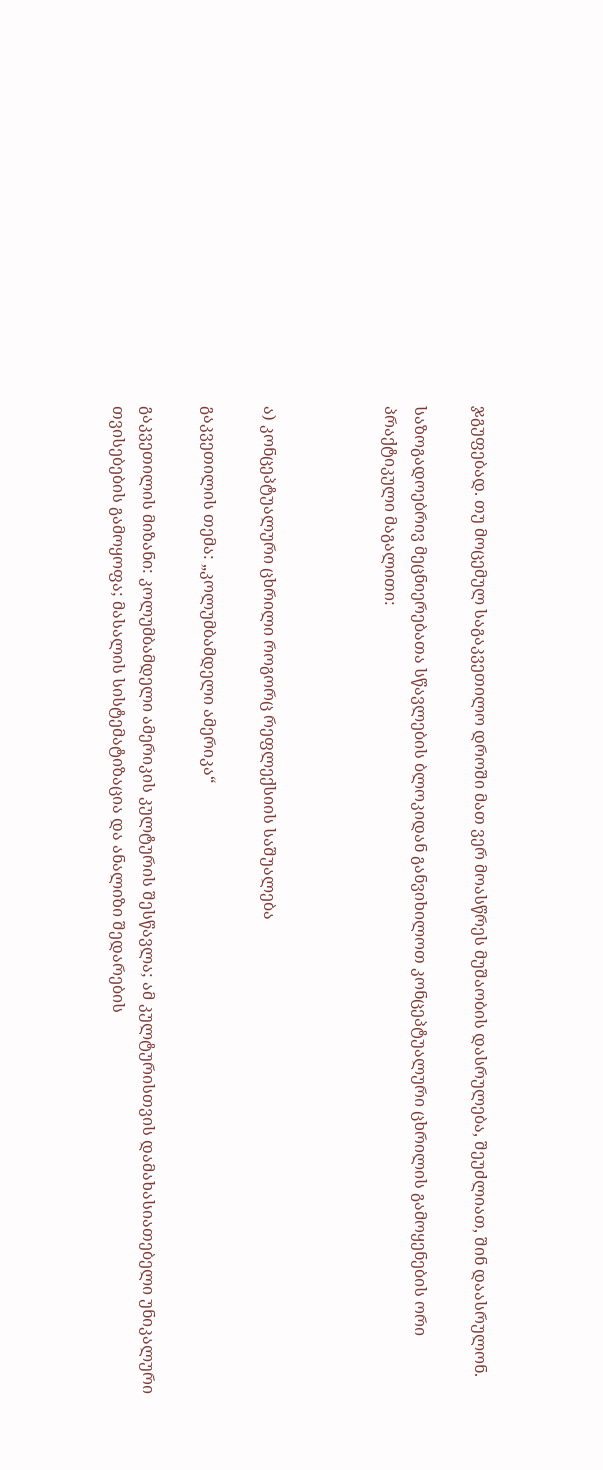ჯგუფებად. თუ მოცემულ საგაკვეთილო დროში მათ ვერ მოასწრეს მუშაობის დასრულება, შეუძლიათ, შინ დაასრულონ.

საზოგადოებრივ მეცნიერებათა სწავლების ბლოკიდან განვიხილოთ კონცეპტუალური ცხრილის გამოყენების ორი პრაქტიკული მაგალითი:



ა) კონცეპტუალური ცხრილი როგორც რეფლექსიის საშუალება

გაკვეთილის თემა: „კოლუმბამდელი ამერიკა“

გაკვეთილის მიზანი: კოლუმბამდელი ამერიკის კულტურის შესწავლა; ამ კულტურისთვის დამახასიათებელი უნიკალური თვისებების გამოყოფა; მასალის სისტემატიზაცია და ანალიზი შედარების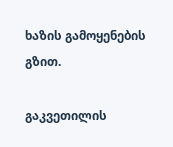ხაზის გამოყენების გზით.

გაკვეთილის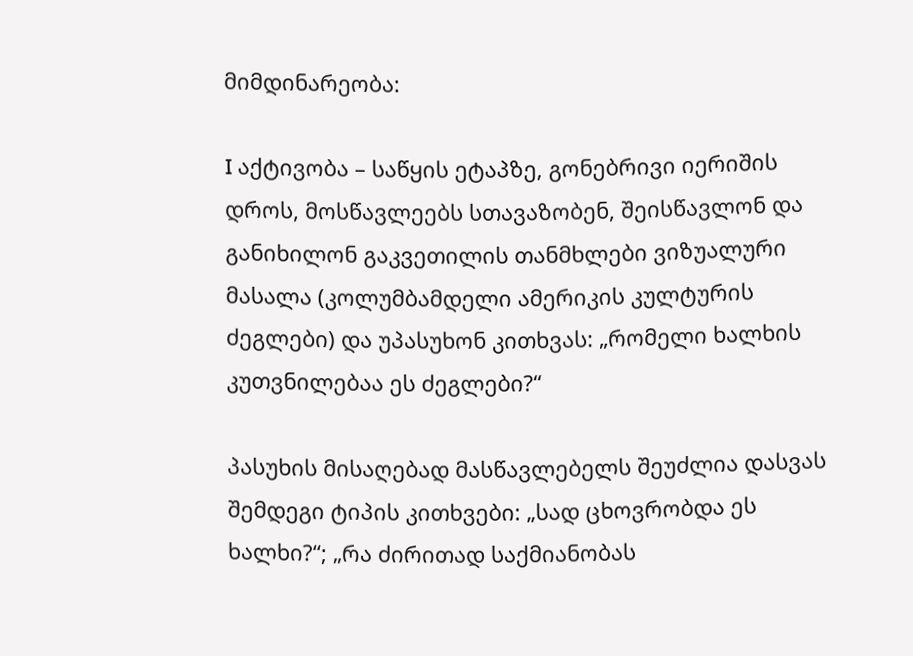მიმდინარეობა:

I აქტივობა – საწყის ეტაპზე, გონებრივი იერიშის დროს, მოსწავლეებს სთავაზობენ, შეისწავლონ და განიხილონ გაკვეთილის თანმხლები ვიზუალური მასალა (კოლუმბამდელი ამერიკის კულტურის ძეგლები) და უპასუხონ კითხვას: „რომელი ხალხის კუთვნილებაა ეს ძეგლები?“

პასუხის მისაღებად მასწავლებელს შეუძლია დასვას შემდეგი ტიპის კითხვები: „სად ცხოვრობდა ეს ხალხი?“; „რა ძირითად საქმიანობას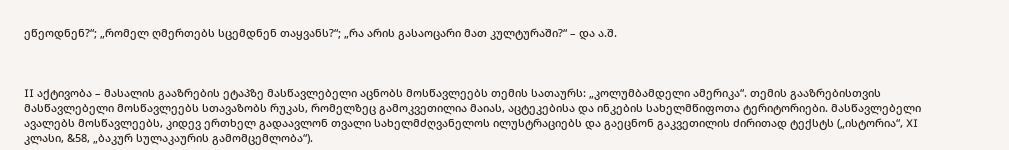ეწეოდნენ?“; „რომელ ღმერთებს სცემდნენ თაყვანს?“; „რა არის გასაოცარი მათ კულტურაში?“ – და ა.შ.



II აქტივობა – მასალის გააზრების ეტაპზე მასწავლებელი აცნობს მოსწავლეებს თემის სათაურს: „კოლუმბამდელი ამერიკა“. თემის გააზრებისთვის მასწავლებელი მოსწავლეებს სთავაზობს რუკას, რომელზეც გამოკვეთილია მაიას, აცტეკებისა და ინკების სახელმწიფოთა ტერიტორიები. მასწავლებელი ავალებს მოსწავლეებს, კიდევ ერთხელ გადაავლონ თვალი სახელმძღვანელოს ილუსტრაციებს და გაეცნონ გაკვეთილის ძირითად ტექსტს („ისტორია“, XI კლასი, &58, „ბაკურ სულაკაურის გამომცემლობა“).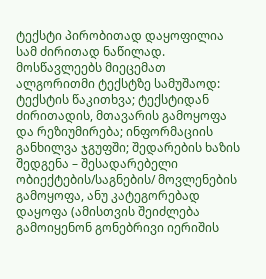ტექსტი პირობითად დაყოფილია სამ ძირითად ნაწილად. მოსწავლეებს მიეცემათ ალგორითმი ტექსტზე სამუშაოდ: ტექსტის წაკითხვა; ტექსტიდან ძირითადის, მთავარის გამოყოფა და რეზიუმირება; ინფორმაციის განხილვა ჯგუფში; შედარების ხაზის შედგენა – შესადარებელი ობიექტების/საგნების/ მოვლენების გამოყოფა, ანუ კატეგორებად დაყოფა (ამისთვის შეიძლება გამოიყენონ გონებრივი იერიშის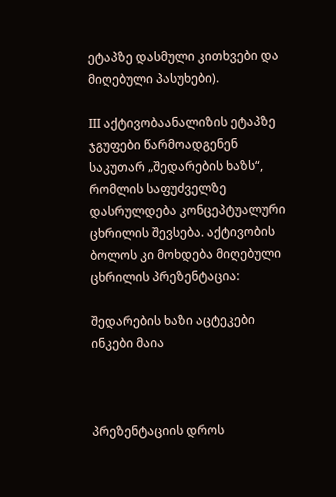ეტაპზე დასმული კითხვები და მიღებული პასუხები).

III აქტივობაანალიზის ეტაპზე ჯგუფები წარმოადგენენ საკუთარ „შედარების ხაზს“, რომლის საფუძველზე დასრულდება კონცეპტუალური ცხრილის შევსება. აქტივობის ბოლოს კი მოხდება მიღებული ცხრილის პრეზენტაცია:

შედარების ხაზი აცტეკები ინკები მაია



პრეზენტაციის დროს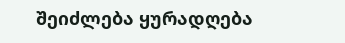შეიძლება ყურადღება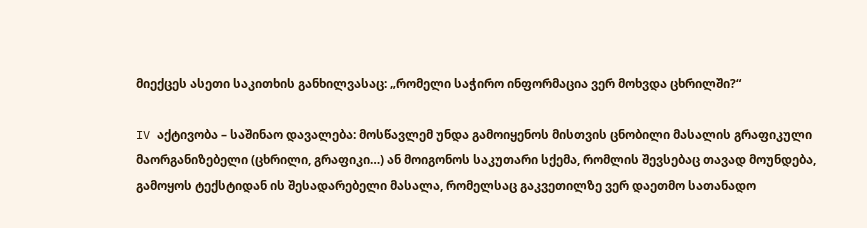მიექცეს ასეთი საკითხის განხილვასაც: „რომელი საჭირო ინფორმაცია ვერ მოხვდა ცხრილში?“

IV აქტივობა – საშინაო დავალება: მოსწავლემ უნდა გამოიყენოს მისთვის ცნობილი მასალის გრაფიკული მაორგანიზებელი (ცხრილი, გრაფიკი…) ან მოიგონოს საკუთარი სქემა, რომლის შევსებაც თავად მოუნდება, გამოყოს ტექსტიდან ის შესადარებელი მასალა, რომელსაც გაკვეთილზე ვერ დაეთმო სათანადო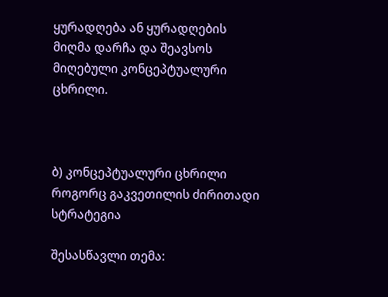ყურადღება ან ყურადღების მიღმა დარჩა და შეავსოს მიღებული კონცეპტუალური ცხრილი.



ბ) კონცეპტუალური ცხრილი როგორც გაკვეთილის ძირითადი სტრატეგია

შესასწავლი თემა: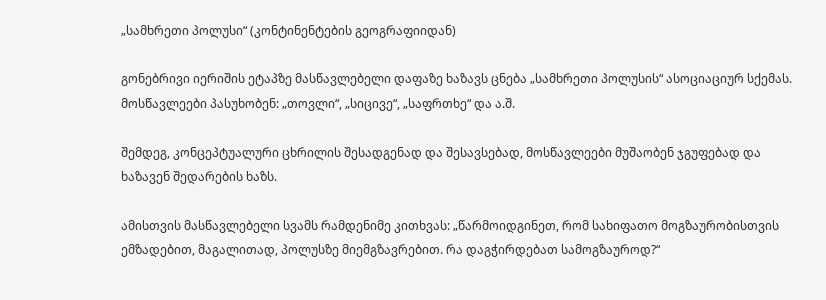„სამხრეთი პოლუსი“ (კონტინენტების გეოგრაფიიდან)

გონებრივი იერიშის ეტაპზე მასწავლებელი დაფაზე ხაზავს ცნება „სამხრეთი პოლუსის“ ასოციაციურ სქემას. მოსწავლეები პასუხობენ: „თოვლი“, „სიცივე“, „საფრთხე“ და ა.შ.

შემდეგ, კონცეპტუალური ცხრილის შესადგენად და შესავსებად, მოსწავლეები მუშაობენ ჯგუფებად და ხაზავენ შედარების ხაზს.

ამისთვის მასწავლებელი სვამს რამდენიმე კითხვას: „წარმოიდგინეთ, რომ სახიფათო მოგზაურობისთვის ემზადებით, მაგალითად, პოლუსზე მიემგზავრებით. რა დაგჭირდებათ სამოგზაუროდ?“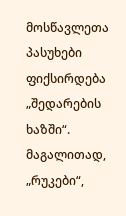მოსწავლეთა პასუხები ფიქსირდება „შედარების ხაზში“. მაგალითად, „რუკები“,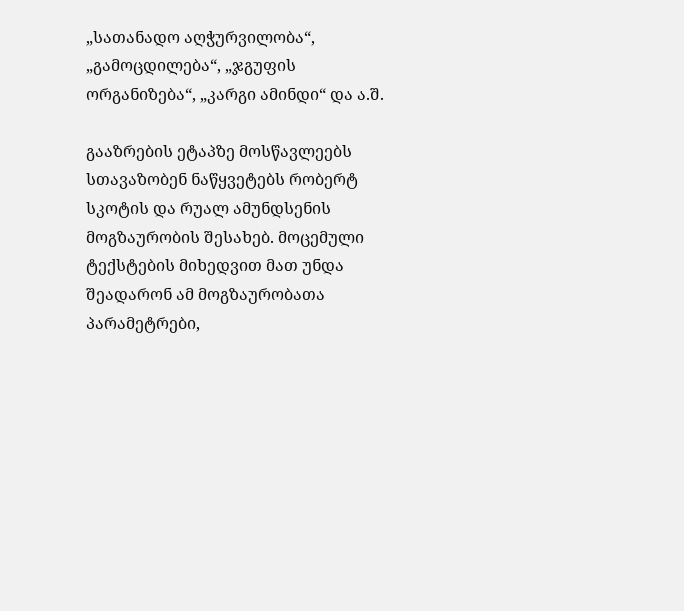„სათანადო აღჭურვილობა“, „გამოცდილება“, „ჯგუფის ორგანიზება“, „კარგი ამინდი“ და ა.შ.

გააზრების ეტაპზე მოსწავლეებს სთავაზობენ ნაწყვეტებს რობერტ სკოტის და რუალ ამუნდსენის მოგზაურობის შესახებ. მოცემული ტექსტების მიხედვით მათ უნდა შეადარონ ამ მოგზაურობათა პარამეტრები,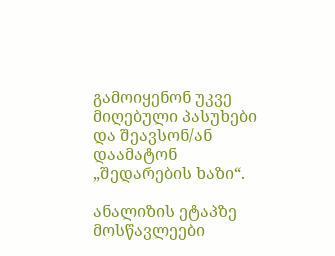გამოიყენონ უკვე მიღებული პასუხები და შეავსონ/ან დაამატონ „შედარების ხაზი“.

ანალიზის ეტაპზე მოსწავლეები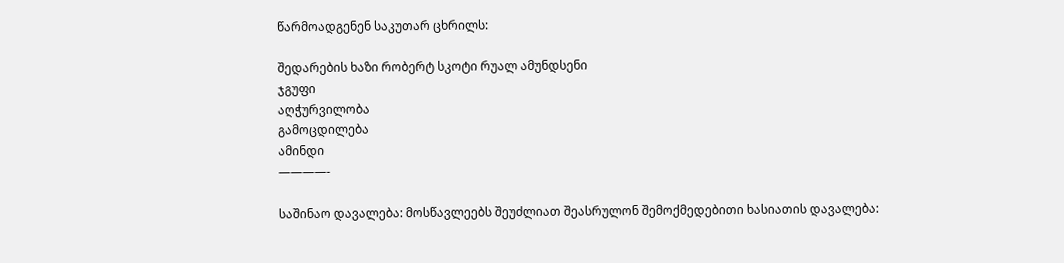წარმოადგენენ საკუთარ ცხრილს:

შედარების ხაზი რობერტ სკოტი რუალ ამუნდსენი
ჯგუფი
აღჭურვილობა
გამოცდილება
ამინდი
————-

საშინაო დავალება: მოსწავლეებს შეუძლიათ შეასრულონ შემოქმედებითი ხასიათის დავალება: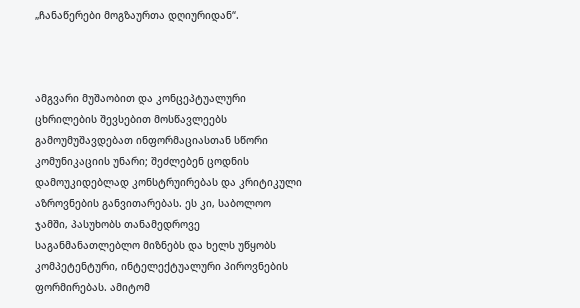„ჩანაწერები მოგზაურთა დღიურიდან“.



ამგვარი მუშაობით და კონცეპტუალური ცხრილების შევსებით მოსწავლეებს გამოუმუშავდებათ ინფორმაციასთან სწორი კომუნიკაციის უნარი; შეძლებენ ცოდნის დამოუკიდებლად კონსტრუირებას და კრიტიკული აზროვნების განვითარებას. ეს კი, საბოლოო ჯამში, პასუხობს თანამედროვე საგანმანათლებლო მიზნებს და ხელს უწყობს კომპეტენტური, ინტელექტუალური პიროვნების ფორმირებას. ამიტომ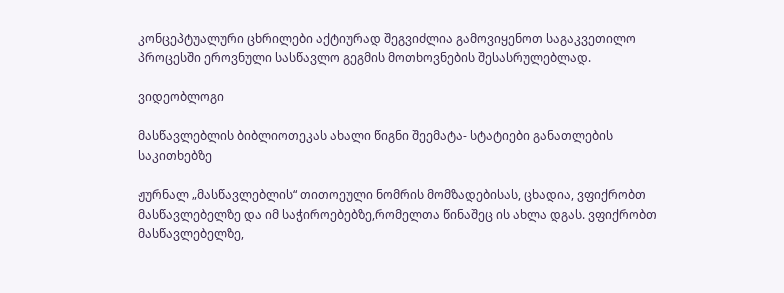კონცეპტუალური ცხრილები აქტიურად შეგვიძლია გამოვიყენოთ საგაკვეთილო პროცესში ეროვნული სასწავლო გეგმის მოთხოვნების შესასრულებლად.

ვიდეობლოგი

მასწავლებლის ბიბლიოთეკას ახალი წიგნი შეემატა- სტატიები განათლების საკითხებზე

ჟურნალ „მასწავლებლის“ თითოეული ნომრის მომზადებისას, ცხადია, ვფიქრობთ მასწავლებელზე და იმ საჭიროებებზე,რომელთა წინაშეც ის ახლა დგას. ვფიქრობთ მასწავლებელზე,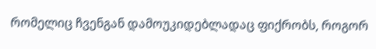რომელიც ჩვენგან დამოუკიდებლადაც ფიქრობს, როგორ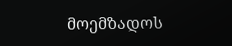მოემზადოს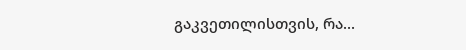გაკვეთილისთვის, რა...